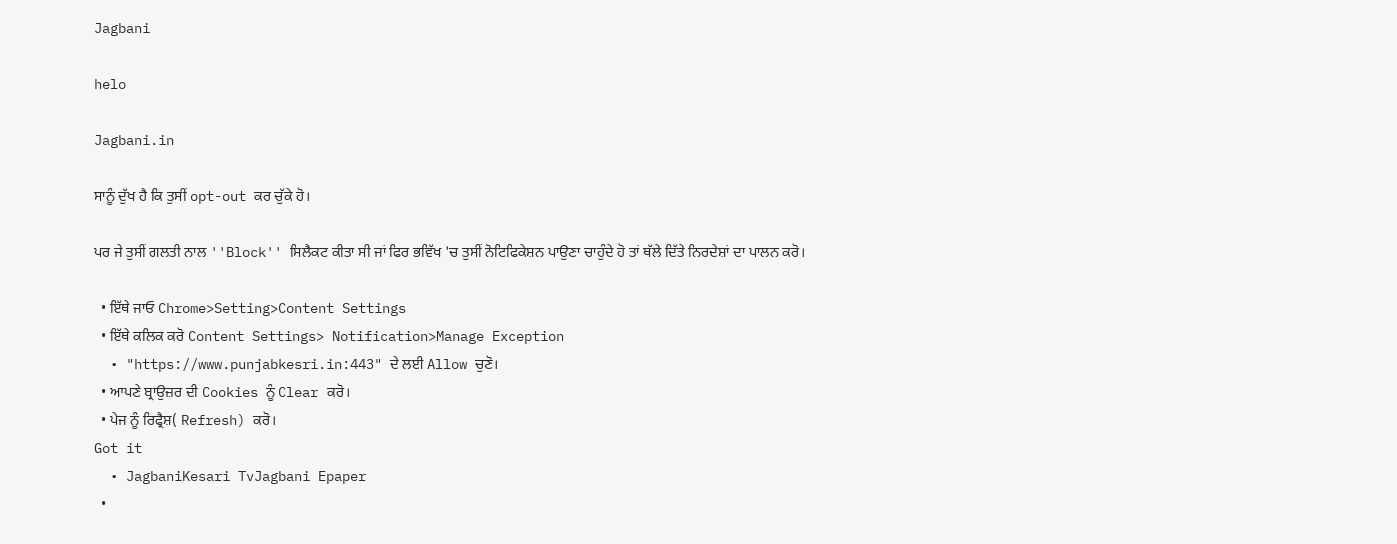Jagbani

helo

Jagbani.in

ਸਾਨੂੰ ਦੁੱਖ ਹੈ ਕਿ ਤੁਸੀਂ opt-out ਕਰ ਚੁੱਕੇ ਹੋ।

ਪਰ ਜੇ ਤੁਸੀਂ ਗਲਤੀ ਨਾਲ ''Block'' ਸਿਲੈਕਟ ਕੀਤਾ ਸੀ ਜਾਂ ਫਿਰ ਭਵਿੱਖ 'ਚ ਤੁਸੀਂ ਨੋਟਿਫਿਕੇਸ਼ਨ ਪਾਉਣਾ ਚਾਹੁੰਦੇ ਹੋ ਤਾਂ ਥੱਲੇ ਦਿੱਤੇ ਨਿਰਦੇਸ਼ਾਂ ਦਾ ਪਾਲਨ ਕਰੋ।

  • ਇੱਥੇ ਜਾਓ Chrome>Setting>Content Settings
  • ਇੱਥੇ ਕਲਿਕ ਕਰੋ Content Settings> Notification>Manage Exception
  • "https://www.punjabkesri.in:443" ਦੇ ਲਈ Allow ਚੁਣੋ।
  • ਆਪਣੇ ਬ੍ਰਾਉਜ਼ਰ ਦੀ Cookies ਨੂੰ Clear ਕਰੋ।
  • ਪੇਜ ਨੂੰ ਰਿਫ੍ਰੈਸ਼( Refresh) ਕਰੋ।
Got it
  • JagbaniKesari TvJagbani Epaper
  •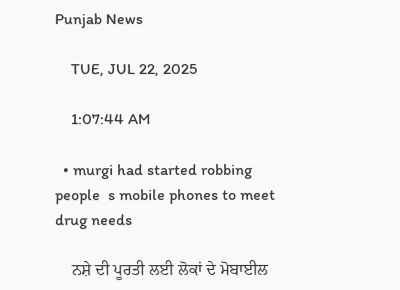Punjab News

    TUE, JUL 22, 2025

    1:07:44 AM

  • murgi had started robbing people  s mobile phones to meet drug needs

    ਨਸ਼ੇ ਦੀ ਪੂਰਤੀ ਲਈ ਲੋਕਾਂ ਦੇ ਮੋਬਾਈਲ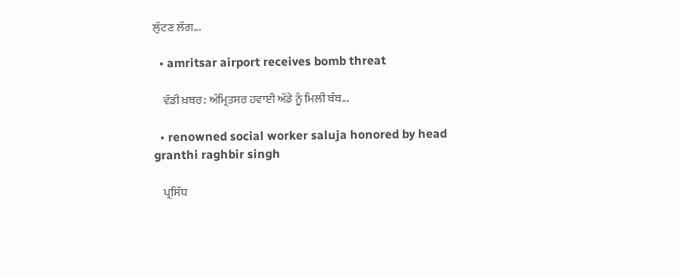ਲੁੱਟਣ ਲੱਗ...

  • amritsar airport receives bomb threat

    ਵੱਡੀ ਖ਼ਬਰ: ਅੰਮ੍ਰਿਤਸਰ ਹਵਾਈ ਅੱਡੇ ਨੂੰ ਮਿਲੀ ਬੰਬ...

  • renowned social worker saluja honored by head granthi raghbir singh

    ਪ੍ਰਸਿੱਧ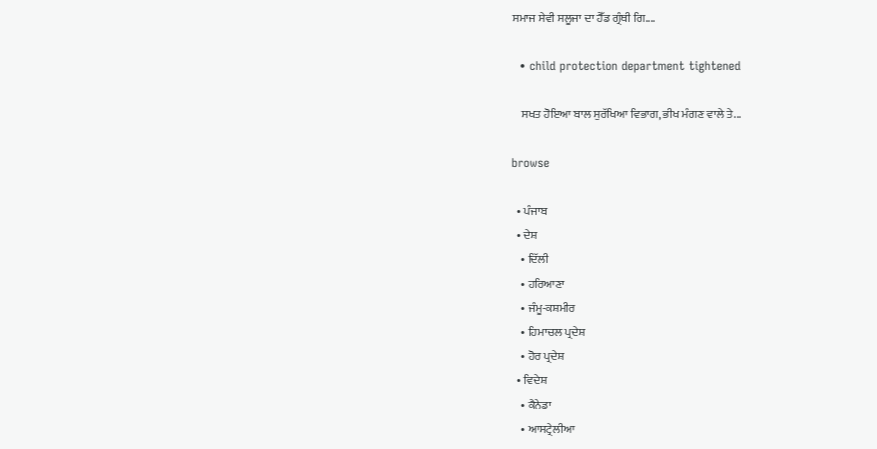ਸਮਾਜ ਸੇਵੀ ਸਲੂਜਾ ਦਾ ਹੈੱਡ ਗ੍ਰੰਥੀ ਗਿ....

  • child protection department tightened

    ਸਖਤ ਹੋਇਆ ਬਾਲ ਸੁਰੱਖਿਆ ਵਿਭਾਗ, ਭੀਖ ਮੰਗਣ ਵਾਲੇ ਤੇ...

browse

  • ਪੰਜਾਬ
  • ਦੇਸ਼
    • ਦਿੱਲੀ
    • ਹਰਿਆਣਾ
    • ਜੰਮੂ-ਕਸ਼ਮੀਰ
    • ਹਿਮਾਚਲ ਪ੍ਰਦੇਸ਼
    • ਹੋਰ ਪ੍ਰਦੇਸ਼
  • ਵਿਦੇਸ਼
    • ਕੈਨੇਡਾ
    • ਆਸਟ੍ਰੇਲੀਆ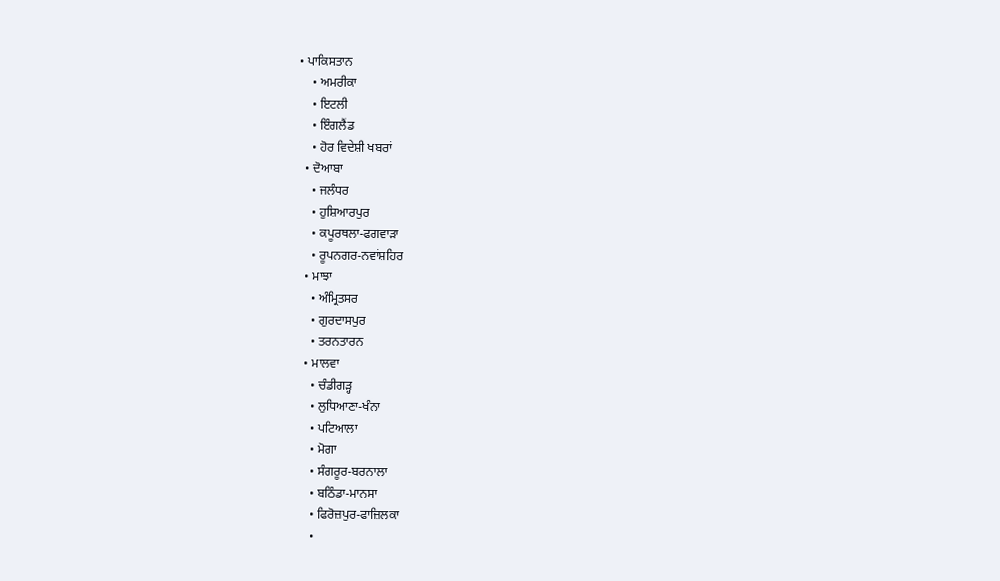• ਪਾਕਿਸਤਾਨ
    • ਅਮਰੀਕਾ
    • ਇਟਲੀ
    • ਇੰਗਲੈਂਡ
    • ਹੋਰ ਵਿਦੇਸ਼ੀ ਖਬਰਾਂ
  • ਦੋਆਬਾ
    • ਜਲੰਧਰ
    • ਹੁਸ਼ਿਆਰਪੁਰ
    • ਕਪੂਰਥਲਾ-ਫਗਵਾੜਾ
    • ਰੂਪਨਗਰ-ਨਵਾਂਸ਼ਹਿਰ
  • ਮਾਝਾ
    • ਅੰਮ੍ਰਿਤਸਰ
    • ਗੁਰਦਾਸਪੁਰ
    • ਤਰਨਤਾਰਨ
  • ਮਾਲਵਾ
    • ਚੰਡੀਗੜ੍ਹ
    • ਲੁਧਿਆਣਾ-ਖੰਨਾ
    • ਪਟਿਆਲਾ
    • ਮੋਗਾ
    • ਸੰਗਰੂਰ-ਬਰਨਾਲਾ
    • ਬਠਿੰਡਾ-ਮਾਨਸਾ
    • ਫਿਰੋਜ਼ਪੁਰ-ਫਾਜ਼ਿਲਕਾ
    •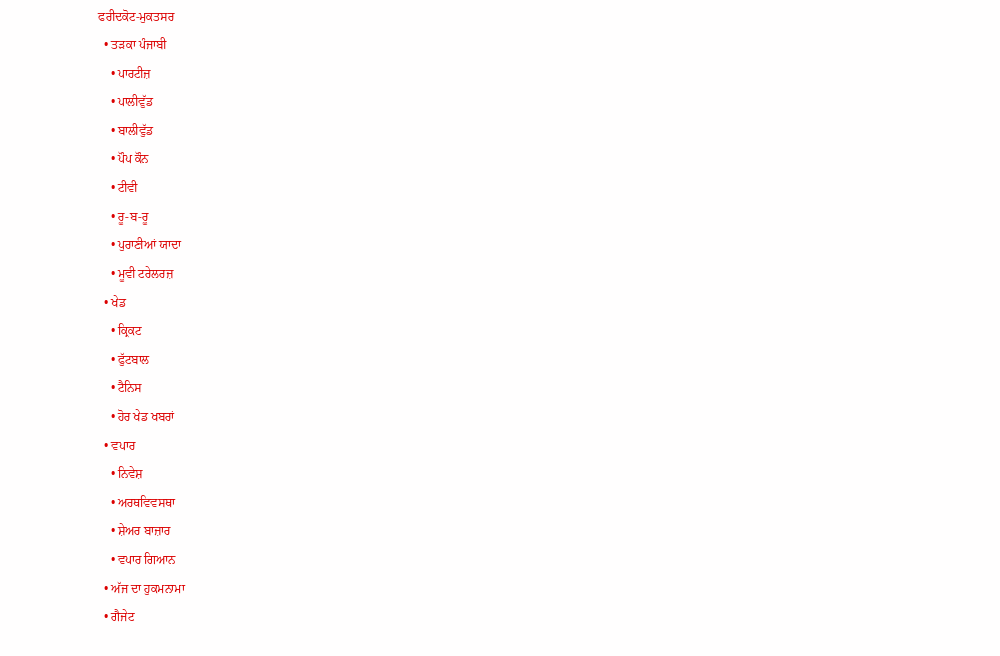ਫਰੀਦਕੋਟ-ਮੁਕਤਸਰ
  • ਤੜਕਾ ਪੰਜਾਬੀ
    • ਪਾਰਟੀਜ਼
    • ਪਾਲੀਵੁੱਡ
    • ਬਾਲੀਵੁੱਡ
    • ਪੌਪ ਕੌਨ
    • ਟੀਵੀ
    • ਰੂ-ਬ-ਰੂ
    • ਪੁਰਾਣੀਆਂ ਯਾਦਾ
    • ਮੂਵੀ ਟਰੇਲਰਜ਼
  • ਖੇਡ
    • ਕ੍ਰਿਕਟ
    • ਫੁੱਟਬਾਲ
    • ਟੈਨਿਸ
    • ਹੋਰ ਖੇਡ ਖਬਰਾਂ
  • ਵਪਾਰ
    • ਨਿਵੇਸ਼
    • ਅਰਥਵਿਵਸਥਾ
    • ਸ਼ੇਅਰ ਬਾਜ਼ਾਰ
    • ਵਪਾਰ ਗਿਆਨ
  • ਅੱਜ ਦਾ ਹੁਕਮਨਾਮਾ
  • ਗੈਜੇਟ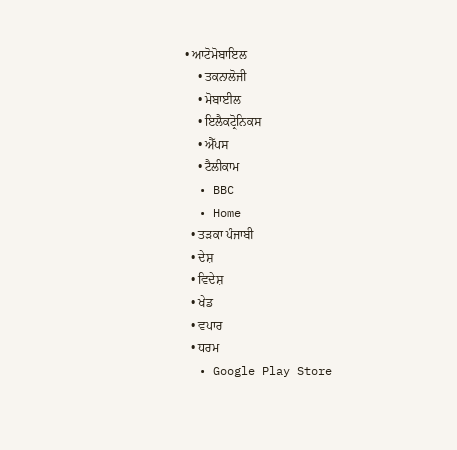• ਆਟੋਮੋਬਾਇਲ
    • ਤਕਨਾਲੋਜੀ
    • ਮੋਬਾਈਲ
    • ਇਲੈਕਟ੍ਰੋਨਿਕਸ
    • ਐੱਪਸ
    • ਟੈਲੀਕਾਮ
  • BBC
  • Home
  • ਤੜਕਾ ਪੰਜਾਬੀ
  • ਦੇਸ਼
  • ਵਿਦੇਸ਼
  • ਖੇਡ
  • ਵਪਾਰ
  • ਧਰਮ
  • Google Play Store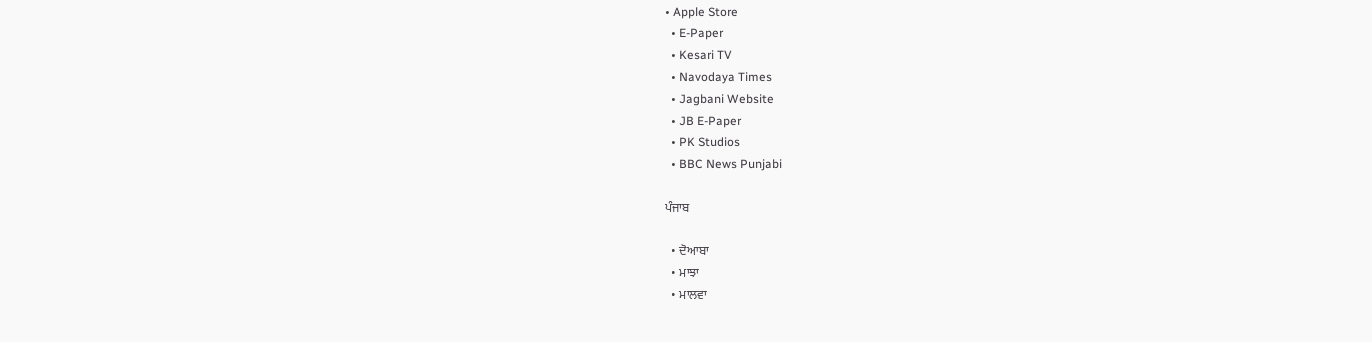• Apple Store
  • E-Paper
  • Kesari TV
  • Navodaya Times
  • Jagbani Website
  • JB E-Paper
  • PK Studios
  • BBC News Punjabi

ਪੰਜਾਬ

  • ਦੋਆਬਾ
  • ਮਾਝਾ
  • ਮਾਲਵਾ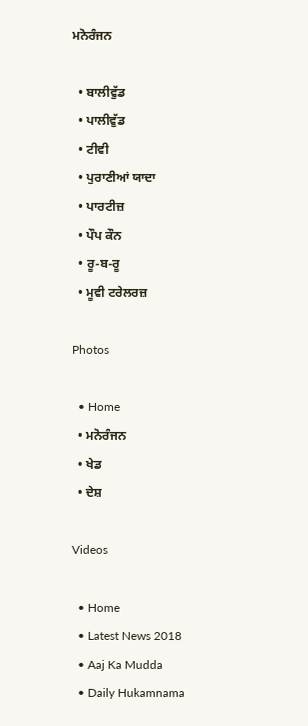ਮਨੋਰੰਜਨ

  • ਬਾਲੀਵੁੱਡ
  • ਪਾਲੀਵੁੱਡ
  • ਟੀਵੀ
  • ਪੁਰਾਣੀਆਂ ਯਾਦਾ
  • ਪਾਰਟੀਜ਼
  • ਪੌਪ ਕੌਨ
  • ਰੂ-ਬ-ਰੂ
  • ਮੂਵੀ ਟਰੇਲਰਜ਼

Photos

  • Home
  • ਮਨੋਰੰਜਨ
  • ਖੇਡ
  • ਦੇਸ਼

Videos

  • Home
  • Latest News 2018
  • Aaj Ka Mudda
  • Daily Hukamnama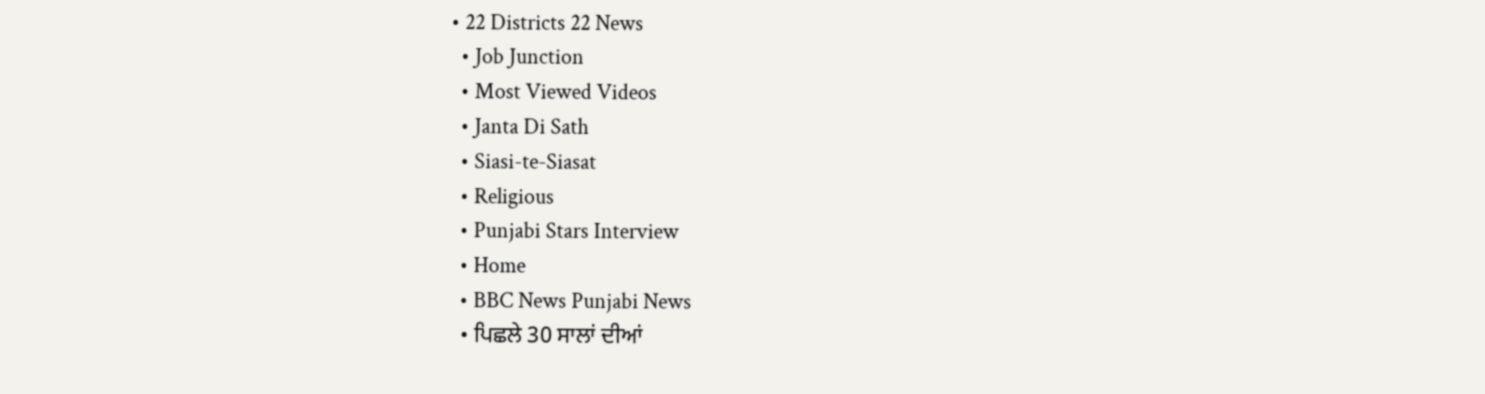• 22 Districts 22 News
  • Job Junction
  • Most Viewed Videos
  • Janta Di Sath
  • Siasi-te-Siasat
  • Religious
  • Punjabi Stars Interview
  • Home
  • BBC News Punjabi News
  • ਪਿਛਲੇ 30 ਸਾਲਾਂ ਦੀਆਂ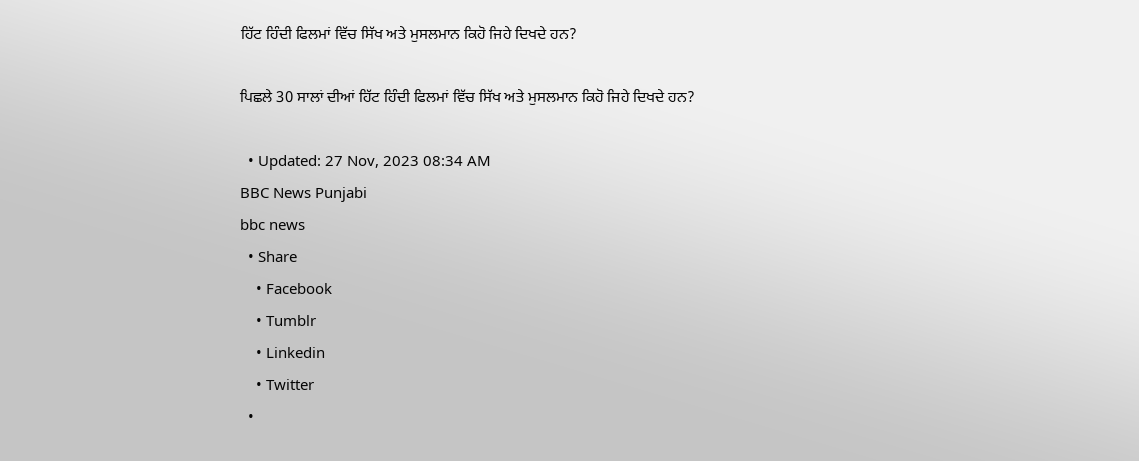ਹਿੱਟ ਹਿੰਦੀ ਫਿਲਮਾਂ ਵਿੱਚ ਸਿੱਖ ਅਤੇ ਮੁਸਲਮਾਨ ਕਿਹੋ ਜਿਹੇ ਦਿਖਦੇ ਹਨ?

ਪਿਛਲੇ 30 ਸਾਲਾਂ ਦੀਆਂ ਹਿੱਟ ਹਿੰਦੀ ਫਿਲਮਾਂ ਵਿੱਚ ਸਿੱਖ ਅਤੇ ਮੁਸਲਮਾਨ ਕਿਹੋ ਜਿਹੇ ਦਿਖਦੇ ਹਨ?

  • Updated: 27 Nov, 2023 08:34 AM
BBC News Punjabi
bbc news
  • Share
    • Facebook
    • Tumblr
    • Linkedin
    • Twitter
  •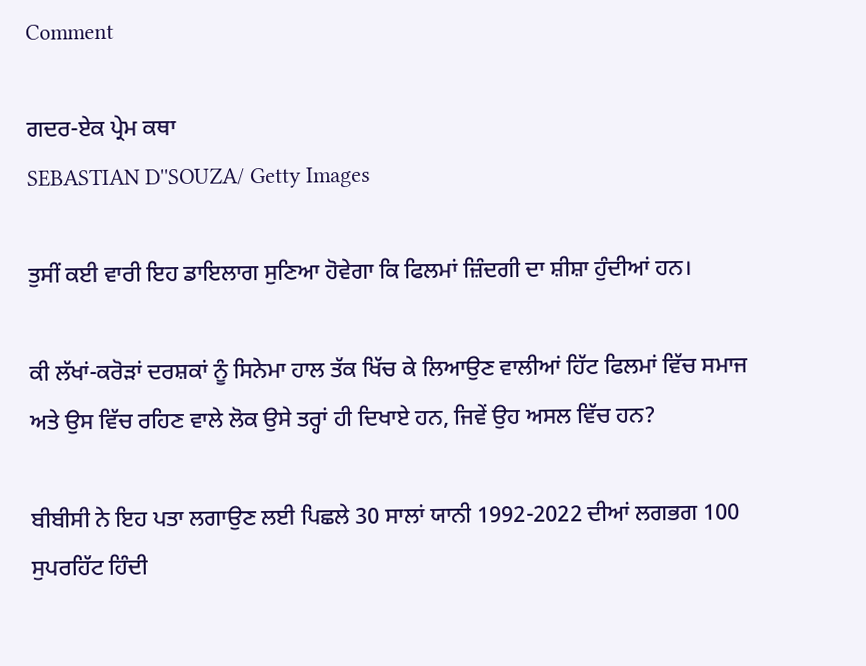Comment

ਗਦਰ-ਏਕ ਪ੍ਰੇਮ ਕਥਾ
SEBASTIAN D''SOUZA/ Getty Images

ਤੁਸੀਂ ਕਈ ਵਾਰੀ ਇਹ ਡਾਇਲਾਗ ਸੁਣਿਆ ਹੋਵੇਗਾ ਕਿ ਫਿਲਮਾਂ ਜ਼ਿੰਦਗੀ ਦਾ ਸ਼ੀਸ਼ਾ ਹੁੰਦੀਆਂ ਹਨ।

ਕੀ ਲੱਖਾਂ-ਕਰੋੜਾਂ ਦਰਸ਼ਕਾਂ ਨੂੰ ਸਿਨੇਮਾ ਹਾਲ ਤੱਕ ਖਿੱਚ ਕੇ ਲਿਆਉਣ ਵਾਲੀਆਂ ਹਿੱਟ ਫਿਲਮਾਂ ਵਿੱਚ ਸਮਾਜ ਅਤੇ ਉਸ ਵਿੱਚ ਰਹਿਣ ਵਾਲੇ ਲੋਕ ਉਸੇ ਤਰ੍ਹਾਂ ਹੀ ਦਿਖਾਏ ਹਨ, ਜਿਵੇਂ ਉਹ ਅਸਲ ਵਿੱਚ ਹਨ?

ਬੀਬੀਸੀ ਨੇ ਇਹ ਪਤਾ ਲਗਾਉਣ ਲਈ ਪਿਛਲੇ 30 ਸਾਲਾਂ ਯਾਨੀ 1992-2022 ਦੀਆਂ ਲਗਭਗ 100 ਸੁਪਰਹਿੱਟ ਹਿੰਦੀ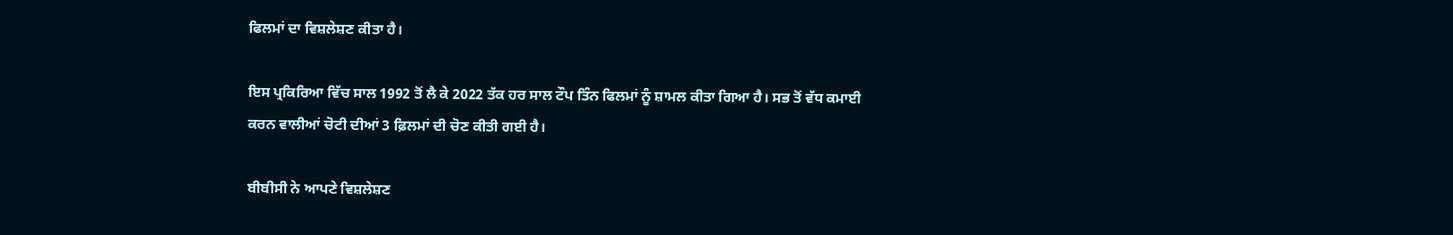ਫਿਲਮਾਂ ਦਾ ਵਿਸ਼ਲੇਸ਼ਣ ਕੀਤਾ ਹੈ।

ਇਸ ਪ੍ਰਕਿਰਿਆ ਵਿੱਚ ਸਾਲ 1992 ਤੋਂ ਲੈ ਕੇ 2022 ਤੱਕ ਹਰ ਸਾਲ ਟੌਪ ਤਿੰਨ ਫਿਲਮਾਂ ਨੂੰ ਸ਼ਾਮਲ ਕੀਤਾ ਗਿਆ ਹੈ। ਸਭ ਤੋਂ ਵੱਧ ਕਮਾਈ ਕਰਨ ਵਾਲੀਆਂ ਚੋਟੀ ਦੀਆਂ 3 ਫ਼ਿਲਮਾਂ ਦੀ ਚੋਣ ਕੀਤੀ ਗਈ ਹੈ।

ਬੀਬੀਸੀ ਨੇ ਆਪਣੇ ਵਿਸ਼ਲੇਸ਼ਣ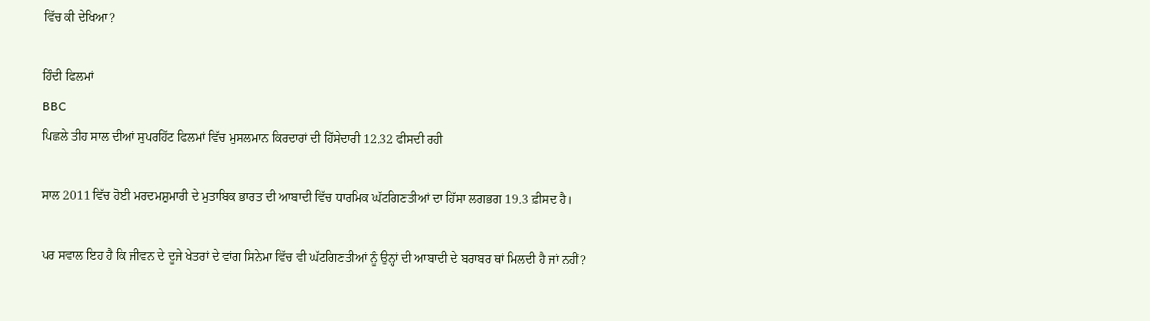ਵਿੱਚ ਕੀ ਦੇਖਿਆ?

ਹਿੰਦੀ ਫਿਲਮਾਂ
BBC
ਪਿਛਲੇ ਤੀਹ ਸਾਲ ਦੀਆਂ ਸੁਪਰਹਿੱਟ ਫਿਲਮਾਂ ਵਿੱਚ ਮੁਸਲਮਾਨ ਕਿਰਦਾਰਾਂ ਦੀ ਹਿੱਸੇਦਾਰੀ 12.32 ਫੀਸਦੀ ਰਹੀ

ਸਾਲ 2011 ਵਿੱਚ ਹੋਈ ਮਰਦਮਸ਼ੁਮਾਰੀ ਦੇ ਮੁਤਾਬਿਕ ਭਾਰਤ ਦੀ ਆਬਾਦੀ ਵਿੱਚ ਧਾਰਮਿਕ ਘੱਟਗਿਣਤੀਆਂ ਦਾ ਹਿੱਸਾ ਲਗਭਗ 19.3 ਫ਼ੀਸਦ ਹੈ।

ਪਰ ਸਵਾਲ ਇਹ ਹੈ ਕਿ ਜੀਵਨ ਦੇ ਦੂਜੇ ਖੇਤਰਾਂ ਦੇ ਵਾਂਗ ਸਿਨੇਮਾ ਵਿੱਚ ਵੀ ਘੱਟਗਿਣਤੀਆਂ ਨੂੰ ਉਨ੍ਹਾਂ ਦੀ ਆਬਾਦੀ ਦੇ ਬਰਾਬਰ ਥਾਂ ਮਿਲਦੀ ਹੈ ਜਾਂ ਨਹੀਂ?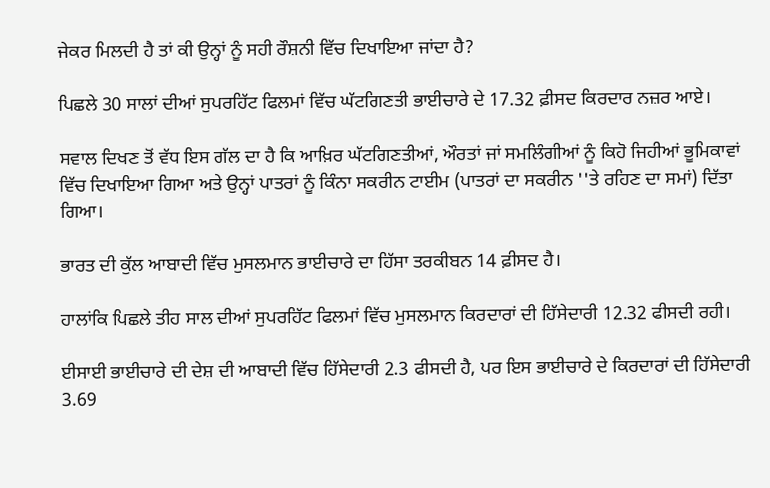ਜੇਕਰ ਮਿਲਦੀ ਹੈ ਤਾਂ ਕੀ ਉਨ੍ਹਾਂ ਨੂੰ ਸਹੀ ਰੌਸ਼ਨੀ ਵਿੱਚ ਦਿਖਾਇਆ ਜਾਂਦਾ ਹੈ?

ਪਿਛਲੇ 30 ਸਾਲਾਂ ਦੀਆਂ ਸੁਪਰਹਿੱਟ ਫਿਲਮਾਂ ਵਿੱਚ ਘੱਟਗਿਣਤੀ ਭਾਈਚਾਰੇ ਦੇ 17.32 ਫ਼ੀਸਦ ਕਿਰਦਾਰ ਨਜ਼ਰ ਆਏ।

ਸਵਾਲ ਦਿਖਣ ਤੋਂ ਵੱਧ ਇਸ ਗੱਲ ਦਾ ਹੈ ਕਿ ਆਖ਼ਿਰ ਘੱਟਗਿਣਤੀਆਂ, ਔਰਤਾਂ ਜਾਂ ਸਮਲਿੰਗੀਆਂ ਨੂੰ ਕਿਹੋ ਜਿਹੀਆਂ ਭੂਮਿਕਾਵਾਂ ਵਿੱਚ ਦਿਖਾਇਆ ਗਿਆ ਅਤੇ ਉਨ੍ਹਾਂ ਪਾਤਰਾਂ ਨੂੰ ਕਿੰਨਾ ਸਕਰੀਨ ਟਾਈਮ (ਪਾਤਰਾਂ ਦਾ ਸਕਰੀਨ ''ਤੇ ਰਹਿਣ ਦਾ ਸਮਾਂ) ਦਿੱਤਾ ਗਿਆ।

ਭਾਰਤ ਦੀ ਕੁੱਲ ਆਬਾਦੀ ਵਿੱਚ ਮੁਸਲਮਾਨ ਭਾਈਚਾਰੇ ਦਾ ਹਿੱਸਾ ਤਰਕੀਬਨ 14 ਫ਼ੀਸਦ ਹੈ।

ਹਾਲਾਂਕਿ ਪਿਛਲੇ ਤੀਹ ਸਾਲ ਦੀਆਂ ਸੁਪਰਹਿੱਟ ਫਿਲਮਾਂ ਵਿੱਚ ਮੁਸਲਮਾਨ ਕਿਰਦਾਰਾਂ ਦੀ ਹਿੱਸੇਦਾਰੀ 12.32 ਫੀਸਦੀ ਰਹੀ।

ਈਸਾਈ ਭਾਈਚਾਰੇ ਦੀ ਦੇਸ਼ ਦੀ ਆਬਾਦੀ ਵਿੱਚ ਹਿੱਸੇਦਾਰੀ 2.3 ਫੀਸਦੀ ਹੈ, ਪਰ ਇਸ ਭਾਈਚਾਰੇ ਦੇ ਕਿਰਦਾਰਾਂ ਦੀ ਹਿੱਸੇਦਾਰੀ 3.69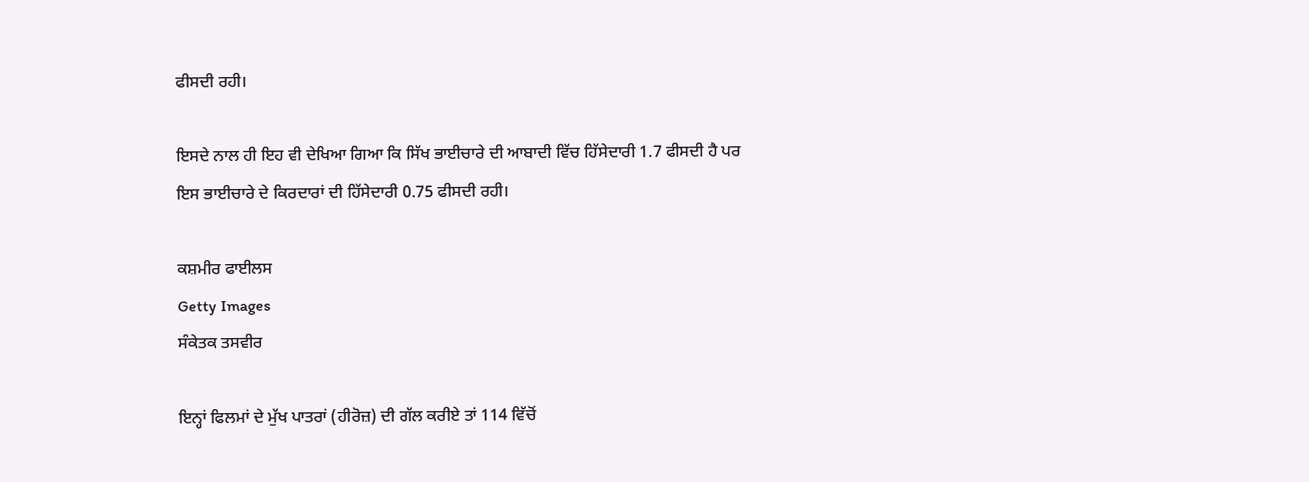ਫੀਸਦੀ ਰਹੀ।

ਇਸਦੇ ਨਾਲ ਹੀ ਇਹ ਵੀ ਦੇਖਿਆ ਗਿਆ ਕਿ ਸਿੱਖ ਭਾਈਚਾਰੇ ਦੀ ਆਬਾਦੀ ਵਿੱਚ ਹਿੱਸੇਦਾਰੀ 1.7 ਫੀਸਦੀ ਹੈ ਪਰ ਇਸ ਭਾਈਚਾਰੇ ਦੇ ਕਿਰਦਾਰਾਂ ਦੀ ਹਿੱਸੇਦਾਰੀ 0.75 ਫੀਸਦੀ ਰਹੀ।

ਕਸ਼ਮੀਰ ਫਾਈਲਸ
Getty Images
ਸੰਕੇਤਕ ਤਸਵੀਰ

ਇਨ੍ਹਾਂ ਫਿਲਮਾਂ ਦੇ ਮੁੱਖ ਪਾਤਰਾਂ (ਹੀਰੋਜ਼) ਦੀ ਗੱਲ ਕਰੀਏ ਤਾਂ 114 ਵਿੱਚੋਂ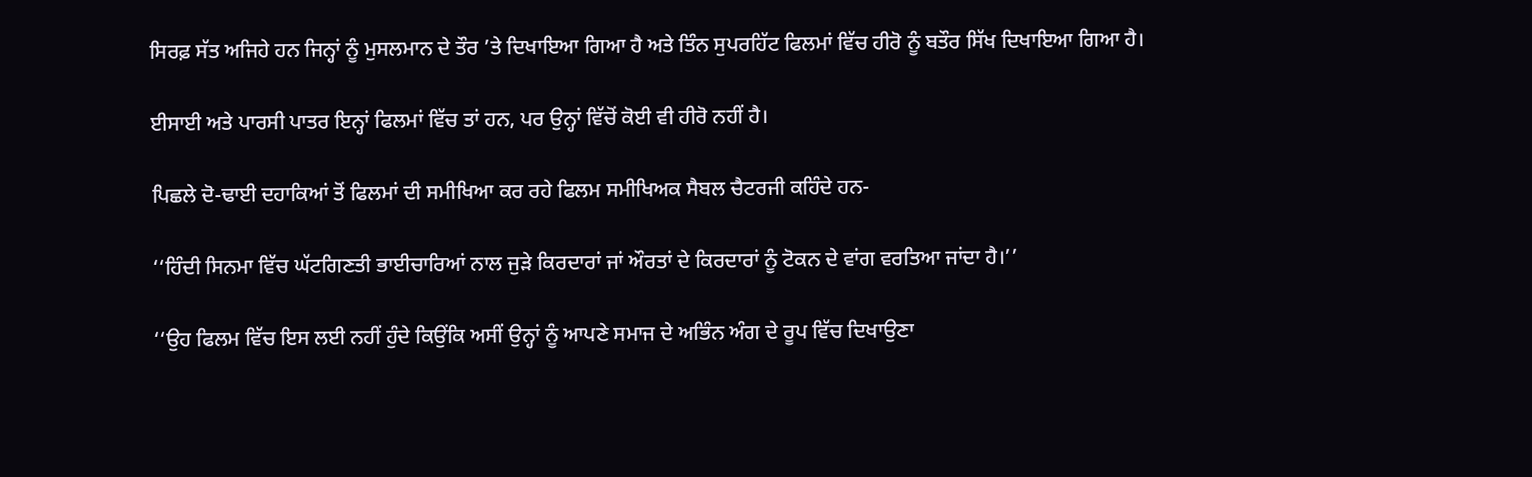ਸਿਰਫ਼ ਸੱਤ ਅਜਿਹੇ ਹਨ ਜਿਨ੍ਹਾਂ ਨੂੰ ਮੁਸਲਮਾਨ ਦੇ ਤੌਰ ’ਤੇ ਦਿਖਾਇਆ ਗਿਆ ਹੈ ਅਤੇ ਤਿੰਨ ਸੁਪਰਹਿੱਟ ਫਿਲਮਾਂ ਵਿੱਚ ਹੀਰੋ ਨੂੰ ਬਤੌਰ ਸਿੱਖ ਦਿਖਾਇਆ ਗਿਆ ਹੈ।

ਈਸਾਈ ਅਤੇ ਪਾਰਸੀ ਪਾਤਰ ਇਨ੍ਹਾਂ ਫਿਲਮਾਂ ਵਿੱਚ ਤਾਂ ਹਨ, ਪਰ ਉਨ੍ਹਾਂ ਵਿੱਚੋਂ ਕੋਈ ਵੀ ਹੀਰੋ ਨਹੀਂ ਹੈ।

ਪਿਛਲੇ ਦੋ-ਢਾਈ ਦਹਾਕਿਆਂ ਤੋਂ ਫਿਲਮਾਂ ਦੀ ਸਮੀਖਿਆ ਕਰ ਰਹੇ ਫਿਲਮ ਸਮੀਖਿਅਕ ਸੈਬਲ ਚੈਟਰਜੀ ਕਹਿੰਦੇ ਹਨ-

‘‘ਹਿੰਦੀ ਸਿਨਮਾ ਵਿੱਚ ਘੱਟਗਿਣਤੀ ਭਾਈਚਾਰਿਆਂ ਨਾਲ ਜੁੜੇ ਕਿਰਦਾਰਾਂ ਜਾਂ ਔਰਤਾਂ ਦੇ ਕਿਰਦਾਰਾਂ ਨੂੰ ਟੋਕਨ ਦੇ ਵਾਂਗ ਵਰਤਿਆ ਜਾਂਦਾ ਹੈ।’’

‘‘ਉਹ ਫਿਲਮ ਵਿੱਚ ਇਸ ਲਈ ਨਹੀਂ ਹੁੰਦੇ ਕਿਉਂਕਿ ਅਸੀਂ ਉਨ੍ਹਾਂ ਨੂੰ ਆਪਣੇ ਸਮਾਜ ਦੇ ਅਭਿੰਨ ਅੰਗ ਦੇ ਰੂਪ ਵਿੱਚ ਦਿਖਾਉਣਾ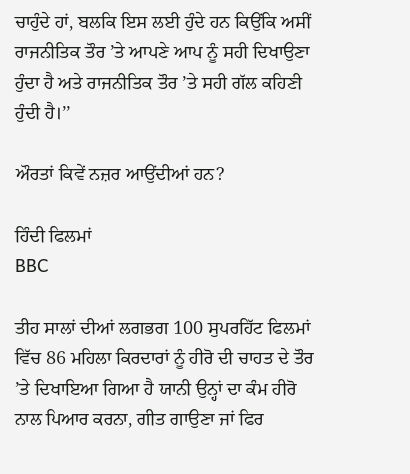ਚਾਹੁੰਦੇ ਹਾਂ, ਬਲਕਿ ਇਸ ਲਈ ਹੁੰਦੇ ਹਨ ਕਿਉਂਕਿ ਅਸੀਂ ਰਾਜਨੀਤਿਕ ਤੌਰ ’ਤੇ ਆਪਣੇ ਆਪ ਨੂੰ ਸਹੀ ਦਿਖਾਉਣਾ ਹੁੰਦਾ ਹੈ ਅਤੇ ਰਾਜਨੀਤਿਕ ਤੌਰ ’ਤੇ ਸਹੀ ਗੱਲ ਕਹਿਣੀ ਹੁੰਦੀ ਹੈ।’’

ਔਰਤਾਂ ਕਿਵੇਂ ਨਜ਼ਰ ਆਉਂਦੀਆਂ ਹਨ?

ਹਿੰਦੀ ਫਿਲਮਾਂ
BBC

ਤੀਹ ਸਾਲਾਂ ਦੀਆਂ ਲਗਭਗ 100 ਸੁਪਰਹਿੱਟ ਫਿਲਮਾਂ ਵਿੱਚ 86 ਮਹਿਲਾ ਕਿਰਦਾਰਾਂ ਨੂੰ ਹੀਰੋ ਦੀ ਚਾਹਤ ਦੇ ਤੌਰ ’ਤੇ ਦਿਖਾਇਆ ਗਿਆ ਹੈ ਯਾਨੀ ਉਨ੍ਹਾਂ ਦਾ ਕੰਮ ਹੀਰੋ ਨਾਲ ਪਿਆਰ ਕਰਨਾ, ਗੀਤ ਗਾਉਣਾ ਜਾਂ ਫਿਰ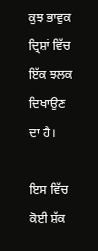ਕੁਝ ਭਾਵੁਕ ਦ੍ਰਿਸ਼ਾਂ ਵਿੱਚ ਇੱਕ ਝਲਕ ਦਿਖਾਉਣ ਦਾ ਹੈ।

ਇਸ ਵਿੱਚ ਕੋਈ ਸ਼ੱਕ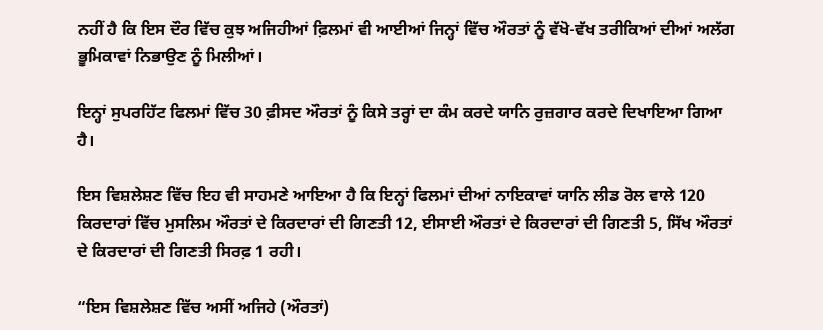ਨਹੀਂ ਹੈ ਕਿ ਇਸ ਦੌਰ ਵਿੱਚ ਕੁਝ ਅਜਿਹੀਆਂ ਫ਼ਿਲਮਾਂ ਵੀ ਆਈਆਂ ਜਿਨ੍ਹਾਂ ਵਿੱਚ ਔਰਤਾਂ ਨੂੰ ਵੱਖੋ-ਵੱਖ ਤਰੀਕਿਆਂ ਦੀਆਂ ਅਲੱਗ ਭੂਮਿਕਾਵਾਂ ਨਿਭਾਉਣ ਨੂੰ ਮਿਲੀਆਂ।

ਇਨ੍ਹਾਂ ਸੁਪਰਹਿੱਟ ਫਿਲਮਾਂ ਵਿੱਚ 30 ਫ਼ੀਸਦ ਔਰਤਾਂ ਨੂੰ ਕਿਸੇ ਤਰ੍ਹਾਂ ਦਾ ਕੰਮ ਕਰਦੇ ਯਾਨਿ ਰੁਜ਼ਗਾਰ ਕਰਦੇ ਦਿਖਾਇਆ ਗਿਆ ਹੈ।

ਇਸ ਵਿਸ਼ਲੇਸ਼ਣ ਵਿੱਚ ਇਹ ਵੀ ਸਾਹਮਣੇ ਆਇਆ ਹੈ ਕਿ ਇਨ੍ਹਾਂ ਫਿਲਮਾਂ ਦੀਆਂ ਨਾਇਕਾਵਾਂ ਯਾਨਿ ਲੀਡ ਰੋਲ ਵਾਲੇ 120 ਕਿਰਦਾਰਾਂ ਵਿੱਚ ਮੁਸਲਿਮ ਔਰਤਾਂ ਦੇ ਕਿਰਦਾਰਾਂ ਦੀ ਗਿਣਤੀ 12, ਈਸਾਈ ਔਰਤਾਂ ਦੇ ਕਿਰਦਾਰਾਂ ਦੀ ਗਿਣਤੀ 5, ਸਿੱਖ ਔਰਤਾਂ ਦੇ ਕਿਰਦਾਰਾਂ ਦੀ ਗਿਣਤੀ ਸਿਰਫ਼ 1 ਰਹੀ।

“ਇਸ ਵਿਸ਼ਲੇਸ਼ਣ ਵਿੱਚ ਅਸੀਂ ਅਜਿਹੇ (ਔਰਤਾਂ)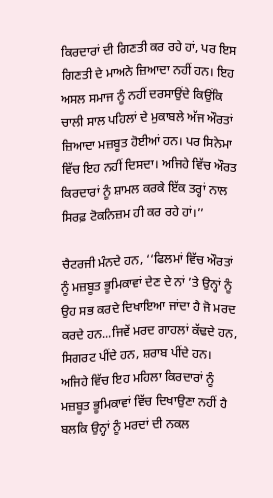ਕਿਰਦਾਰਾਂ ਦੀ ਗਿਣਤੀ ਕਰ ਰਹੇ ਹਾਂ, ਪਰ ਇਸ ਗਿਣਤੀ ਦੇ ਮਾਅਨੇ ਜ਼ਿਆਦਾ ਨਹੀਂ ਹਨ। ਇਹ ਅਸਲ ਸਮਾਜ ਨੂੰ ਨਹੀਂ ਦਰਸਾਉਂਦੇ ਕਿਉਂਕਿ ਚਾਲੀ ਸਾਲ ਪਹਿਲਾਂ ਦੇ ਮੁਕਾਬਲੇ ਅੱਜ ਔਰਤਾਂ ਜ਼ਿਆਦਾ ਮਜ਼ਬੂਤ ਹੋਈਆਂ ਹਨ। ਪਰ ਸਿਨੇਮਾ ਵਿੱਚ ਇਹ ਨਹੀਂ ਦਿਸਦਾ। ਅਜਿਹੇ ਵਿੱਚ ਔਰਤ ਕਿਰਦਾਰਾਂ ਨੂੰ ਸ਼ਾਮਲ ਕਰਕੇ ਇੱਕ ਤਰ੍ਹਾਂ ਨਾਲ ਸਿਰਫ਼ ਟੋਕਨਿਜ਼ਮ ਹੀ ਕਰ ਰਹੇ ਹਾਂ।’’

ਚੈਟਰਜੀ ਮੰਨਦੇ ਹਨ, ‘‘ਫਿਲਮਾਂ ਵਿੱਚ ਔਰਤਾਂ ਨੂੰ ਮਜ਼ਬੂਤ ਭੂਮਿਕਾਵਾਂ ਦੇਣ ਦੇ ਨਾਂ ’ਤੇ ਉਨ੍ਹਾਂ ਨੂੰ ਉਹ ਸਭ ਕਰਦੇ ਦਿਖਾਇਆ ਜਾਂਦਾ ਹੈ ਜੋ ਮਰਦ ਕਰਦੇ ਹਨ...ਜਿਵੇਂ ਮਰਦ ਗਾਹਲਾਂ ਕੱਢਦੇ ਹਨ, ਸਿਗਰਟ ਪੀਂਦੇ ਹਨ, ਸ਼ਰਾਬ ਪੀਂਦੇ ਹਨ। ਅਜਿਹੇ ਵਿੱਚ ਇਹ ਮਹਿਲਾ ਕਿਰਦਾਰਾਂ ਨੂੰ ਮਜ਼ਬੂਤ ਭੂਮਿਕਾਵਾਂ ਵਿੱਚ ਦਿਖਾਉਣਾ ਨਹੀਂ ਹੈ ਬਲਕਿ ਉਨ੍ਹਾਂ ਨੂੰ ਮਰਦਾਂ ਦੀ ਨਕਲ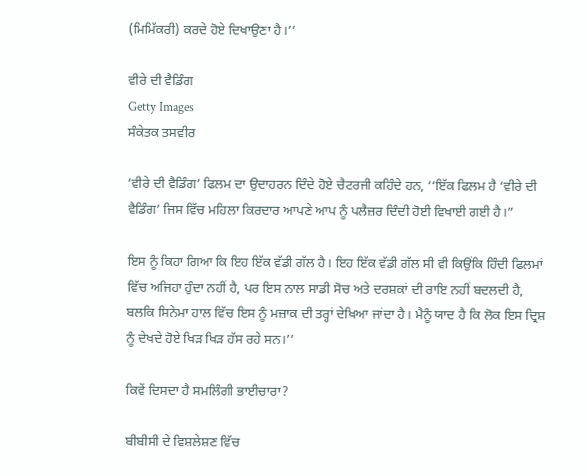(ਮਿਮਿੱਕਰੀ) ਕਰਦੇ ਹੋਏ ਦਿਖਾਉਣਾ ਹੈ।’’

ਵੀਰੇ ਦੀ ਵੈਡਿੰਗ
Getty Images
ਸੰਕੇਤਕ ਤਸਵੀਰ

‘ਵੀਰੇ ਦੀ ਵੈਡਿੰਗ’ ਫਿਲਮ ਦਾ ਉਦਾਹਰਨ ਦਿੰਦੇ ਹੋਏ ਚੈਟਰਜੀ ਕਹਿੰਦੇ ਹਨ, ‘‘ਇੱਕ ਫਿਲਮ ਹੈ ‘ਵੀਰੇ ਦੀ ਵੈਡਿੰਗ’ ਜਿਸ ਵਿੱਚ ਮਹਿਲਾ ਕਿਰਦਾਰ ਆਪਣੇ ਆਪ ਨੂੰ ਪਲੈਜ਼ਰ ਦਿੰਦੀ ਹੋਈ ਵਿਖਾਈ ਗਈ ਹੈ।”

ਇਸ ਨੂੰ ਕਿਹਾ ਗਿਆ ਕਿ ਇਹ ਇੱਕ ਵੱਡੀ ਗੱਲ ਹੈ। ਇਹ ਇੱਕ ਵੱਡੀ ਗੱਲ ਸੀ ਵੀ ਕਿਉਂਕਿ ਹਿੰਦੀ ਫਿਲਮਾਂ ਵਿੱਚ ਅਜਿਹਾ ਹੁੰਦਾ ਨਹੀਂ ਹੈ, ਪਰ ਇਸ ਨਾਲ ਸਾਡੀ ਸੋਚ ਅਤੇ ਦਰਸ਼ਕਾਂ ਦੀ ਰਾਇ ਨਹੀਂ ਬਦਲਦੀ ਹੈ, ਬਲਕਿ ਸਿਨੇਮਾ ਹਾਲ ਵਿੱਚ ਇਸ ਨੂੰ ਮਜ਼ਾਕ ਦੀ ਤਰ੍ਹਾਂ ਦੇਖਿਆ ਜਾਂਦਾ ਹੈ। ਮੈਨੂੰ ਯਾਦ ਹੈ ਕਿ ਲੋਕ ਇਸ ਦ੍ਰਿਸ਼ ਨੂੰ ਦੇਖਦੇ ਹੋਏ ਖਿੜ ਖਿੜ ਹੱਸ ਰਹੇ ਸਨ।’’

ਕਿਵੇਂ ਦਿਸਦਾ ਹੈ ਸਮਲਿੰਗੀ ਭਾਈਚਾਰਾ?

ਬੀਬੀਸੀ ਦੇ ਵਿਸ਼ਲੇਸ਼ਣ ਵਿੱਚ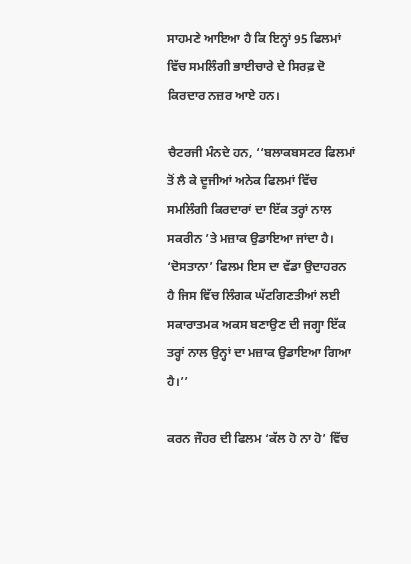ਸਾਹਮਣੇ ਆਇਆ ਹੈ ਕਿ ਇਨ੍ਹਾਂ 95 ਫਿਲਮਾਂ ਵਿੱਚ ਸਮਲਿੰਗੀ ਭਾਈਚਾਰੇ ਦੇ ਸਿਰਫ਼ ਦੋ ਕਿਰਦਾਰ ਨਜ਼ਰ ਆਏ ਹਨ।

ਚੈਟਰਜੀ ਮੰਨਦੇ ਹਨ, ‘‘ਬਲਾਕਬਸਟਰ ਫਿਲਮਾਂ ਤੋਂ ਲੈ ਕੇ ਦੂਜੀਆਂ ਅਨੇਕ ਫਿਲਮਾਂ ਵਿੱਚ ਸਮਲਿੰਗੀ ਕਿਰਦਾਰਾਂ ਦਾ ਇੱਕ ਤਰ੍ਹਾਂ ਨਾਲ ਸਕਰੀਨ ’ਤੇ ਮਜ਼ਾਕ ਉਡਾਇਆ ਜਾਂਦਾ ਹੈ। ‘ਦੋਸਤਾਨਾ’ ਫਿਲਮ ਇਸ ਦਾ ਵੱਡਾ ਉਦਾਹਰਨ ਹੈ ਜਿਸ ਵਿੱਚ ਲਿੰਗਕ ਘੱਟਗਿਣਤੀਆਂ ਲਈ ਸਕਾਰਾਤਮਕ ਅਕਸ ਬਣਾਉਣ ਦੀ ਜਗ੍ਹਾ ਇੱਕ ਤਰ੍ਹਾਂ ਨਾਲ ਉਨ੍ਹਾਂ ਦਾ ਮਜ਼ਾਕ ਉਡਾਇਆ ਗਿਆ ਹੈ।’’

ਕਰਨ ਜੌਹਰ ਦੀ ਫਿਲਮ ‘ਕੱਲ ਹੋ ਨਾ ਹੋ’ ਵਿੱਚ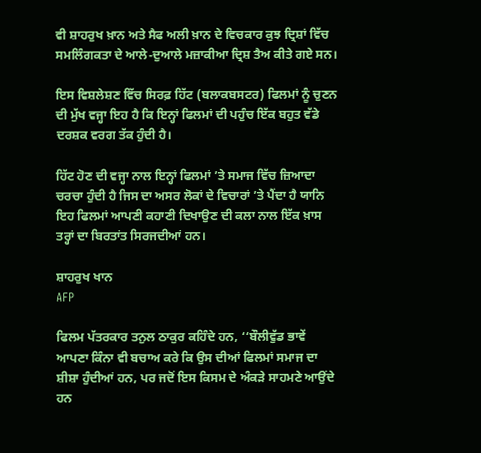ਵੀ ਸ਼ਾਹਰੁਖ ਖ਼ਾਨ ਅਤੇ ਸੈਫ ਅਲੀ ਖ਼ਾਨ ਦੇ ਵਿਚਕਾਰ ਕੁਝ ਦ੍ਰਿਸ਼ਾਂ ਵਿੱਚ ਸਮਲਿੰਗਕਤਾ ਦੇ ਆਲੇ-ਦੁਆਲੇ ਮਜ਼ਾਕੀਆ ਦ੍ਰਿਸ਼ ਤੈਅ ਕੀਤੇ ਗਏ ਸਨ।

ਇਸ ਵਿਸ਼ਲੇਸ਼ਣ ਵਿੱਚ ਸਿਰਫ਼ ਹਿੱਟ (ਬਲਾਕਬਸਟਰ) ਫਿਲਮਾਂ ਨੂੰ ਚੁਣਨ ਦੀ ਮੁੱਖ ਵਜ੍ਹਾ ਇਹ ਹੈ ਕਿ ਇਨ੍ਹਾਂ ਫਿਲਮਾਂ ਦੀ ਪਹੁੰਚ ਇੱਕ ਬਹੁਤ ਵੱਡੇ ਦਰਸ਼ਕ ਵਰਗ ਤੱਕ ਹੁੰਦੀ ਹੈ।

ਹਿੱਟ ਹੋਣ ਦੀ ਵਜ੍ਹਾ ਨਾਲ ਇਨ੍ਹਾਂ ਫਿਲਮਾਂ ’ਤੇ ਸਮਾਜ ਵਿੱਚ ਜ਼ਿਆਦਾ ਚਰਚਾ ਹੁੰਦੀ ਹੈ ਜਿਸ ਦਾ ਅਸਰ ਲੋਕਾਂ ਦੇ ਵਿਚਾਰਾਂ ’ਤੇ ਪੈਂਦਾ ਹੈ ਯਾਨਿ ਇਹ ਫਿਲਮਾਂ ਆਪਣੀ ਕਹਾਣੀ ਦਿਖਾਉਣ ਦੀ ਕਲਾ ਨਾਲ ਇੱਕ ਖ਼ਾਸ ਤਰ੍ਹਾਂ ਦਾ ਬਿਰਤਾਂਤ ਸਿਰਜਦੀਆਂ ਹਨ।

ਸ਼ਾਹਰੁਖ ਖਾਨ
AFP

ਫਿਲਮ ਪੱਤਰਕਾਰ ਤਨੁਲ ਠਾਕੁਰ ਕਹਿੰਦੇ ਹਨ, ‘‘ਬੌਲੀਵੁੱਡ ਭਾਵੇਂ ਆਪਣਾ ਕਿੰਨਾ ਵੀ ਬਚਾਅ ਕਰੇ ਕਿ ਉਸ ਦੀਆਂ ਫਿਲਮਾਂ ਸਮਾਜ ਦਾ ਸ਼ੀਸ਼ਾ ਹੁੰਦੀਆਂ ਹਨ, ਪਰ ਜਦੋਂ ਇਸ ਕਿਸਮ ਦੇ ਅੰਕੜੇ ਸਾਹਮਣੇ ਆਉਂਦੇ ਹਨ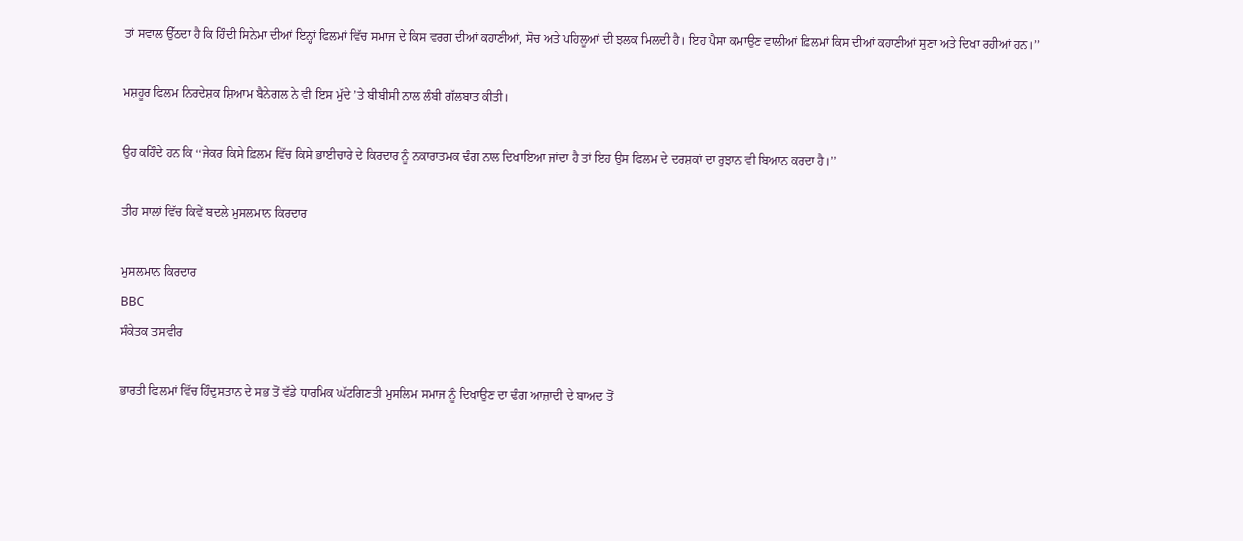ਤਾਂ ਸਵਾਲ ਉੱਠਦਾ ਹੈ ਕਿ ਹਿੰਦੀ ਸਿਨੇਮਾ ਦੀਆਂ ਇਨ੍ਹਾਂ ਫਿਲਮਾਂ ਵਿੱਚ ਸਮਾਜ ਦੇ ਕਿਸ ਵਰਗ ਦੀਆਂ ਕਹਾਣੀਆਂ, ਸੋਚ ਅਤੇ ਪਹਿਲੂਆਂ ਦੀ ਝਲਕ ਮਿਲਦੀ ਹੈ। ਇਹ ਪੈਸਾ ਕਮਾਉਣ ਵਾਲੀਆਂ ਫ਼ਿਲਮਾਂ ਕਿਸ ਦੀਆਂ ਕਹਾਣੀਆਂ ਸੁਣਾ ਅਤੇ ਦਿਖਾ ਰਹੀਆਂ ਹਨ।’’

ਮਸ਼ਹੂਰ ਫਿਲਮ ਨਿਰਦੇਸ਼ਕ ਸ਼ਿਆਮ ਬੈਨੇਗਲ ਨੇ ਵੀ ਇਸ ਮੁੱਦੇ ’ਤੇ ਬੀਬੀਸੀ ਨਾਲ ਲੰਬੀ ਗੱਲਬਾਤ ਕੀਤੀ।

ਉਹ ਕਹਿੰਦੇ ਹਨ ਕਿ ‘‘ਜੇਕਰ ਕਿਸੇ ਫ਼ਿਲਮ ਵਿੱਚ ਕਿਸੇ ਭਾਈਚਾਰੇ ਦੇ ਕਿਰਦਾਰ ਨੂੰ ਨਕਾਰਾਤਮਕ ਢੰਗ ਨਾਲ ਦਿਖਾਇਆ ਜਾਂਦਾ ਹੈ ਤਾਂ ਇਹ ਉਸ ਫਿਲਮ ਦੇ ਦਰਸ਼ਕਾਂ ਦਾ ਰੁਝਾਨ ਵੀ ਬਿਆਨ ਕਰਦਾ ਹੈ।’’

ਤੀਹ ਸਾਲਾਂ ਵਿੱਚ ਕਿਵੇਂ ਬਦਲੇ ਮੁਸਲਮਾਨ ਕਿਰਦਾਰ

ਮੁਸਲਮਾਨ ਕਿਰਦਾਰ
BBC
ਸੰਕੇਤਕ ਤਸਵੀਰ

ਭਾਰਤੀ ਫਿਲਮਾਂ ਵਿੱਚ ਹਿੰਦੁਸਤਾਨ ਦੇ ਸਭ ਤੋਂ ਵੱਡੇ ਧਾਰਮਿਕ ਘੱਟਗਿਣਤੀ ਮੁਸਲਿਮ ਸਮਾਜ ਨੂੰ ਦਿਖਾਉਣ ਦਾ ਢੰਗ ਆਜ਼ਾਦੀ ਦੇ ਬਾਅਦ ਤੋਂ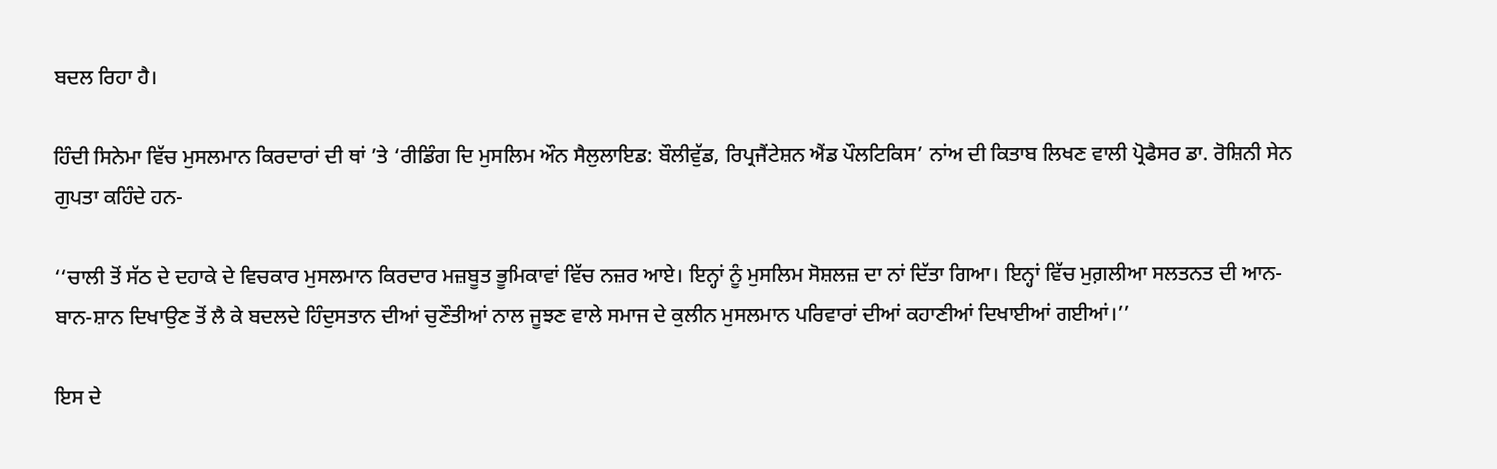ਬਦਲ ਰਿਹਾ ਹੈ।

ਹਿੰਦੀ ਸਿਨੇਮਾ ਵਿੱਚ ਮੁਸਲਮਾਨ ਕਿਰਦਾਰਾਂ ਦੀ ਥਾਂ ’ਤੇ ‘ਰੀਡਿੰਗ ਦਿ ਮੁਸਲਿਮ ਔਨ ਸੈਲੁਲਾਇਡ: ਬੌਲੀਵੁੱਡ, ਰਿਪ੍ਰਜੈਂਟੇਸ਼ਨ ਐਂਡ ਪੌਲਟਿਕਿਸ’ ਨਾਂਅ ਦੀ ਕਿਤਾਬ ਲਿਖਣ ਵਾਲੀ ਪ੍ਰੋਫੈਸਰ ਡਾ. ਰੋਸ਼ਿਨੀ ਸੇਨ ਗੁਪਤਾ ਕਹਿੰਦੇ ਹਨ-

‘‘ਚਾਲੀ ਤੋਂ ਸੱਠ ਦੇ ਦਹਾਕੇ ਦੇ ਵਿਚਕਾਰ ਮੁਸਲਮਾਨ ਕਿਰਦਾਰ ਮਜ਼ਬੂਤ ਭੂਮਿਕਾਵਾਂ ਵਿੱਚ ਨਜ਼ਰ ਆਏ। ਇਨ੍ਹਾਂ ਨੂੰ ਮੁਸਲਿਮ ਸੋਸ਼ਲਜ਼ ਦਾ ਨਾਂ ਦਿੱਤਾ ਗਿਆ। ਇਨ੍ਹਾਂ ਵਿੱਚ ਮੁਗ਼ਲੀਆ ਸਲਤਨਤ ਦੀ ਆਨ-ਬਾਨ-ਸ਼ਾਨ ਦਿਖਾਉਣ ਤੋਂ ਲੈ ਕੇ ਬਦਲਦੇ ਹਿੰਦੁਸਤਾਨ ਦੀਆਂ ਚੁਣੌਤੀਆਂ ਨਾਲ ਜੂਝਣ ਵਾਲੇ ਸਮਾਜ ਦੇ ਕੁਲੀਨ ਮੁਸਲਮਾਨ ਪਰਿਵਾਰਾਂ ਦੀਆਂ ਕਹਾਣੀਆਂ ਦਿਖਾਈਆਂ ਗਈਆਂ।’’

ਇਸ ਦੇ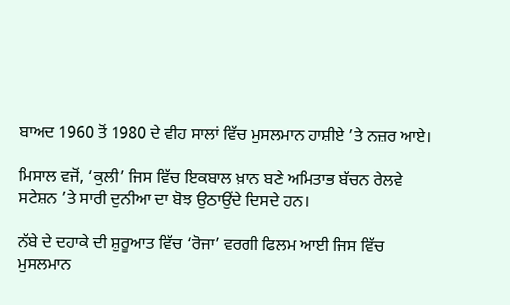ਬਾਅਦ 1960 ਤੋਂ 1980 ਦੇ ਵੀਹ ਸਾਲਾਂ ਵਿੱਚ ਮੁਸਲਮਾਨ ਹਾਸ਼ੀਏ ’ਤੇ ਨਜ਼ਰ ਆਏ।

ਮਿਸਾਲ ਵਜੋਂ, ‘ਕੁਲੀ’ ਜਿਸ ਵਿੱਚ ਇਕਬਾਲ ਖ਼ਾਨ ਬਣੇ ਅਮਿਤਾਭ ਬੱਚਨ ਰੇਲਵੇ ਸਟੇਸ਼ਨ ’ਤੇ ਸਾਰੀ ਦੁਨੀਆ ਦਾ ਬੋਝ ਉਠਾਉਂਦੇ ਦਿਸਦੇ ਹਨ।

ਨੱਬੇ ਦੇ ਦਹਾਕੇ ਦੀ ਸ਼ੁਰੂਆਤ ਵਿੱਚ ‘ਰੋਜਾ’ ਵਰਗੀ ਫਿਲਮ ਆਈ ਜਿਸ ਵਿੱਚ ਮੁਸਲਮਾਨ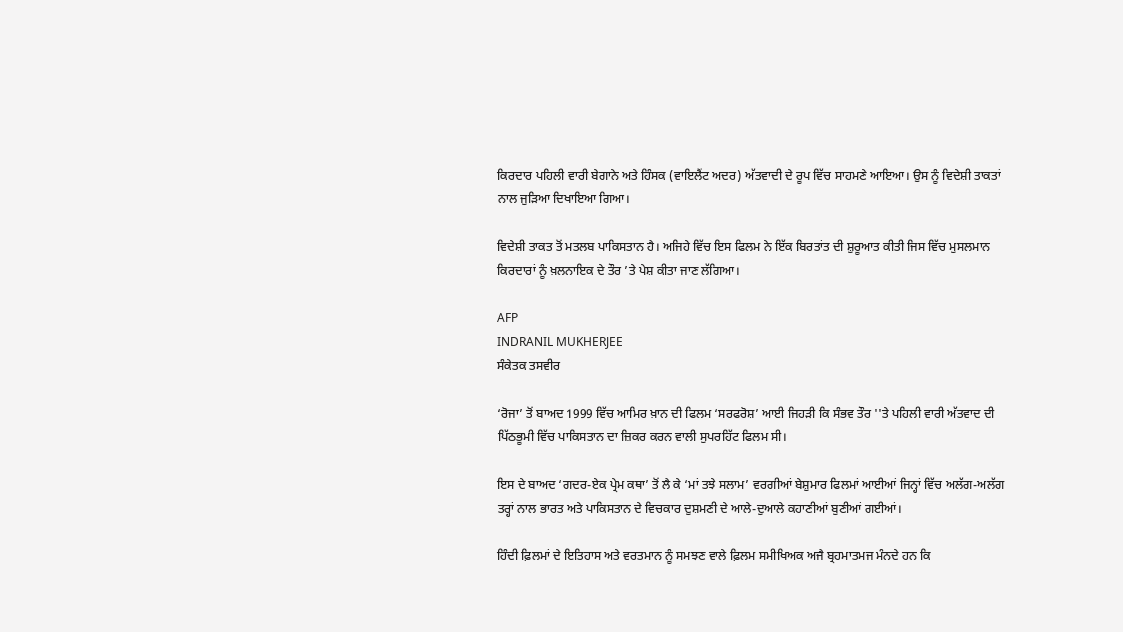ਕਿਰਦਾਰ ਪਹਿਲੀ ਵਾਰੀ ਬੇਗਾਨੇ ਅਤੇ ਹਿੰਸਕ (ਵਾਇਲੈਂਟ ਅਦਰ) ਅੱਤਵਾਦੀ ਦੇ ਰੂਪ ਵਿੱਚ ਸਾਹਮਣੇ ਆਇਆ। ਉਸ ਨੂੰ ਵਿਦੇਸ਼ੀ ਤਾਕਤਾਂ ਨਾਲ ਜੁੜਿਆ ਦਿਖਾਇਆ ਗਿਆ।

ਵਿਦੇਸ਼ੀ ਤਾਕਤ ਤੋਂ ਮਤਲਬ ਪਾਕਿਸਤਾਨ ਹੈ। ਅਜਿਹੇ ਵਿੱਚ ਇਸ ਫਿਲਮ ਨੇ ਇੱਕ ਬਿਰਤਾਂਤ ਦੀ ਸ਼ੁਰੂਆਤ ਕੀਤੀ ਜਿਸ ਵਿੱਚ ਮੁਸਲਮਾਨ ਕਿਰਦਾਰਾਂ ਨੂੰ ਖ਼ਲਨਾਇਕ ਦੇ ਤੌਰ ’ਤੇ ਪੇਸ਼ ਕੀਤਾ ਜਾਣ ਲੱਗਿਆ।

AFP
INDRANIL MUKHERJEE
ਸੰਕੇਤਕ ਤਸਵੀਰ

‘ਰੋਜਾ’ ਤੋਂ ਬਾਅਦ 1999 ਵਿੱਚ ਆਮਿਰ ਖ਼ਾਨ ਦੀ ਫਿਲਮ ‘ਸਰਫਰੋਸ਼’ ਆਈ ਜਿਹੜੀ ਕਿ ਸੰਭਵ ਤੌਰ ''ਤੇ ਪਹਿਲੀ ਵਾਰੀ ਅੱਤਵਾਦ ਦੀ ਪਿੱਠਭੂਮੀ ਵਿੱਚ ਪਾਕਿਸਤਾਨ ਦਾ ਜ਼ਿਕਰ ਕਰਨ ਵਾਲੀ ਸੁਪਰਹਿੱਟ ਫਿਲਮ ਸੀ।

ਇਸ ਦੇ ਬਾਅਦ ‘ਗਦਰ-ਏਕ ਪ੍ਰੇਮ ਕਥਾ’ ਤੋਂ ਲੈ ਕੇ ‘ਮਾਂ ਤਝੇ ਸਲਾਮ’ ਵਰਗੀਆਂ ਬੇਸ਼ੁਮਾਰ ਫਿਲਮਾਂ ਆਈਆਂ ਜਿਨ੍ਹਾਂ ਵਿੱਚ ਅਲੱਗ-ਅਲੱਗ ਤਰ੍ਹਾਂ ਨਾਲ ਭਾਰਤ ਅਤੇ ਪਾਕਿਸਤਾਨ ਦੇ ਵਿਚਕਾਰ ਦੁਸ਼ਮਣੀ ਦੇ ਆਲੇ-ਦੁਆਲੇ ਕਹਾਣੀਆਂ ਬੁਣੀਆਂ ਗਈਆਂ।

ਹਿੰਦੀ ਫ਼ਿਲਮਾਂ ਦੇ ਇਤਿਹਾਸ ਅਤੇ ਵਰਤਮਾਨ ਨੂੰ ਸਮਝਣ ਵਾਲੇ ਫ਼ਿਲਮ ਸਮੀਖਿਅਕ ਅਜੈ ਬ੍ਰਹਮਾਤਮਜ ਮੰਨਦੇ ਹਨ ਕਿ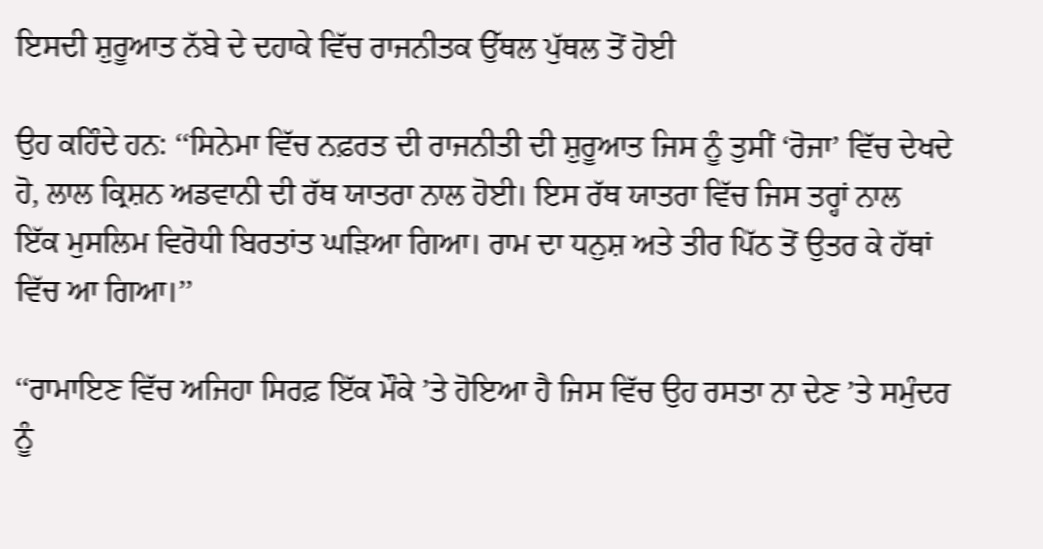ਇਸਦੀ ਸ਼ੁਰੂਆਤ ਨੱਬੇ ਦੇ ਦਹਾਕੇ ਵਿੱਚ ਰਾਜਨੀਤਕ ਉੱਥਲ ਪੁੱਥਲ ਤੋਂ ਹੋਈ

ਉਹ ਕਹਿੰਦੇ ਹਨ: ‘‘ਸਿਨੇਮਾ ਵਿੱਚ ਨਫ਼ਰਤ ਦੀ ਰਾਜਨੀਤੀ ਦੀ ਸ਼ੁਰੂਆਤ ਜਿਸ ਨੂੰ ਤੁਸੀਂ ‘ਰੋਜਾ’ ਵਿੱਚ ਦੇਖਦੇ ਹੋ, ਲਾਲ ਕ੍ਰਿਸ਼ਨ ਅਡਵਾਨੀ ਦੀ ਰੱਥ ਯਾਤਰਾ ਨਾਲ ਹੋਈ। ਇਸ ਰੱਥ ਯਾਤਰਾ ਵਿੱਚ ਜਿਸ ਤਰ੍ਹਾਂ ਨਾਲ ਇੱਕ ਮੁਸਲਿਮ ਵਿਰੋਧੀ ਬਿਰਤਾਂਤ ਘੜਿਆ ਗਿਆ। ਰਾਮ ਦਾ ਧਨੁਸ਼ ਅਤੇ ਤੀਰ ਪਿੱਠ ਤੋਂ ਉਤਰ ਕੇ ਹੱਥਾਂ ਵਿੱਚ ਆ ਗਿਆ।’’

‘‘ਰਾਮਾਇਣ ਵਿੱਚ ਅਜਿਹਾ ਸਿਰਫ਼ ਇੱਕ ਮੌਕੇ ’ਤੇ ਹੋਇਆ ਹੈ ਜਿਸ ਵਿੱਚ ਉਹ ਰਸਤਾ ਨਾ ਦੇਣ ’ਤੇ ਸਮੁੰਦਰ ਨੂੰ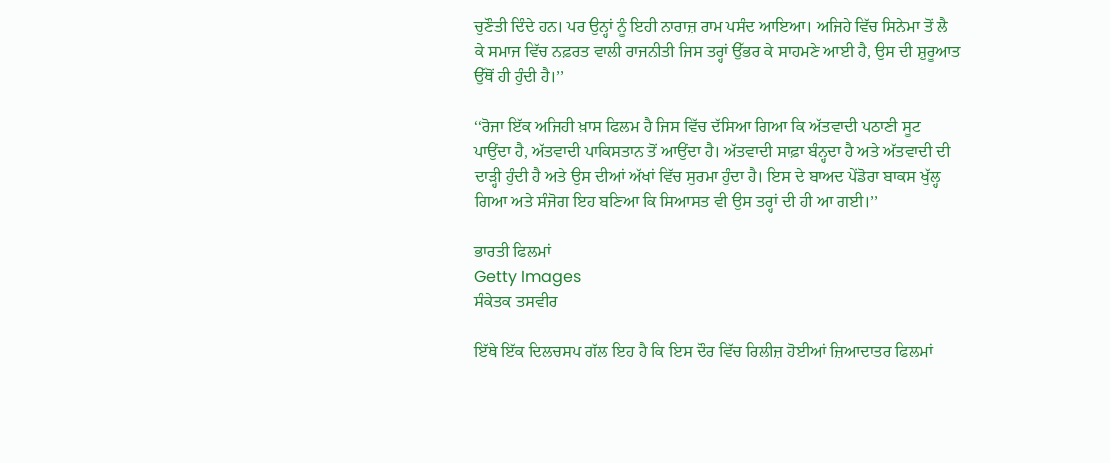ਚੁਣੌਤੀ ਦਿੰਦੇ ਹਨ। ਪਰ ਉਨ੍ਹਾਂ ਨੂੰ ਇਹੀ ਨਾਰਾਜ਼ ਰਾਮ ਪਸੰਦ ਆਇਆ। ਅਜਿਹੇ ਵਿੱਚ ਸਿਨੇਮਾ ਤੋਂ ਲੈ ਕੇ ਸਮਾਜ ਵਿੱਚ ਨਫ਼ਰਤ ਵਾਲੀ ਰਾਜਨੀਤੀ ਜਿਸ ਤਰ੍ਹਾਂ ਉੱਭਰ ਕੇ ਸਾਹਮਣੇ ਆਈ ਹੈ, ਉਸ ਦੀ ਸ਼ੁਰੂਆਤ ਉੱਥੋਂ ਹੀ ਹੁੰਦੀ ਹੈ।’’

‘‘ਰੋਜਾ ਇੱਕ ਅਜਿਹੀ ਖ਼ਾਸ ਫਿਲਮ ਹੈ ਜਿਸ ਵਿੱਚ ਦੱਸਿਆ ਗਿਆ ਕਿ ਅੱਤਵਾਦੀ ਪਠਾਣੀ ਸੂਟ ਪਾਉਂਦਾ ਹੈ, ਅੱਤਵਾਦੀ ਪਾਕਿਸਤਾਨ ਤੋਂ ਆਉਂਦਾ ਹੈ। ਅੱਤਵਾਦੀ ਸਾਫ਼ਾ ਬੰਨ੍ਹਦਾ ਹੈ ਅਤੇ ਅੱਤਵਾਦੀ ਦੀ ਦਾੜ੍ਹੀ ਹੁੰਦੀ ਹੈ ਅਤੇ ਉਸ ਦੀਆਂ ਅੱਖਾਂ ਵਿੱਚ ਸੁਰਮਾ ਹੁੰਦਾ ਹੈ। ਇਸ ਦੇ ਬਾਅਦ ਪੇਂਡੋਰਾ ਬਾਕਸ ਖੁੱਲ੍ਹ ਗਿਆ ਅਤੇ ਸੰਜੋਗ ਇਹ ਬਣਿਆ ਕਿ ਸਿਆਸਤ ਵੀ ਉਸ ਤਰ੍ਹਾਂ ਦੀ ਹੀ ਆ ਗਈ।’’

ਭਾਰਤੀ ਫਿਲਮਾਂ
Getty Images
ਸੰਕੇਤਕ ਤਸਵੀਰ

ਇੱਥੇ ਇੱਕ ਦਿਲਚਸਪ ਗੱਲ ਇਹ ਹੈ ਕਿ ਇਸ ਦੌਰ ਵਿੱਚ ਰਿਲੀਜ਼ ਹੋਈਆਂ ਜ਼ਿਆਦਾਤਰ ਫਿਲਮਾਂ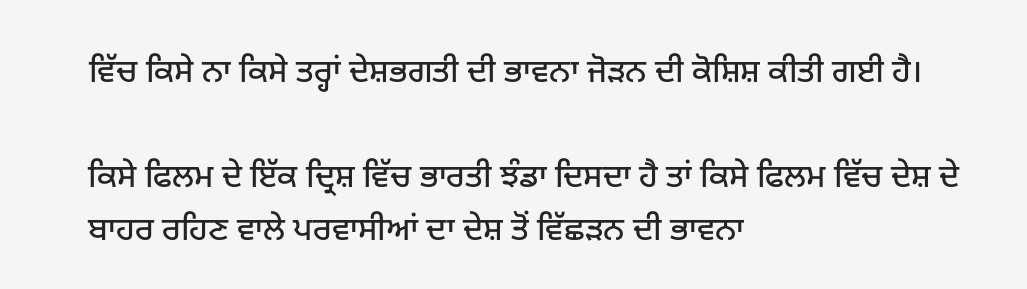ਵਿੱਚ ਕਿਸੇ ਨਾ ਕਿਸੇ ਤਰ੍ਹਾਂ ਦੇਸ਼ਭਗਤੀ ਦੀ ਭਾਵਨਾ ਜੋੜਨ ਦੀ ਕੋਸ਼ਿਸ਼ ਕੀਤੀ ਗਈ ਹੈ।

ਕਿਸੇ ਫਿਲਮ ਦੇ ਇੱਕ ਦ੍ਰਿਸ਼ ਵਿੱਚ ਭਾਰਤੀ ਝੰਡਾ ਦਿਸਦਾ ਹੈ ਤਾਂ ਕਿਸੇ ਫਿਲਮ ਵਿੱਚ ਦੇਸ਼ ਦੇ ਬਾਹਰ ਰਹਿਣ ਵਾਲੇ ਪਰਵਾਸੀਆਂ ਦਾ ਦੇਸ਼ ਤੋਂ ਵਿੱਛੜਨ ਦੀ ਭਾਵਨਾ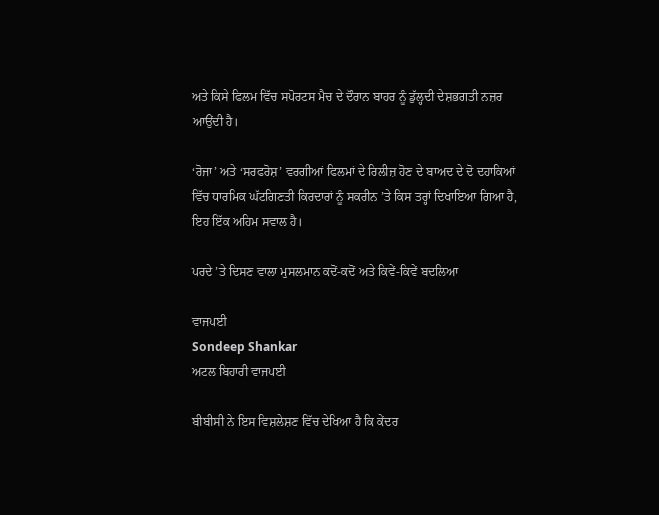ਅਤੇ ਕਿਸੇ ਫਿਲਮ ਵਿੱਚ ਸਪੋਰਟਸ ਮੈਚ ਦੇ ਦੌਰਾਨ ਬਾਹਰ ਨੂੰ ਡੁੱਲ੍ਹਦੀ ਦੇਸ਼ਭਗਤੀ ਨਜ਼ਰ ਆਉਂਦੀ ਹੈ।

‘ਰੋਜਾ’ ਅਤੇ ‘ਸਰਫਰੋਸ਼’ ਵਰਗੀਆਂ ਫਿਲਮਾਂ ਦੇ ਰਿਲੀਜ਼ ਹੋਣ ਦੇ ਬਾਅਦ ਦੇ ਦੋ ਦਹਾਕਿਆਂ ਵਿੱਚ ਧਾਰਮਿਕ ਘੱਟਗਿਣਤੀ ਕਿਰਦਾਰਾਂ ਨੂੰ ਸਕਰੀਨ ’ਤੇ ਕਿਸ ਤਰ੍ਹਾਂ ਦਿਖਾਇਆ ਗਿਆ ਹੈ, ਇਹ ਇੱਕ ਅਹਿਮ ਸਵਾਲ ਹੈ।

ਪਰਦੇ ’ਤੇ ਦਿਸਣ ਵਾਲਾ ਮੁਸਲਮਾਨ ਕਦੋਂ-ਕਦੋਂ ਅਤੇ ਕਿਵੇਂ-ਕਿਵੇਂ ਬਦਲਿਆ

ਵਾਜਪਈ
Sondeep Shankar
ਅਟਲ ਬਿਹਾਰੀ ਵਾਜਪਈ

ਬੀਬੀਸੀ ਨੇ ਇਸ ਵਿਸ਼ਲੇਸ਼ਣ ਵਿੱਚ ਦੇਖਿਆ ਹੈ ਕਿ ਕੇਂਦਰ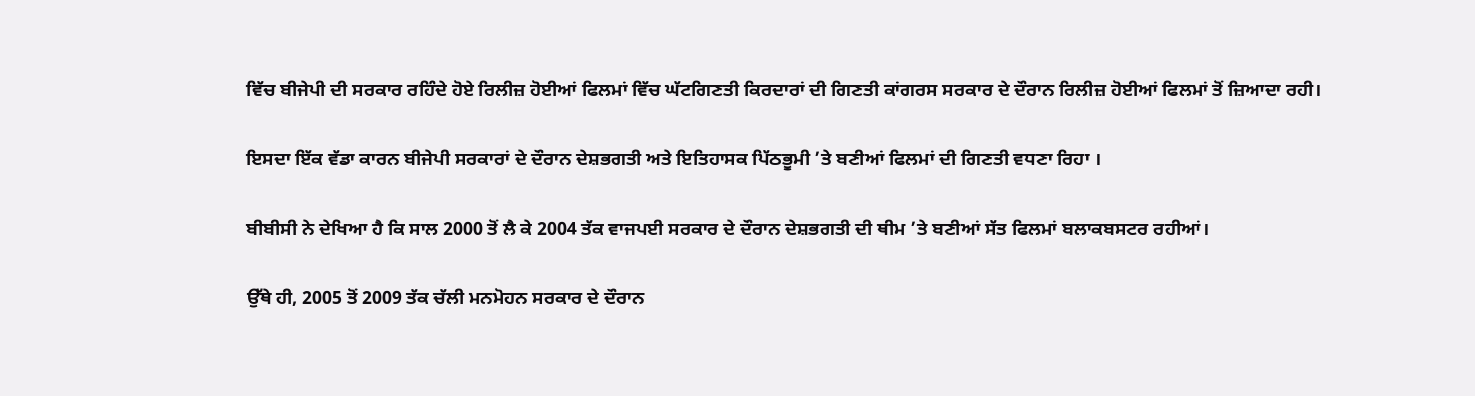ਵਿੱਚ ਬੀਜੇਪੀ ਦੀ ਸਰਕਾਰ ਰਹਿੰਦੇ ਹੋਏ ਰਿਲੀਜ਼ ਹੋਈਆਂ ਫਿਲਮਾਂ ਵਿੱਚ ਘੱਟਗਿਣਤੀ ਕਿਰਦਾਰਾਂ ਦੀ ਗਿਣਤੀ ਕਾਂਗਰਸ ਸਰਕਾਰ ਦੇ ਦੌਰਾਨ ਰਿਲੀਜ਼ ਹੋਈਆਂ ਫਿਲਮਾਂ ਤੋਂ ਜ਼ਿਆਦਾ ਰਹੀ।

ਇਸਦਾ ਇੱਕ ਵੱਡਾ ਕਾਰਨ ਬੀਜੇਪੀ ਸਰਕਾਰਾਂ ਦੇ ਦੌਰਾਨ ਦੇਸ਼ਭਗਤੀ ਅਤੇ ਇਤਿਹਾਸਕ ਪਿੱਠਭੂਮੀ ’ਤੇ ਬਣੀਆਂ ਫਿਲਮਾਂ ਦੀ ਗਿਣਤੀ ਵਧਣਾ ਰਿਹਾ ।

ਬੀਬੀਸੀ ਨੇ ਦੇਖਿਆ ਹੈ ਕਿ ਸਾਲ 2000 ਤੋਂ ਲੈ ਕੇ 2004 ਤੱਕ ਵਾਜਪਈ ਸਰਕਾਰ ਦੇ ਦੌਰਾਨ ਦੇਸ਼ਭਗਤੀ ਦੀ ਥੀਮ ’ਤੇ ਬਣੀਆਂ ਸੱਤ ਫਿਲਮਾਂ ਬਲਾਕਬਸਟਰ ਰਹੀਆਂ।

ਉੱਥੇ ਹੀ, 2005 ਤੋਂ 2009 ਤੱਕ ਚੱਲੀ ਮਨਮੋਹਨ ਸਰਕਾਰ ਦੇ ਦੌਰਾਨ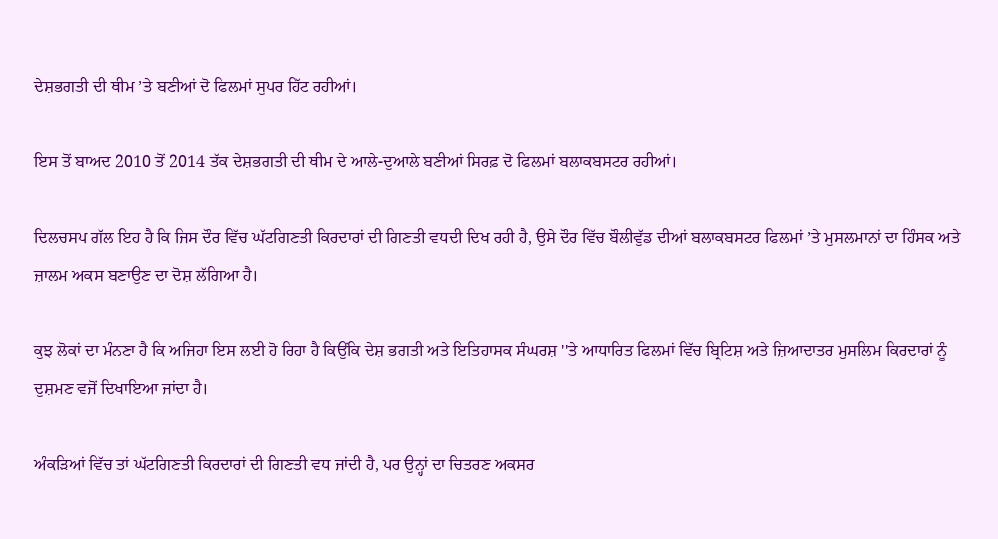ਦੇਸ਼ਭਗਤੀ ਦੀ ਥੀਮ ’ਤੇ ਬਣੀਆਂ ਦੋ ਫਿਲਮਾਂ ਸੁਪਰ ਹਿੱਟ ਰਹੀਆਂ।

ਇਸ ਤੋਂ ਬਾਅਦ 2010 ਤੋਂ 2014 ਤੱਕ ਦੇਸ਼ਭਗਤੀ ਦੀ ਥੀਮ ਦੇ ਆਲੇ-ਦੁਆਲੇ ਬਣੀਆਂ ਸਿਰਫ਼ ਦੋ ਫਿਲਮਾਂ ਬਲਾਕਬਸਟਰ ਰਹੀਆਂ।

ਦਿਲਚਸਪ ਗੱਲ ਇਹ ਹੈ ਕਿ ਜਿਸ ਦੌਰ ਵਿੱਚ ਘੱਟਗਿਣਤੀ ਕਿਰਦਾਰਾਂ ਦੀ ਗਿਣਤੀ ਵਧਦੀ ਦਿਖ ਰਹੀ ਹੈ, ਉਸੇ ਦੌਰ ਵਿੱਚ ਬੌਲੀਵੁੱਡ ਦੀਆਂ ਬਲਾਕਬਸਟਰ ਫਿਲਮਾਂ ’ਤੇ ਮੁਸਲਮਾਨਾਂ ਦਾ ਹਿੰਸਕ ਅਤੇ ਜ਼ਾਲਮ ਅਕਸ ਬਣਾਉਣ ਦਾ ਦੋਸ਼ ਲੱਗਿਆ ਹੈ।

ਕੁਝ ਲੋਕਾਂ ਦਾ ਮੰਨਣਾ ਹੈ ਕਿ ਅਜਿਹਾ ਇਸ ਲਈ ਹੋ ਰਿਹਾ ਹੈ ਕਿਉਂਕਿ ਦੇਸ਼ ਭਗਤੀ ਅਤੇ ਇਤਿਹਾਸਕ ਸੰਘਰਸ਼ ''ਤੇ ਆਧਾਰਿਤ ਫਿਲਮਾਂ ਵਿੱਚ ਬ੍ਰਿਟਿਸ਼ ਅਤੇ ਜ਼ਿਆਦਾਤਰ ਮੁਸਲਿਮ ਕਿਰਦਾਰਾਂ ਨੂੰ ਦੁਸ਼ਮਣ ਵਜੋਂ ਦਿਖਾਇਆ ਜਾਂਦਾ ਹੈ।

ਅੰਕੜਿਆਂ ਵਿੱਚ ਤਾਂ ਘੱਟਗਿਣਤੀ ਕਿਰਦਾਰਾਂ ਦੀ ਗਿਣਤੀ ਵਧ ਜਾਂਦੀ ਹੈ, ਪਰ ਉਨ੍ਹਾਂ ਦਾ ਚਿਤਰਣ ਅਕਸਰ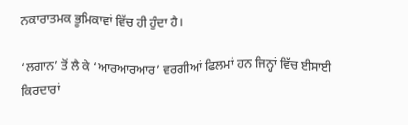ਨਕਾਰਾਤਮਕ ਭੂਮਿਕਾਵਾਂ ਵਿੱਚ ਹੀ ਹੁੰਦਾ ਹੈ।

‘ਲਗਾਨ’ ਤੋਂ ਲੈ ਕੇ ‘ਆਰਆਰਆਰ’ ਵਰਗੀਆਂ ਫਿਲਮਾਂ ਹਨ ਜਿਨ੍ਹਾਂ ਵਿੱਚ ਈਸਾਈ ਕਿਰਦਾਰਾਂ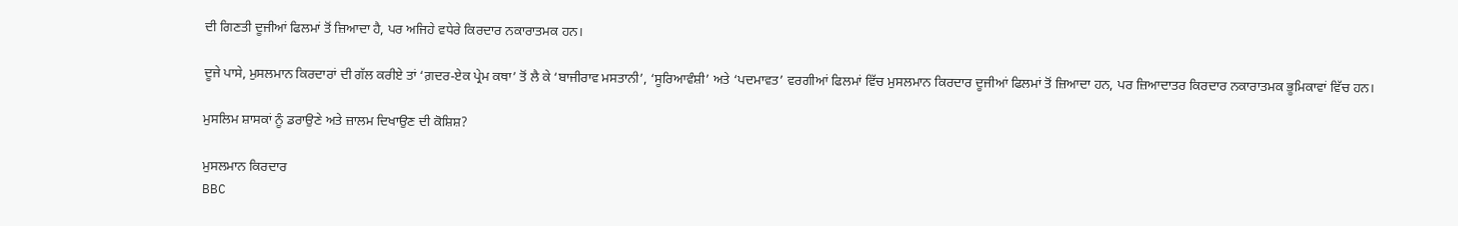ਦੀ ਗਿਣਤੀ ਦੂਜੀਆਂ ਫਿਲਮਾਂ ਤੋਂ ਜ਼ਿਆਦਾ ਹੈ, ਪਰ ਅਜਿਹੇ ਵਧੇਰੇ ਕਿਰਦਾਰ ਨਕਾਰਾਤਮਕ ਹਨ।

ਦੂਜੇ ਪਾਸੇ, ਮੁਸਲਮਾਨ ਕਿਰਦਾਰਾਂ ਦੀ ਗੱਲ ਕਰੀਏ ਤਾਂ ‘ਗ਼ਦਰ-ਏਕ ਪ੍ਰੇਮ ਕਥਾ’ ਤੋਂ ਲੈ ਕੇ ‘ਬਾਜੀਰਾਵ ਮਸਤਾਨੀ’, ‘ਸੂਰਿਆਵੰਸ਼ੀ’ ਅਤੇ ‘ਪਦਮਾਵਤ’ ਵਰਗੀਆਂ ਫਿਲਮਾਂ ਵਿੱਚ ਮੁਸਲਮਾਨ ਕਿਰਦਾਰ ਦੂਜੀਆਂ ਫਿਲਮਾਂ ਤੋਂ ਜ਼ਿਆਦਾ ਹਨ, ਪਰ ਜ਼ਿਆਦਾਤਰ ਕਿਰਦਾਰ ਨਕਾਰਾਤਮਕ ਭੂਮਿਕਾਵਾਂ ਵਿੱਚ ਹਨ।

ਮੁਸਲਿਮ ਸ਼ਾਸਕਾਂ ਨੂੰ ਡਰਾਉਣੇ ਅਤੇ ਜ਼ਾਲਮ ਦਿਖਾਉਣ ਦੀ ਕੋਸ਼ਿਸ਼?

ਮੁਸਲਮਾਨ ਕਿਰਦਾਰ
BBC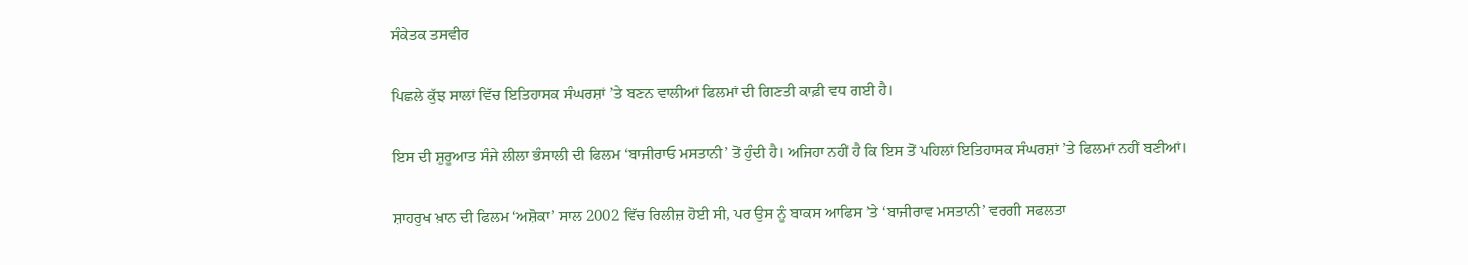ਸੰਕੇਤਕ ਤਸਵੀਰ

ਪਿਛਲੇ ਕੁੱਝ ਸਾਲਾਂ ਵਿੱਚ ਇਤਿਹਾਸਕ ਸੰਘਰਸ਼ਾਂ ’ਤੇ ਬਣਨ ਵਾਲੀਆਂ ਫਿਲਮਾਂ ਦੀ ਗਿਣਤੀ ਕਾਫ਼ੀ ਵਧ ਗਈ ਹੈ।

ਇਸ ਦੀ ਸ਼ੁਰੂਆਤ ਸੰਜੇ ਲੀਲਾ ਭੰਸਾਲੀ ਦੀ ਫਿਲਮ ‘ਬਾਜੀਰਾਓ ਮਸਤਾਨੀ’ ਤੋਂ ਹੁੰਦੀ ਹੈ। ਅਜਿਹਾ ਨਹੀਂ ਹੈ ਕਿ ਇਸ ਤੋਂ ਪਹਿਲਾਂ ਇਤਿਹਾਸਕ ਸੰਘਰਸ਼ਾਂ ’ਤੇ ਫਿਲਮਾਂ ਨਹੀਂ ਬਣੀਆਂ।

ਸ਼ਾਹਰੁਖ ਖ਼ਾਨ ਦੀ ਫਿਲਮ ‘ਅਸ਼ੋਕਾ’ ਸਾਲ 2002 ਵਿੱਚ ਰਿਲੀਜ਼ ਹੋਈ ਸੀ, ਪਰ ਉਸ ਨੂੰ ਬਾਕਸ ਆਫਿਸ ’ਤੇ ‘ਬਾਜੀਰਾਵ ਮਸਤਾਨੀ’ ਵਰਗੀ ਸਫਲਤਾ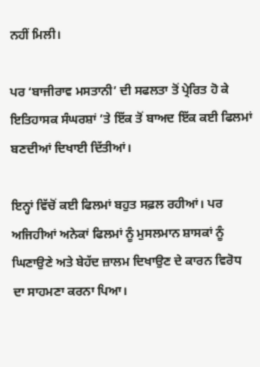ਨਹੀਂ ਮਿਲੀ।

ਪਰ ‘ਬਾਜੀਰਾਵ ਮਸਤਾਨੀ’ ਦੀ ਸਫਲਤਾ ਤੋਂ ਪ੍ਰੇਰਿਤ ਹੋ ਕੇ ਇਤਿਹਾਸਕ ਸੰਘਰਸ਼ਾਂ ’ਤੇ ਇੱਕ ਤੋਂ ਬਾਅਦ ਇੱਕ ਕਈ ਫਿਲਮਾਂ ਬਣਦੀਆਂ ਦਿਖਾਈ ਦਿੱਤੀਆਂ।

ਇਨ੍ਹਾਂ ਵਿੱਚੋਂ ਕਈ ਫਿਲਮਾਂ ਬਹੁਤ ਸਫ਼ਲ ਰਹੀਆਂ। ਪਰ ਅਜਿਹੀਆਂ ਅਨੇਕਾਂ ਫਿਲਮਾਂ ਨੂੰ ਮੁਸਲਮਾਨ ਸ਼ਾਸਕਾਂ ਨੂੰ ਘਿਣਾਉਣੇ ਅਤੇ ਬੇਹੱਦ ਜ਼ਾਲਮ ਦਿਖਾਉਣ ਦੇ ਕਾਰਨ ਵਿਰੋਧ ਦਾ ਸਾਹਮਣਾ ਕਰਨਾ ਪਿਆ।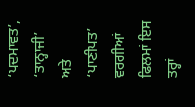‘ਪਦਮਾਵਤ’, ‘ਤਾਨ੍ਹਾਜੀ’ ਅਤੇ ‘ਪਾਣੀਪਤ’ ਵਰਗੀਆਂ ਫਿਲਮਾਂ ਇਸ ਤਰ੍ਹਾਂ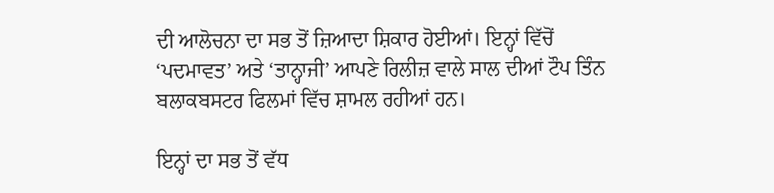ਦੀ ਆਲੋਚਨਾ ਦਾ ਸਭ ਤੋਂ ਜ਼ਿਆਦਾ ਸ਼ਿਕਾਰ ਹੋਈਆਂ। ਇਨ੍ਹਾਂ ਵਿੱਚੋਂ ‘ਪਦਮਾਵਤ’ ਅਤੇ ‘ਤਾਨ੍ਹਾਜੀ’ ਆਪਣੇ ਰਿਲੀਜ਼ ਵਾਲੇ ਸਾਲ ਦੀਆਂ ਟੌਪ ਤਿੰਨ ਬਲਾਕਬਸਟਰ ਫਿਲਮਾਂ ਵਿੱਚ ਸ਼ਾਮਲ ਰਹੀਆਂ ਹਨ।

ਇਨ੍ਹਾਂ ਦਾ ਸਭ ਤੋਂ ਵੱਧ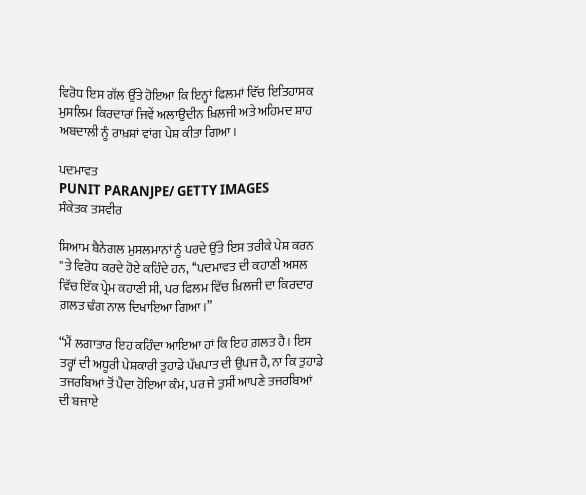ਵਿਰੋਧ ਇਸ ਗੱਲ ਉੱਤੇ ਹੋਇਆ ਕਿ ਇਨ੍ਹਾਂ ਫਿਲਮਾਂ ਵਿੱਚ ਇਤਿਹਾਸਕ ਮੁਸਲਿਮ ਕਿਰਦਾਰਾਂ ਜਿਵੇਂ ਅਲਾਉਦੀਨ ਖ਼ਿਲਜੀ ਅਤੇ ਅਹਿਮਦ ਸ਼ਾਹ ਅਬਦਾਲੀ ਨੂੰ ਰਾਖ਼ਸ਼ਾਂ ਵਾਂਗ ਪੇਸ਼ ਕੀਤਾ ਗਿਆ।

ਪਦਮਾਵਤ
PUNIT PARANJPE/ GETTY IMAGES
ਸੰਕੇਤਕ ਤਸਵੀਰ

ਸ਼ਿਆਮ ਬੈਨੇਗਲ ਮੁਸਲਮਾਨਾਂ ਨੂੰ ਪਰਦੇ ਉੱਤੇ ਇਸ ਤਰੀਕੇ ਪੇਸ਼ ਕਰਨ ''ਤੇ ਵਿਰੋਧ ਕਰਦੇ ਹੋਏ ਕਹਿੰਦੇ ਹਨ, ‘‘ਪਦਮਾਵਤ ਦੀ ਕਹਾਣੀ ਅਸਲ ਵਿੱਚ ਇੱਕ ਪ੍ਰੇਮ ਕਹਾਣੀ ਸੀ, ਪਰ ਫਿਲਮ ਵਿੱਚ ਖ਼ਿਲਜੀ ਦਾ ਕਿਰਦਾਰ ਗ਼ਲਤ ਢੰਗ ਨਾਲ ਦਿਖਾਇਆ ਗਿਆ।”

“ਮੈਂ ਲਗਾਤਾਰ ਇਹ ਕਹਿੰਦਾ ਆਇਆ ਹਾਂ ਕਿ ਇਹ ਗ਼ਲਤ ਹੈ। ਇਸ ਤਰ੍ਹਾਂ ਦੀ ਅਧੂਰੀ ਪੇਸ਼ਕਾਰੀ ਤੁਹਾਡੇ ਪੱਖਪਾਤ ਦੀ ਉਪਜ ਹੈ, ਨਾ ਕਿ ਤੁਹਾਡੇ ਤਜਰਬਿਆਂ ਤੋਂ ਪੈਦਾ ਹੋਇਆ ਕੰਮ, ਪਰ ਜੇ ਤੁਸੀਂ ਆਪਣੇ ਤਜਰਬਿਆਂ ਦੀ ਬਜਾਏ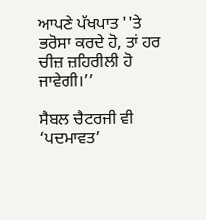ਆਪਣੇ ਪੱਖਪਾਤ ''ਤੇ ਭਰੋਸਾ ਕਰਦੇ ਹੋ, ਤਾਂ ਹਰ ਚੀਜ਼ ਜ਼ਹਿਰੀਲੀ ਹੋ ਜਾਵੇਗੀ।’’

ਸੈਬਲ ਚੈਟਰਜੀ ਵੀ ‘ਪਦਮਾਵਤ’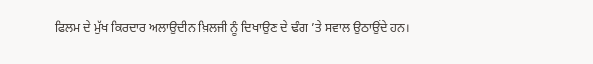ਫਿਲਮ ਦੇ ਮੁੱਖ ਕਿਰਦਾਰ ਅਲਾਉਦੀਨ ਖ਼ਿਲਜੀ ਨੂੰ ਦਿਖਾਉਣ ਦੇ ਢੰਗ ’ਤੇ ਸਵਾਲ ਉਠਾਉਂਦੇ ਹਨ।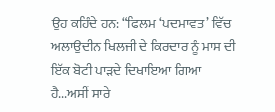ਉਹ ਕਹਿੰਦੇ ਹਨ: “ਫਿਲਮ ‘ਪਦਮਾਵਤ’ ਵਿੱਚ ਅਲਾਉਦੀਨ ਖਿਲਜੀ ਦੇ ਕਿਰਦਾਰ ਨੂੰ ਮਾਸ ਦੀ ਇੱਕ ਬੋਟੀ ਪਾੜਦੇ ਦਿਖਾਇਆ ਗਿਆ ਹੈ...ਅਸੀਂ ਸਾਰੇ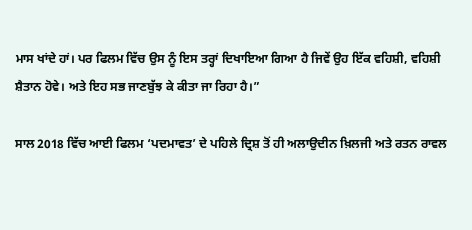ਮਾਸ ਖਾਂਦੇ ਹਾਂ। ਪਰ ਫਿਲਮ ਵਿੱਚ ਉਸ ਨੂੰ ਇਸ ਤਰ੍ਹਾਂ ਦਿਖਾਇਆ ਗਿਆ ਹੈ ਜਿਵੇਂ ਉਹ ਇੱਕ ਵਹਿਸ਼ੀ, ਵਹਿਸ਼ੀ ਸ਼ੈਤਾਨ ਹੋਵੇ। ਅਤੇ ਇਹ ਸਭ ਜਾਣਬੁੱਝ ਕੇ ਕੀਤਾ ਜਾ ਰਿਹਾ ਹੈ।”

ਸਾਲ 2018 ਵਿੱਚ ਆਈ ਫਿਲਮ ‘ਪਦਮਾਵਤ’ ਦੇ ਪਹਿਲੇ ਦ੍ਰਿਸ਼ ਤੋਂ ਹੀ ਅਲਾਉਦੀਨ ਖ਼ਿਲਜੀ ਅਤੇ ਰਤਨ ਰਾਵਲ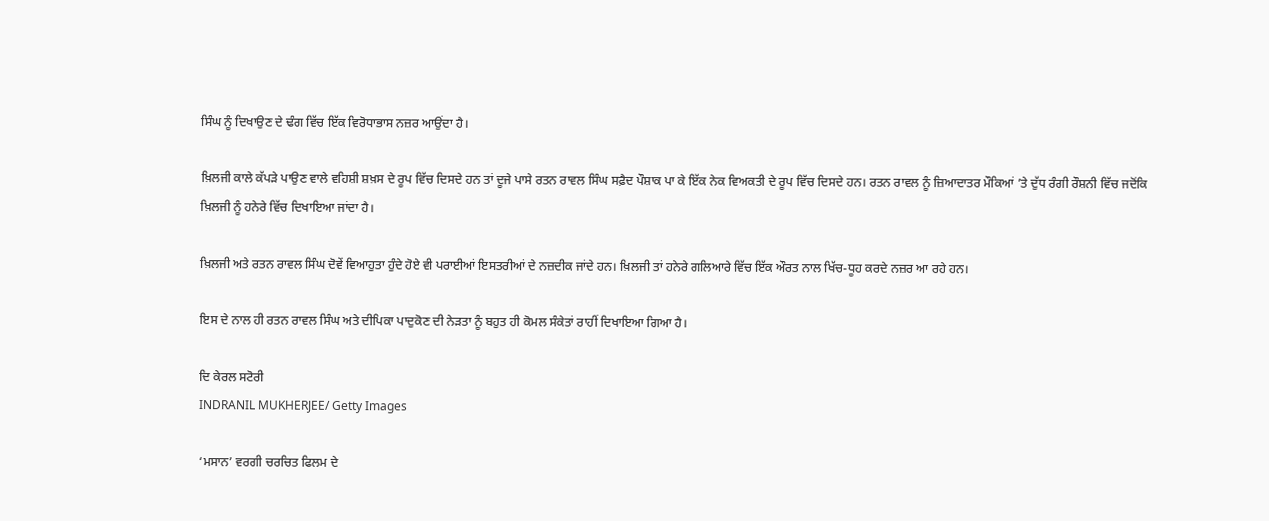ਸਿੰਘ ਨੂੰ ਦਿਖਾਉਣ ਦੇ ਢੰਗ ਵਿੱਚ ਇੱਕ ਵਿਰੋਧਾਭਾਸ ਨਜ਼ਰ ਆਉਂਦਾ ਹੈ।

ਖ਼ਿਲਜੀ ਕਾਲੇ ਕੱਪੜੇ ਪਾਉਣ ਵਾਲੇ ਵਹਿਸ਼ੀ ਸ਼ਖ਼ਸ ਦੇ ਰੂਪ ਵਿੱਚ ਦਿਸਦੇ ਹਨ ਤਾਂ ਦੂਜੇ ਪਾਸੇ ਰਤਨ ਰਾਵਲ ਸਿੰਘ ਸਫ਼ੈਦ ਪੌਸ਼ਾਕ ਪਾ ਕੇ ਇੱਕ ਨੇਕ ਵਿਅਕਤੀ ਦੇ ਰੂਪ ਵਿੱਚ ਦਿਸਦੇ ਹਨ। ਰਤਨ ਰਾਵਲ ਨੂੰ ਜ਼ਿਆਦਾਤਰ ਮੌਕਿਆਂ ’ਤੇ ਦੁੱਧ ਰੰਗੀ ਰੌਸ਼ਨੀ ਵਿੱਚ ਜਦੋਂਕਿ ਖ਼ਿਲਜੀ ਨੂੰ ਹਨੇਰੇ ਵਿੱਚ ਦਿਖਾਇਆ ਜਾਂਦਾ ਹੈ।

ਖ਼ਿਲਜੀ ਅਤੇ ਰਤਨ ਰਾਵਲ ਸਿੰਘ ਦੋਵੇਂ ਵਿਆਹੁਤਾ ਹੁੰਦੇ ਹੋਏ ਵੀ ਪਰਾਈਆਂ ਇਸਤਰੀਆਂ ਦੇ ਨਜ਼ਦੀਕ ਜਾਂਦੇ ਹਨ। ਖ਼ਿਲਜੀ ਤਾਂ ਹਨੇਰੇ ਗਲਿਆਰੇ ਵਿੱਚ ਇੱਕ ਔਰਤ ਨਾਲ ਖਿੱਚ-ਧੂਹ ਕਰਦੇ ਨਜ਼ਰ ਆ ਰਹੇ ਹਨ।

ਇਸ ਦੇ ਨਾਲ ਹੀ ਰਤਨ ਰਾਵਲ ਸਿੰਘ ਅਤੇ ਦੀਪਿਕਾ ਪਾਦੁਕੋਣ ਦੀ ਨੇੜਤਾ ਨੂੰ ਬਹੁਤ ਹੀ ਕੋਮਲ ਸੰਕੇਤਾਂ ਰਾਹੀਂ ਦਿਖਾਇਆ ਗਿਆ ਹੈ।

ਦਿ ਕੇਰਲ ਸਟੋਰੀ
INDRANIL MUKHERJEE/ Getty Images

‘ਮਸਾਨ’ ਵਰਗੀ ਚਰਚਿਤ ਫਿਲਮ ਦੇ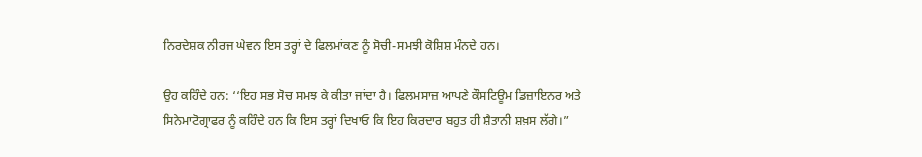ਨਿਰਦੇਸ਼ਕ ਨੀਰਜ ਘੇਵਨ ਇਸ ਤਰ੍ਹਾਂ ਦੇ ਫਿਲਮਾਂਕਣ ਨੂੰ ਸੋਚੀ-ਸਮਝੀ ਕੋਸ਼ਿਸ਼ ਮੰਨਦੇ ਹਨ।

ਉਹ ਕਹਿੰਦੇ ਹਨ: ‘‘ਇਹ ਸਭ ਸੋਚ ਸਮਝ ਕੇ ਕੀਤਾ ਜਾਂਦਾ ਹੈ। ਫਿਲਮਸਾਜ਼ ਆਪਣੇ ਕੌਸਟਿਊਮ ਡਿਜ਼ਾਇਨਰ ਅਤੇ ਸਿਨੇਮਾਟੋਗ੍ਰਾਫਰ ਨੂੰ ਕਹਿੰਦੇ ਹਨ ਕਿ ਇਸ ਤਰ੍ਹਾਂ ਦਿਖਾਓ ਕਿ ਇਹ ਕਿਰਦਾਰ ਬਹੁਤ ਹੀ ਸ਼ੈਤਾਨੀ ਸ਼ਖ਼ਸ ਲੱਗੇ।”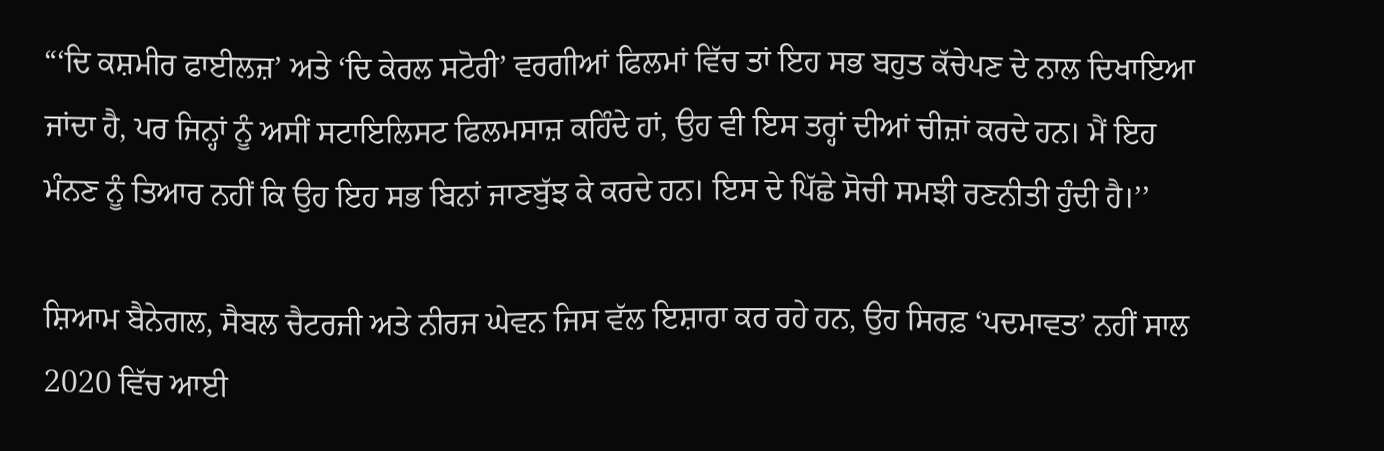“‘ਦਿ ਕਸ਼ਮੀਰ ਫਾਈਲਜ਼’ ਅਤੇ ‘ਦਿ ਕੇਰਲ ਸਟੋਰੀ’ ਵਰਗੀਆਂ ਫਿਲਮਾਂ ਵਿੱਚ ਤਾਂ ਇਹ ਸਭ ਬਹੁਤ ਕੱਚੇਪਣ ਦੇ ਨਾਲ ਦਿਖਾਇਆ ਜਾਂਦਾ ਹੈ, ਪਰ ਜਿਨ੍ਹਾਂ ਨੂੰ ਅਸੀਂ ਸਟਾਇਲਿਸਟ ਫਿਲਮਸਾਜ਼ ਕਹਿੰਦੇ ਹਾਂ, ਉਹ ਵੀ ਇਸ ਤਰ੍ਹਾਂ ਦੀਆਂ ਚੀਜ਼ਾਂ ਕਰਦੇ ਹਨ। ਮੈਂ ਇਹ ਮੰਨਣ ਨੂੰ ਤਿਆਰ ਨਹੀਂ ਕਿ ਉਹ ਇਹ ਸਭ ਬਿਨਾਂ ਜਾਣਬੁੱਝ ਕੇ ਕਰਦੇ ਹਨ। ਇਸ ਦੇ ਪਿੱਛੇ ਸੋਚੀ ਸਮਝੀ ਰਣਨੀਤੀ ਹੁੰਦੀ ਹੈ।’’

ਸ਼ਿਆਮ ਬੈਨੇਗਲ, ਸੈਬਲ ਚੈਟਰਜੀ ਅਤੇ ਨੀਰਜ ਘੇਵਨ ਜਿਸ ਵੱਲ ਇਸ਼ਾਰਾ ਕਰ ਰਹੇ ਹਨ, ਉਹ ਸਿਰਫ਼ ‘ਪਦਮਾਵਤ’ ਨਹੀਂ ਸਾਲ 2020 ਵਿੱਚ ਆਈ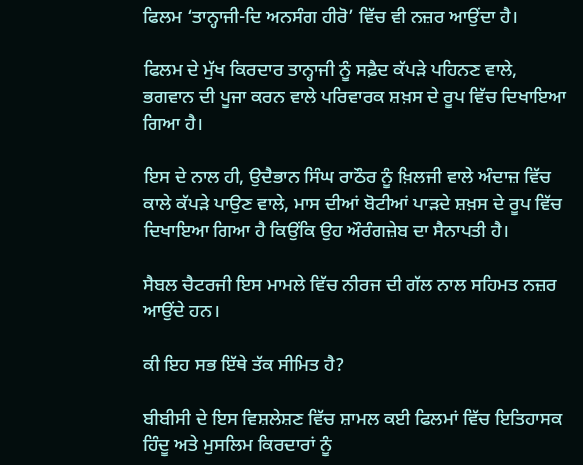ਫਿਲਮ ‘ਤਾਨ੍ਹਾਜੀ-ਦਿ ਅਨਸੰਗ ਹੀਰੋ’ ਵਿੱਚ ਵੀ ਨਜ਼ਰ ਆਉਂਦਾ ਹੈ।

ਫਿਲਮ ਦੇ ਮੁੱਖ ਕਿਰਦਾਰ ਤਾਨ੍ਹਾਜੀ ਨੂੰ ਸਫ਼ੈਦ ਕੱਪੜੇ ਪਹਿਨਣ ਵਾਲੇ, ਭਗਵਾਨ ਦੀ ਪੂਜਾ ਕਰਨ ਵਾਲੇ ਪਰਿਵਾਰਕ ਸ਼ਖ਼ਸ ਦੇ ਰੂਪ ਵਿੱਚ ਦਿਖਾਇਆ ਗਿਆ ਹੈ।

ਇਸ ਦੇ ਨਾਲ ਹੀ, ਉਦੈਭਾਨ ਸਿੰਘ ਰਾਠੌਰ ਨੂੰ ਖ਼ਿਲਜੀ ਵਾਲੇ ਅੰਦਾਜ਼ ਵਿੱਚ ਕਾਲੇ ਕੱਪੜੇ ਪਾਉਣ ਵਾਲੇ, ਮਾਸ ਦੀਆਂ ਬੋਟੀਆਂ ਪਾੜਦੇ ਸ਼ਖ਼ਸ ਦੇ ਰੂਪ ਵਿੱਚ ਦਿਖਾਇਆ ਗਿਆ ਹੈ ਕਿਉਂਕਿ ਉਹ ਔਰੰਗਜ਼ੇਬ ਦਾ ਸੈਨਾਪਤੀ ਹੈ।

ਸੈਬਲ ਚੈਟਰਜੀ ਇਸ ਮਾਮਲੇ ਵਿੱਚ ਨੀਰਜ ਦੀ ਗੱਲ ਨਾਲ ਸਹਿਮਤ ਨਜ਼ਰ ਆਉਂਦੇ ਹਨ।

ਕੀ ਇਹ ਸਭ ਇੱਥੇ ਤੱਕ ਸੀਮਿਤ ਹੈ?

ਬੀਬੀਸੀ ਦੇ ਇਸ ਵਿਸ਼ਲੇਸ਼ਣ ਵਿੱਚ ਸ਼ਾਮਲ ਕਈ ਫਿਲਮਾਂ ਵਿੱਚ ਇਤਿਹਾਸਕ ਹਿੰਦੂ ਅਤੇ ਮੁਸਲਿਮ ਕਿਰਦਾਰਾਂ ਨੂੰ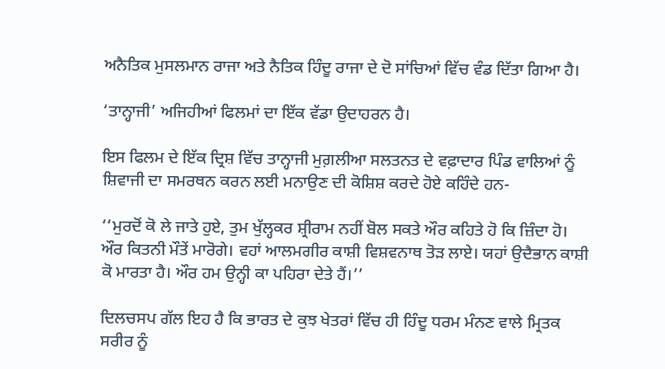ਅਨੈਤਿਕ ਮੁਸਲਮਾਨ ਰਾਜਾ ਅਤੇ ਨੈਤਿਕ ਹਿੰਦੂ ਰਾਜਾ ਦੇ ਦੋ ਸਾਂਚਿਆਂ ਵਿੱਚ ਵੰਡ ਦਿੱਤਾ ਗਿਆ ਹੈ।

‘ਤਾਨ੍ਹਾਜੀ’ ਅਜਿਹੀਆਂ ਫਿਲਮਾਂ ਦਾ ਇੱਕ ਵੱਡਾ ਉਦਾਹਰਨ ਹੈ।

ਇਸ ਫਿਲਮ ਦੇ ਇੱਕ ਦ੍ਰਿਸ਼ ਵਿੱਚ ਤਾਨ੍ਹਾਜੀ ਮੁਗ਼ਲੀਆ ਸਲਤਨਤ ਦੇ ਵਫ਼ਾਦਾਰ ਪਿੰਡ ਵਾਲਿਆਂ ਨੂੰ ਸ਼ਿਵਾਜੀ ਦਾ ਸਮਰਥਨ ਕਰਨ ਲਈ ਮਨਾਉਣ ਦੀ ਕੋਸ਼ਿਸ਼ ਕਰਦੇ ਹੋਏ ਕਹਿੰਦੇ ਹਨ-

‘‘ਮੁਰਦੋਂ ਕੋ ਲੇ ਜਾਤੇ ਹੁਏ, ਤੁਮ ਖੁੱਲ੍ਹਕਰ ਸ਼੍ਰੀਰਾਮ ਨਹੀਂ ਬੋਲ ਸਕਤੇ ਔਰ ਕਹਿਤੇ ਹੋ ਕਿ ਜ਼ਿੰਦਾ ਹੋ। ਔਰ ਕਿਤਨੀ ਮੌਤੇਂ ਮਾਰੋਗੇ। ਵਹਾਂ ਆਲਮਗੀਰ ਕਾਸ਼ੀ ਵਿਸ਼ਵਨਾਥ ਤੋੜ ਲਾਏ। ਯਹਾਂ ਉਦੈਭਾਨ ਕਾਸ਼ੀ ਕੋ ਮਾਰਤਾ ਹੈ। ਔਰ ਹਮ ਉਨ੍ਹੀ ਕਾ ਪਹਿਰਾ ਦੇਤੇ ਹੈਂ।’’

ਦਿਲਚਸਪ ਗੱਲ ਇਹ ਹੈ ਕਿ ਭਾਰਤ ਦੇ ਕੁਝ ਖੇਤਰਾਂ ਵਿੱਚ ਹੀ ਹਿੰਦੂ ਧਰਮ ਮੰਨਣ ਵਾਲੇ ਮ੍ਰਿਤਕ ਸਰੀਰ ਨੂੰ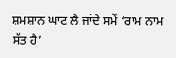ਸ਼ਮਸ਼ਾਨ ਘਾਟ ਲੈ ਜਾਂਦੇ ਸਮੇਂ ‘ਰਾਮ ਨਾਮ ਸੱਤ ਹੈ’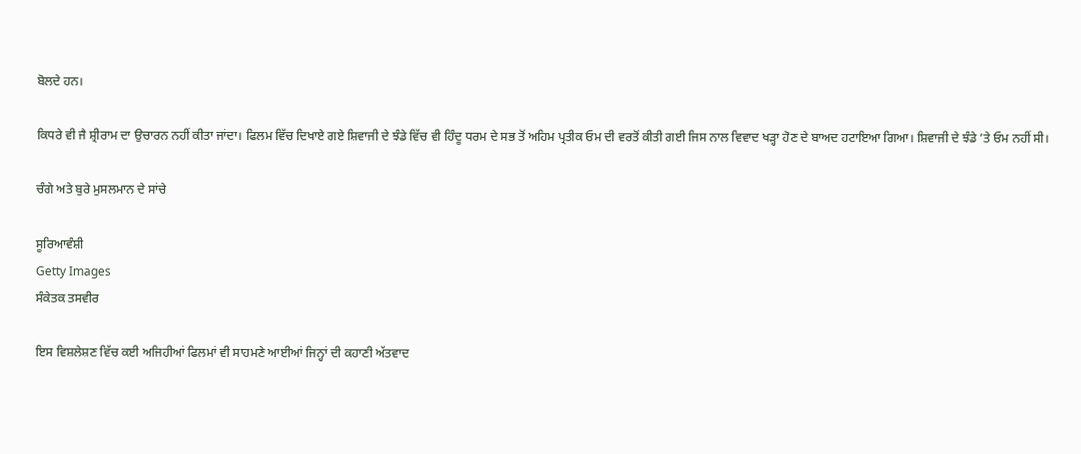ਬੋਲਦੇ ਹਨ।

ਕਿਧਰੇ ਵੀ ਜੈ ਸ਼੍ਰੀਰਾਮ ਦਾ ਉਚਾਰਨ ਨਹੀਂ ਕੀਤਾ ਜਾਂਦਾ। ਫਿਲਮ ਵਿੱਚ ਦਿਖਾਏ ਗਏ ਸ਼ਿਵਾਜੀ ਦੇ ਝੰਡੇ ਵਿੱਚ ਵੀ ਹਿੰਦੂ ਧਰਮ ਦੇ ਸਭ ਤੋਂ ਅਹਿਮ ਪ੍ਰਤੀਕ ਓਮ ਦੀ ਵਰਤੋਂ ਕੀਤੀ ਗਈ ਜਿਸ ਨਾਲ ਵਿਵਾਦ ਖੜ੍ਹਾ ਹੋਣ ਦੇ ਬਾਅਦ ਹਟਾਇਆ ਗਿਆ। ਸ਼ਿਵਾਜੀ ਦੇ ਝੰਡੇ ’ਤੇ ਓਮ ਨਹੀਂ ਸੀ।

ਚੰਗੇ ਅਤੇ ਬੁਰੇ ਮੁਸਲਮਾਨ ਦੇ ਸਾਂਚੇ

ਸੂਰਿਆਵੰਸ਼ੀ
Getty Images
ਸੰਕੇਤਕ ਤਸਵੀਰ

ਇਸ ਵਿਸ਼ਲੇਸ਼ਣ ਵਿੱਚ ਕਈ ਅਜਿਹੀਆਂ ਫਿਲਮਾਂ ਵੀ ਸਾਹਮਣੇ ਆਈਆਂ ਜਿਨ੍ਹਾਂ ਦੀ ਕਹਾਣੀ ਅੱਤਵਾਦ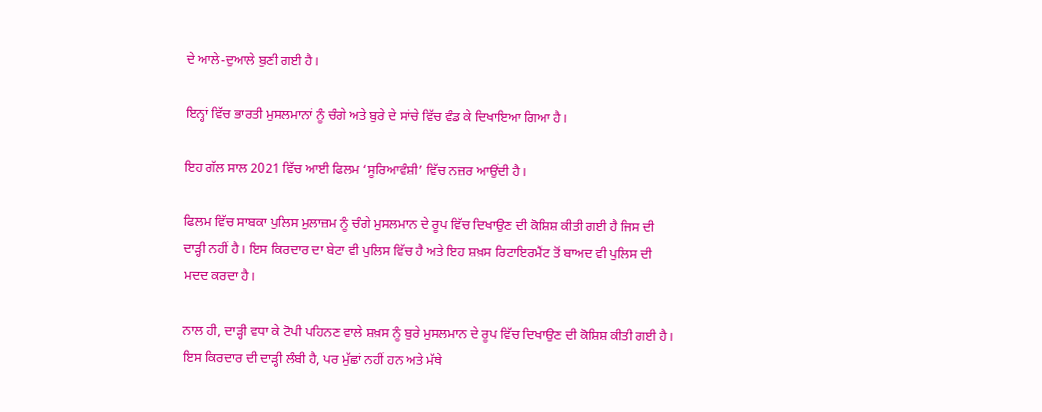ਦੇ ਆਲੇ-ਦੁਆਲੇ ਬੁਣੀ ਗਈ ਹੈ।

ਇਨ੍ਹਾਂ ਵਿੱਚ ਭਾਰਤੀ ਮੁਸਲਮਾਨਾਂ ਨੂੰ ਚੰਗੇ ਅਤੇ ਬੁਰੇ ਦੇ ਸਾਂਚੇ ਵਿੱਚ ਵੰਡ ਕੇ ਦਿਖਾਇਆ ਗਿਆ ਹੈ।

ਇਹ ਗੱਲ ਸਾਲ 2021 ਵਿੱਚ ਆਈ ਫਿਲਮ ‘ਸੂਰਿਆਵੰਸ਼ੀ’ ਵਿੱਚ ਨਜ਼ਰ ਆਉਂਦੀ ਹੈ।

ਫਿਲਮ ਵਿੱਚ ਸਾਬਕਾ ਪੁਲਿਸ ਮੁਲਾਜ਼ਮ ਨੂੰ ਚੰਗੇ ਮੁਸਲਮਾਨ ਦੇ ਰੂਪ ਵਿੱਚ ਦਿਖਾਉਣ ਦੀ ਕੋਸ਼ਿਸ਼ ਕੀਤੀ ਗਈ ਹੈ ਜਿਸ ਦੀ ਦਾੜ੍ਹੀ ਨਹੀਂ ਹੈ। ਇਸ ਕਿਰਦਾਰ ਦਾ ਬੇਟਾ ਵੀ ਪੁਲਿਸ ਵਿੱਚ ਹੈ ਅਤੇ ਇਹ ਸ਼ਖ਼ਸ ਰਿਟਾਇਰਮੈਂਟ ਤੋਂ ਬਾਅਦ ਵੀ ਪੁਲਿਸ ਦੀ ਮਦਦ ਕਰਦਾ ਹੈ।

ਨਾਲ ਹੀ, ਦਾੜ੍ਹੀ ਵਧਾ ਕੇ ਟੋਪੀ ਪਹਿਨਣ ਵਾਲੇ ਸ਼ਖ਼ਸ ਨੂੰ ਬੁਰੇ ਮੁਸਲਮਾਨ ਦੇ ਰੂਪ ਵਿੱਚ ਦਿਖਾਉਣ ਦੀ ਕੋਸ਼ਿਸ਼ ਕੀਤੀ ਗਈ ਹੈ। ਇਸ ਕਿਰਦਾਰ ਦੀ ਦਾੜ੍ਹੀ ਲੰਬੀ ਹੈ, ਪਰ ਮੁੱਛਾਂ ਨਹੀਂ ਹਨ ਅਤੇ ਮੱਥੇ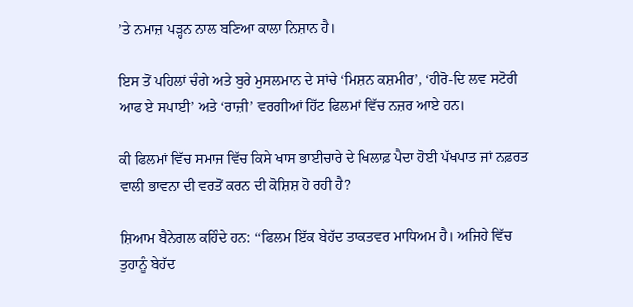’ਤੇ ਨਮਾਜ਼ ਪੜ੍ਹਨ ਨਾਲ ਬਣਿਆ ਕਾਲਾ ਨਿਸ਼ਾਨ ਹੈ।

ਇਸ ਤੋਂ ਪਹਿਲਾਂ ਚੰਗੇ ਅਤੇ ਬੁਰੇ ਮੁਸਲਮਾਨ ਦੇ ਸਾਂਚੇ ‘ਮਿਸ਼ਨ ਕਸ਼ਮੀਰ’, ‘ਹੀਰੋ-ਦਿ ਲਵ ਸਟੋਰੀ ਆਫ ਏ ਸਪਾਈ’ ਅਤੇ ‘ਰਾਜ਼ੀ’ ਵਰਗੀਆਂ ਹਿੱਟ ਫਿਲਮਾਂ ਵਿੱਚ ਨਜ਼ਰ ਆਏ ਹਨ।

ਕੀ ਫਿਲਮਾਂ ਵਿੱਚ ਸਮਾਜ ਵਿੱਚ ਕਿਸੇ ਖਾਸ ਭਾਈਚਾਰੇ ਦੇ ਖਿਲਾਫ਼ ਪੈਦਾ ਹੋਈ ਪੱਖਪਾਤ ਜਾਂ ਨਫ਼ਰਤ ਵਾਲੀ ਭਾਵਨਾ ਦੀ ਵਰਤੋਂ ਕਰਨ ਦੀ ਕੋਸ਼ਿਸ਼ ਹੋ ਰਹੀ ਹੈ?

ਸ਼ਿਆਮ ਬੈਨੇਗਲ ਕਹਿੰਦੇ ਹਨ: ‘‘ਫਿਲਮ ਇੱਕ ਬੇਹੱਦ ਤਾਕਤਵਰ ਮਾਧਿਅਮ ਹੈ। ਅਜਿਹੇ ਵਿੱਚ ਤੁਹਾਨੂੰ ਬੇਹੱਦ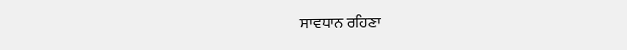ਸਾਵਧਾਨ ਰਹਿਣਾ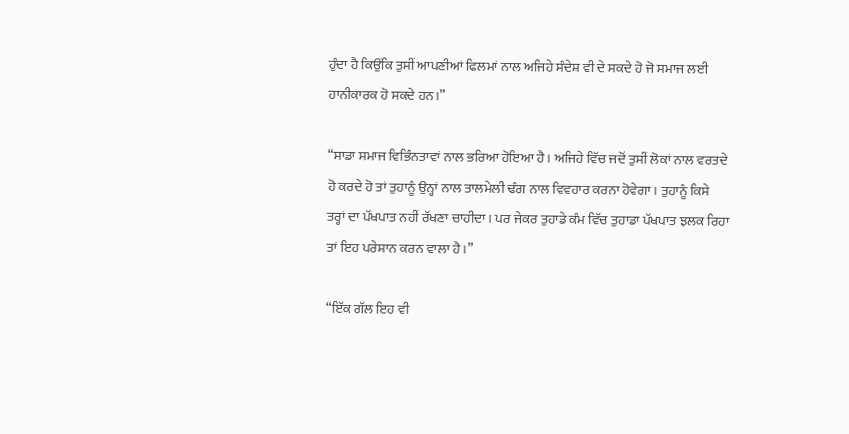ਹੁੰਦਾ ਹੈ ਕਿਉਂਕਿ ਤੁਸੀਂ ਆਪਣੀਆਂ ਫਿਲਮਾਂ ਨਾਲ ਅਜਿਹੇ ਸੰਦੇਸ਼ ਵੀ ਦੇ ਸਕਦੇ ਹੋ ਜੋ ਸਮਾਜ ਲਈ ਹਾਨੀਕਾਰਕ ਹੋ ਸਕਦੇ ਹਨ।”

“ਸਾਡਾ ਸਮਾਜ ਵਿਭਿੰਨਤਾਵਾਂ ਨਾਲ ਭਰਿਆ ਹੋਇਆ ਹੈ। ਅਜਿਹੇ ਵਿੱਚ ਜਦੋਂ ਤੁਸੀਂ ਲੋਕਾਂ ਨਾਲ ਵਰਤਦੇ ਹੋ ਕਰਦੇ ਹੋ ਤਾਂ ਤੁਹਾਨੂੰ ਉਨ੍ਹਾਂ ਨਾਲ ਤਾਲਮੇਲੀ ਢੰਗ ਨਾਲ ਵਿਵਹਾਰ ਕਰਨਾ ਹੋਵੇਗਾ। ਤੁਹਾਨੂੰ ਕਿਸੇ ਤਰ੍ਹਾਂ ਦਾ ਪੱਖਪਾਤ ਨਹੀਂ ਰੱਖਣਾ ਚਾਹੀਦਾ। ਪਰ ਜੇਕਰ ਤੁਹਾਡੇ ਕੰਮ ਵਿੱਚ ਤੁਹਾਡਾ ਪੱਖਪਾਤ ਝਲਕ ਰਿਹਾ ਤਾਂ ਇਹ ਪਰੇਸ਼ਾਨ ਕਰਨ ਵਾਲਾ ਹੈ।”

“ਇੱਕ ਗੱਲ ਇਹ ਵੀ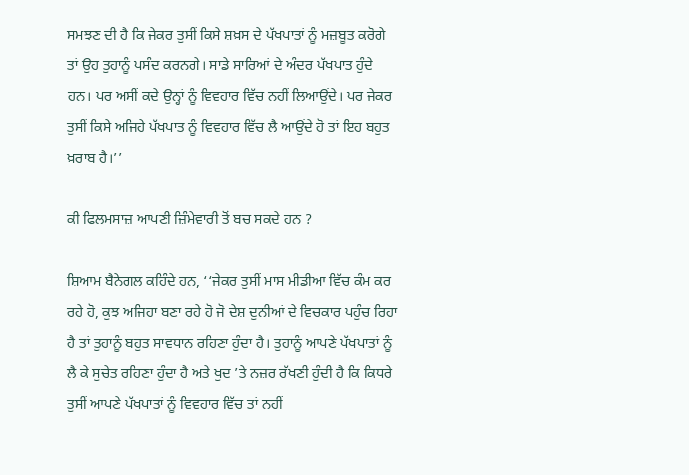ਸਮਝਣ ਦੀ ਹੈ ਕਿ ਜੇਕਰ ਤੁਸੀਂ ਕਿਸੇ ਸ਼ਖ਼ਸ ਦੇ ਪੱਖਪਾਤਾਂ ਨੂੰ ਮਜ਼ਬੂਤ ਕਰੋਗੇ ਤਾਂ ਉਹ ਤੁਹਾਨੂੰ ਪਸੰਦ ਕਰਨਗੇ। ਸਾਡੇ ਸਾਰਿਆਂ ਦੇ ਅੰਦਰ ਪੱਖਪਾਤ ਹੁੰਦੇ ਹਨ। ਪਰ ਅਸੀਂ ਕਦੇ ਉਨ੍ਹਾਂ ਨੂੰ ਵਿਵਹਾਰ ਵਿੱਚ ਨਹੀਂ ਲਿਆਉਂਦੇ। ਪਰ ਜੇਕਰ ਤੁਸੀਂ ਕਿਸੇ ਅਜਿਹੇ ਪੱਖਪਾਤ ਨੂੰ ਵਿਵਹਾਰ ਵਿੱਚ ਲੈ ਆਉਂਦੇ ਹੋ ਤਾਂ ਇਹ ਬਹੁਤ ਖ਼ਰਾਬ ਹੈ।’’

ਕੀ ਫਿਲਮਸਾਜ਼ ਆਪਣੀ ਜ਼ਿੰਮੇਵਾਰੀ ਤੋਂ ਬਚ ਸਕਦੇ ਹਨ ?

ਸ਼ਿਆਮ ਬੈਨੇਗਲ ਕਹਿੰਦੇ ਹਨ, ‘‘ਜੇਕਰ ਤੁਸੀਂ ਮਾਸ ਮੀਡੀਆ ਵਿੱਚ ਕੰਮ ਕਰ ਰਹੇ ਹੋ, ਕੁਝ ਅਜਿਹਾ ਬਣਾ ਰਹੇ ਹੋ ਜੋ ਦੇਸ਼ ਦੁਨੀਆਂ ਦੇ ਵਿਚਕਾਰ ਪਹੁੰਚ ਰਿਹਾ ਹੈ ਤਾਂ ਤੁਹਾਨੂੰ ਬਹੁਤ ਸਾਵਧਾਨ ਰਹਿਣਾ ਹੁੰਦਾ ਹੈ। ਤੁਹਾਨੂੰ ਆਪਣੇ ਪੱਖਪਾਤਾਂ ਨੂੰ ਲੈ ਕੇ ਸੁਚੇਤ ਰਹਿਣਾ ਹੁੰਦਾ ਹੈ ਅਤੇ ਖੁਦ ’ਤੇ ਨਜ਼ਰ ਰੱਖਣੀ ਹੁੰਦੀ ਹੈ ਕਿ ਕਿਧਰੇ ਤੁਸੀਂ ਆਪਣੇ ਪੱਖਪਾਤਾਂ ਨੂੰ ਵਿਵਹਾਰ ਵਿੱਚ ਤਾਂ ਨਹੀਂ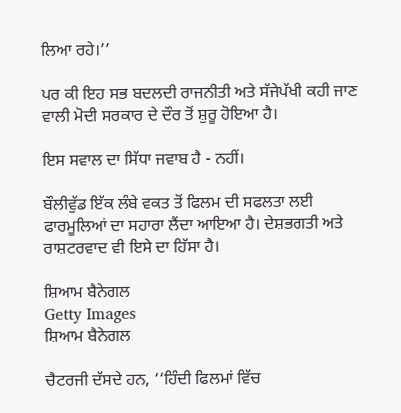ਲਿਆ ਰਹੇ।’’

ਪਰ ਕੀ ਇਹ ਸਭ ਬਦਲਦੀ ਰਾਜਨੀਤੀ ਅਤੇ ਸੱਜੇਪੱਖੀ ਕਹੀ ਜਾਣ ਵਾਲੀ ਮੋਦੀ ਸਰਕਾਰ ਦੇ ਦੌਰ ਤੋਂ ਸ਼ੁਰੂ ਹੋਇਆ ਹੈ।

ਇਸ ਸਵਾਲ ਦਾ ਸਿੱਧਾ ਜਵਾਬ ਹੈ - ਨਹੀਂ।

ਬੌਲੀਵੁੱਡ ਇੱਕ ਲੰਬੇ ਵਕਤ ਤੋਂ ਫਿਲਮ ਦੀ ਸਫਲਤਾ ਲਈ ਫਾਰਮੂਲਿਆਂ ਦਾ ਸਹਾਰਾ ਲੈਂਦਾ ਆਇਆ ਹੈ। ਦੇਸ਼ਭਗਤੀ ਅਤੇ ਰਾਸ਼ਟਰਵਾਦ ਵੀ ਇਸੇ ਦਾ ਹਿੱਸਾ ਹੈ।

ਸ਼ਿਆਮ ਬੈਨੇਗਲ
Getty Images
ਸ਼ਿਆਮ ਬੈਨੇਗਲ

ਚੈਟਰਜੀ ਦੱਸਦੇ ਹਨ, ‘‘ਹਿੰਦੀ ਫਿਲਮਾਂ ਵਿੱਚ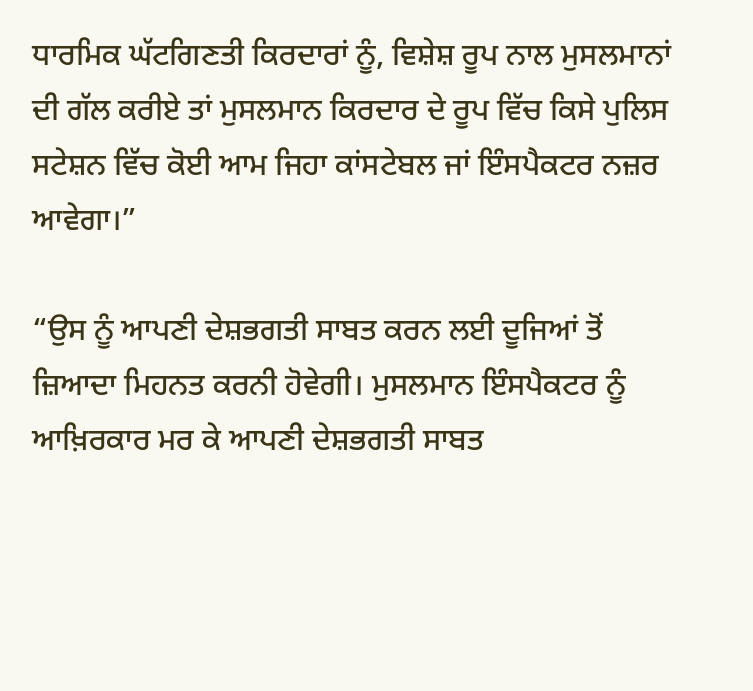ਧਾਰਮਿਕ ਘੱਟਗਿਣਤੀ ਕਿਰਦਾਰਾਂ ਨੂੰ, ਵਿਸ਼ੇਸ਼ ਰੂਪ ਨਾਲ ਮੁਸਲਮਾਨਾਂ ਦੀ ਗੱਲ ਕਰੀਏ ਤਾਂ ਮੁਸਲਮਾਨ ਕਿਰਦਾਰ ਦੇ ਰੂਪ ਵਿੱਚ ਕਿਸੇ ਪੁਲਿਸ ਸਟੇਸ਼ਨ ਵਿੱਚ ਕੋਈ ਆਮ ਜਿਹਾ ਕਾਂਸਟੇਬਲ ਜਾਂ ਇੰਸਪੈਕਟਰ ਨਜ਼ਰ ਆਵੇਗਾ।”

“ਉਸ ਨੂੰ ਆਪਣੀ ਦੇਸ਼ਭਗਤੀ ਸਾਬਤ ਕਰਨ ਲਈ ਦੂਜਿਆਂ ਤੋਂ ਜ਼ਿਆਦਾ ਮਿਹਨਤ ਕਰਨੀ ਹੋਵੇਗੀ। ਮੁਸਲਮਾਨ ਇੰਸਪੈਕਟਰ ਨੂੰ ਆਖ਼ਿਰਕਾਰ ਮਰ ਕੇ ਆਪਣੀ ਦੇਸ਼ਭਗਤੀ ਸਾਬਤ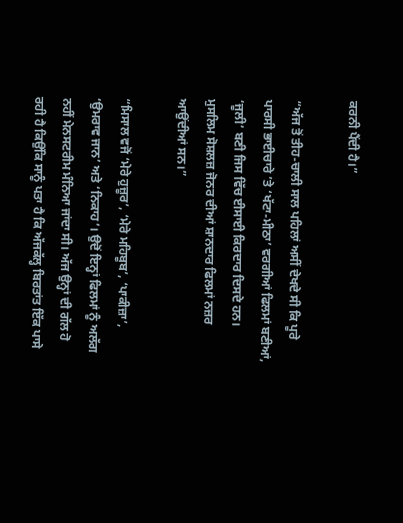ਕਰਨੀ ਪੈਂਦੀ ਹੈ।”

“ਅੱਜ ਤੋਂ ਤੀਹ-ਚਾਲੀ ਸਾਲ ਪਹਿਲਾਂ ਅਸੀਂ ਦੇਖਦੇ ਸੀ ਕਿ ਪੂਰੇ ਪਾਰਸੀ ਭਾਈਚਾਰੇ ’ਤੇ ‘ਖੱਟਾ-ਮੀਠਾ’ ਵਰਗੀਆਂ ਫਿਲਮਾਂ ਬਣੀਆਂ, ‘ਜੂਲੀ’ ਬਣੀ ਜਿਸ ਵਿੱਚ ਈਸਾਈ ਕਿਰਦਾਰ ਦਿਸਦੇ ਹਨ। ਮੁਸਲਿਮ ਸੋਸ਼ਲਜ਼ ਜੋਨਰ ਦੀਆਂ ਸ਼ਾਨਦਾਰ ਫਿਲਮਾਂ ਨਜ਼ਰ ਆਉਂਦੀਆਂ ਸਨ।”

“ਮਿਸਾਲ ਵਜੋਂ ‘ਮੇਰੇ ਹੁਜ਼ੂਰ’, ‘ਮੇਰੇ ਮਹਿਬੂਬ’, ‘ਪਾਕੀਜ਼ਾ’, ‘ਉਮਰਾਵ ਜਾਨ’ ਅਤੇ ‘ਨਿਕਾਹ’। ਉਦੋਂ ਇਨ੍ਹਾਂ ਫਿਲਮਾਂ ਨੂੰ ਅਲੱਗ ਨਹੀਂ ਮੇਨਸਟਰੀਮ ਮੰਨਿਆ ਜਾਂਦਾ ਸੀ। ਅੱਜ ਉਨ੍ਹਾਂ ਦੀ ਗੱਲ ਹੋ ਰਹੀ ਹੈ ਕਿਉਂਕਿ ਸਾਨੂੰ ਪਤਾ ਹੈ ਕਿ ਅੱਜਕੱਲ੍ਹ ਬਿਰਤਾਂਤ ਇੱਕ ਪਾਸੇ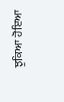ਝੁਕਿਆ ਹੋਇਆ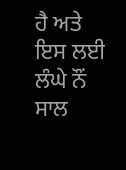ਹੈ ਅਤੇ ਇਸ ਲਈ ਲੰਘੇ ਨੌਂ ਸਾਲ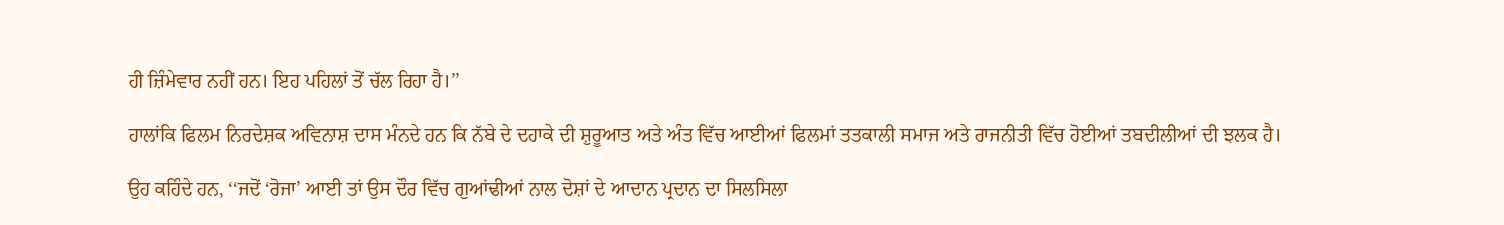ਹੀ ਜ਼ਿੰਮੇਵਾਰ ਨਹੀਂ ਹਨ। ਇਹ ਪਹਿਲਾਂ ਤੋਂ ਚੱਲ ਰਿਹਾ ਹੈ।’’

ਹਾਲਾਂਕਿ ਫਿਲਮ ਨਿਰਦੇਸ਼ਕ ਅਵਿਨਾਸ਼ ਦਾਸ ਮੰਨਦੇ ਹਨ ਕਿ ਨੱਬੇ ਦੇ ਦਹਾਕੇ ਦੀ ਸ਼ੁਰੂਆਤ ਅਤੇ ਅੰਤ ਵਿੱਚ ਆਈਆਂ ਫਿਲਮਾਂ ਤਤਕਾਲੀ ਸਮਾਜ ਅਤੇ ਰਾਜਨੀਤੀ ਵਿੱਚ ਹੋਈਆਂ ਤਬਦੀਲੀਆਂ ਦੀ ਝਲਕ ਹੈ।

ਉਹ ਕਹਿੰਦੇ ਹਨ, ‘‘ਜਦੋਂ ‘ਰੋਜਾ’ ਆਈ ਤਾਂ ਉਸ ਦੌਰ ਵਿੱਚ ਗੁਆਂਢੀਆਂ ਨਾਲ ਦੋਸ਼ਾਂ ਦੇ ਆਦਾਨ ਪ੍ਰਦਾਨ ਦਾ ਸਿਲਸਿਲਾ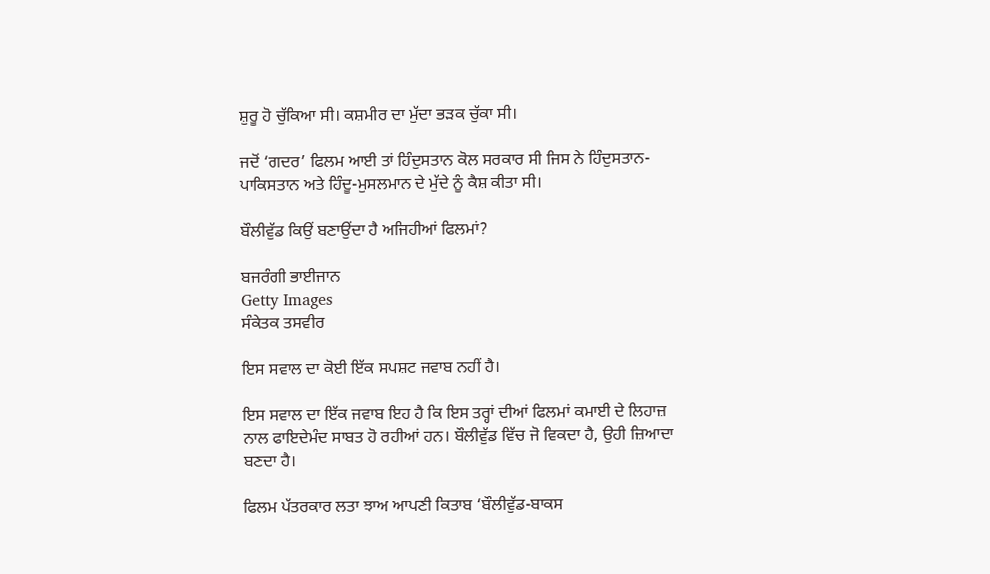ਸ਼ੁਰੂ ਹੋ ਚੁੱਕਿਆ ਸੀ। ਕਸ਼ਮੀਰ ਦਾ ਮੁੱਦਾ ਭੜਕ ਚੁੱਕਾ ਸੀ।

ਜਦੋਂ ‘ਗਦਰ’ ਫਿਲਮ ਆਈ ਤਾਂ ਹਿੰਦੁਸਤਾਨ ਕੋਲ ਸਰਕਾਰ ਸੀ ਜਿਸ ਨੇ ਹਿੰਦੁਸਤਾਨ-ਪਾਕਿਸਤਾਨ ਅਤੇ ਹਿੰਦੂ-ਮੁਸਲਮਾਨ ਦੇ ਮੁੱਦੇ ਨੂੰ ਕੈਸ਼ ਕੀਤਾ ਸੀ।

ਬੌਲੀਵੁੱਡ ਕਿਉਂ ਬਣਾਉਂਦਾ ਹੈ ਅਜਿਹੀਆਂ ਫਿਲਮਾਂ?

ਬਜਰੰਗੀ ਭਾਈਜਾਨ
Getty Images
ਸੰਕੇਤਕ ਤਸਵੀਰ

ਇਸ ਸਵਾਲ ਦਾ ਕੋਈ ਇੱਕ ਸਪਸ਼ਟ ਜਵਾਬ ਨਹੀਂ ਹੈ।

ਇਸ ਸਵਾਲ ਦਾ ਇੱਕ ਜਵਾਬ ਇਹ ਹੈ ਕਿ ਇਸ ਤਰ੍ਹਾਂ ਦੀਆਂ ਫਿਲਮਾਂ ਕਮਾਈ ਦੇ ਲਿਹਾਜ਼ ਨਾਲ ਫਾਇਦੇਮੰਦ ਸਾਬਤ ਹੋ ਰਹੀਆਂ ਹਨ। ਬੌਲੀਵੁੱਡ ਵਿੱਚ ਜੋ ਵਿਕਦਾ ਹੈ, ਉਹੀ ਜ਼ਿਆਦਾ ਬਣਦਾ ਹੈ।

ਫਿਲਮ ਪੱਤਰਕਾਰ ਲਤਾ ਝਾਅ ਆਪਣੀ ਕਿਤਾਬ ‘ਬੌਲੀਵੁੱਡ-ਬਾਕਸ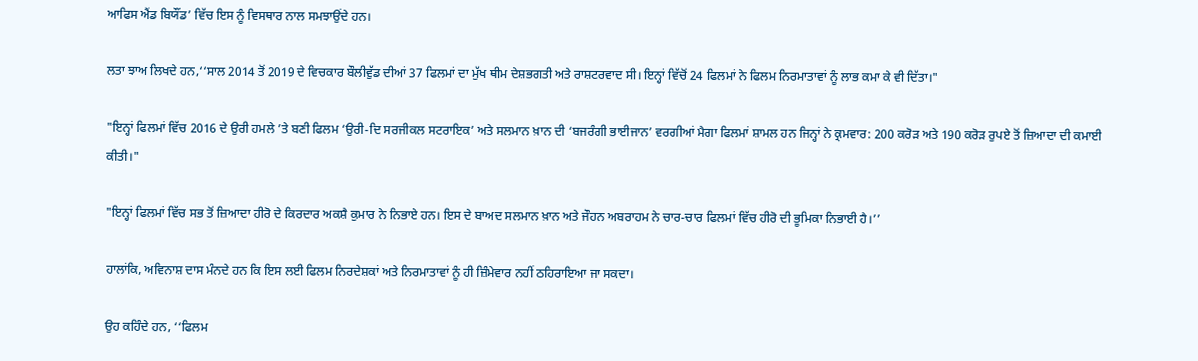ਆਫਿਸ ਐਂਡ ਬਿਯੌਂਡ’ ਵਿੱਚ ਇਸ ਨੂੰ ਵਿਸਥਾਰ ਨਾਲ ਸਮਝਾਉਂਦੇ ਹਨ।

ਲਤਾ ਝਾਅ ਲਿਖਦੇ ਹਨ,‘‘ਸਾਲ 2014 ਤੋਂ 2019 ਦੇ ਵਿਚਕਾਰ ਬੌਲੀਵੁੱਡ ਦੀਆਂ 37 ਫਿਲਮਾਂ ਦਾ ਮੁੱਖ ਥੀਮ ਦੇਸ਼ਭਗਤੀ ਅਤੇ ਰਾਸ਼ਟਰਵਾਦ ਸੀ। ਇਨ੍ਹਾਂ ਵਿੱਚੋਂ 24 ਫਿਲਮਾਂ ਨੇ ਫਿਲਮ ਨਿਰਮਾਤਾਵਾਂ ਨੂੰ ਲਾਭ ਕਮਾ ਕੇ ਵੀ ਦਿੱਤਾ।"

"ਇਨ੍ਹਾਂ ਫਿਲਮਾਂ ਵਿੱਚ 2016 ਦੇ ਉਰੀ ਹਮਲੇ ’ਤੇ ਬਣੀ ਫਿਲਮ ‘ਉਰੀ-ਦਿ ਸਰਜੀਕਲ ਸਟਰਾਇਕ’ ਅਤੇ ਸਲਮਾਨ ਖ਼ਾਨ ਦੀ ‘ਬਜਰੰਗੀ ਭਾਈਜਾਨ’ ਵਰਗੀਆਂ ਮੈਗਾ ਫਿਲਮਾਂ ਸ਼ਾਮਲ ਹਨ ਜਿਨ੍ਹਾਂ ਨੇ ਕ੍ਰਮਵਾਰ: 200 ਕਰੋੜ ਅਤੇ 190 ਕਰੋੜ ਰੁਪਏ ਤੋਂ ਜ਼ਿਆਦਾ ਦੀ ਕਮਾਈ ਕੀਤੀ।"

"ਇਨ੍ਹਾਂ ਫਿਲਮਾਂ ਵਿੱਚ ਸਭ ਤੋਂ ਜ਼ਿਆਦਾ ਹੀਰੋ ਦੇ ਕਿਰਦਾਰ ਅਕਸ਼ੈ ਕੁਮਾਰ ਨੇ ਨਿਭਾਏ ਹਨ। ਇਸ ਦੇ ਬਾਅਦ ਸਲਮਾਨ ਖ਼ਾਨ ਅਤੇ ਜੌਹਨ ਅਬਰਾਹਮ ਨੇ ਚਾਰ-ਚਾਰ ਫਿਲਮਾਂ ਵਿੱਚ ਹੀਰੋ ਦੀ ਭੂਮਿਕਾ ਨਿਭਾਈ ਹੈ।’’

ਹਾਲਾਂਕਿ, ਅਵਿਨਾਸ਼ ਦਾਸ ਮੰਨਦੇ ਹਨ ਕਿ ਇਸ ਲਈ ਫਿਲਮ ਨਿਰਦੇਸ਼ਕਾਂ ਅਤੇ ਨਿਰਮਾਤਾਵਾਂ ਨੂੰ ਹੀ ਜ਼ਿੰਮੇਵਾਰ ਨਹੀਂ ਠਹਿਰਾਇਆ ਜਾ ਸਕਦਾ।

ਉਹ ਕਹਿੰਦੇ ਹਨ, ‘‘ਫਿਲਮ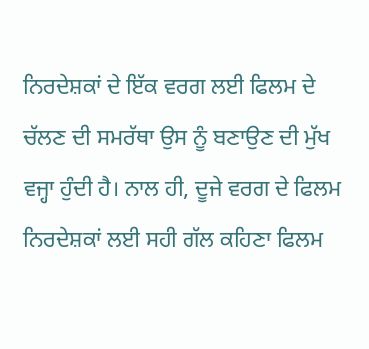ਨਿਰਦੇਸ਼ਕਾਂ ਦੇ ਇੱਕ ਵਰਗ ਲਈ ਫਿਲਮ ਦੇ ਚੱਲਣ ਦੀ ਸਮਰੱਥਾ ਉਸ ਨੂੰ ਬਣਾਉਣ ਦੀ ਮੁੱਖ ਵਜ੍ਹਾ ਹੁੰਦੀ ਹੈ। ਨਾਲ ਹੀ, ਦੂਜੇ ਵਰਗ ਦੇ ਫਿਲਮ ਨਿਰਦੇਸ਼ਕਾਂ ਲਈ ਸਹੀ ਗੱਲ ਕਹਿਣਾ ਫਿਲਮ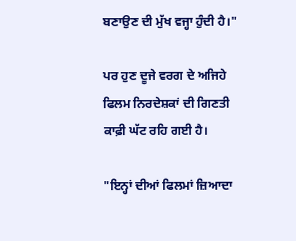ਬਣਾਉਣ ਦੀ ਮੁੱਖ ਵਜ੍ਹਾ ਹੁੰਦੀ ਹੈ।"

ਪਰ ਹੁਣ ਦੂਜੇ ਵਰਗ ਦੇ ਅਜਿਹੇ ਫਿਲਮ ਨਿਰਦੇਸ਼ਕਾਂ ਦੀ ਗਿਣਤੀ ਕਾਫ਼ੀ ਘੱਟ ਰਹਿ ਗਈ ਹੈ।

"ਇਨ੍ਹਾਂ ਦੀਆਂ ਫਿਲਮਾਂ ਜ਼ਿਆਦਾ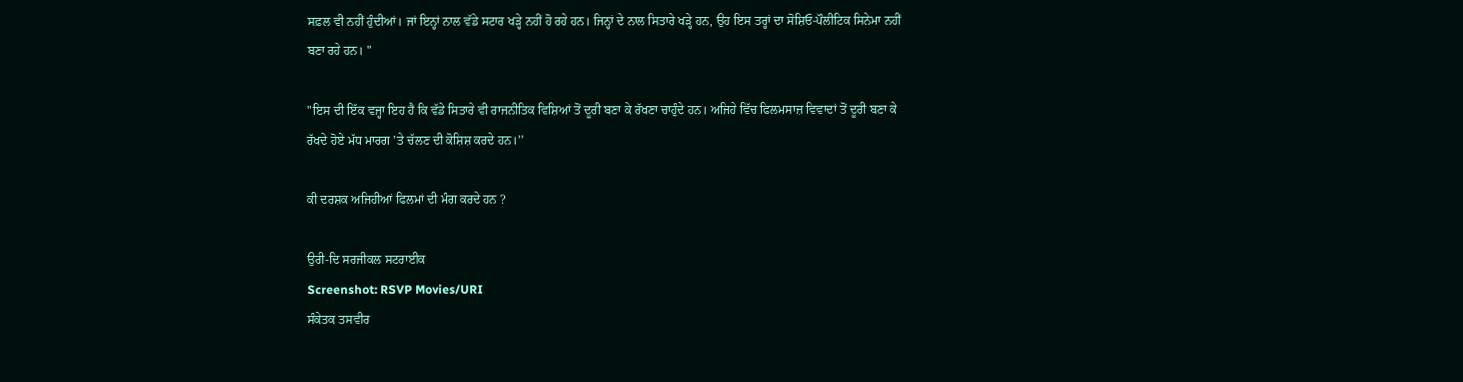ਸਫ਼ਲ ਵੀ ਨਹੀਂ ਹੁੰਦੀਆਂ। ਜਾਂ ਇਨ੍ਹਾਂ ਨਾਲ ਵੱਡੇ ਸਟਾਰ ਖੜ੍ਹੇ ਨਹੀਂ ਹੋ ਰਹੇ ਹਨ। ਜਿਨ੍ਹਾਂ ਦੇ ਨਾਲ ਸਿਤਾਰੇ ਖੜ੍ਹੇ ਹਨ, ਉਹ ਇਸ ਤਰ੍ਹਾਂ ਦਾ ਸੋਸ਼ਿਓ-ਪੌਲੀਟਿਕ ਸਿਨੇਮਾ ਨਹੀਂ ਬਣਾ ਰਹੇ ਹਨ। "

"ਇਸ ਦੀ ਇੱਕ ਵਜ੍ਹਾ ਇਹ ਹੈ ਕਿ ਵੱਡੇ ਸਿਤਾਰੇ ਵੀ ਰਾਜਨੀਤਿਕ ਵਿਸ਼ਿਆਂ ਤੋਂ ਦੂਰੀ ਬਣਾ ਕੇ ਰੱਖਣਾ ਚਾਹੁੰਦੇ ਹਨ। ਅਜਿਹੇ ਵਿੱਚ ਫਿਲਮਸਾਜ਼ ਵਿਵਾਦਾਂ ਤੋਂ ਦੂਰੀ ਬਣਾ ਕੇ ਰੱਖਦੇ ਹੋਏ ਮੱਧ ਮਾਰਗ ’ਤੇ ਚੱਲਣ ਦੀ ਕੋਸ਼ਿਸ਼ ਕਰਦੇ ਹਨ।’’

ਕੀ ਦਰਸ਼ਕ ਅਜਿਹੀਆਂ ਫਿਲਮਾਂ ਦੀ ਮੰਗ ਕਰਦੇ ਹਨ ?

ਉਰੀ-ਦਿ ਸਰਜੀਕਲ ਸਟਰਾਈਕ
Screenshot: RSVP Movies/URI
ਸੰਕੇਤਕ ਤਸਵੀਰ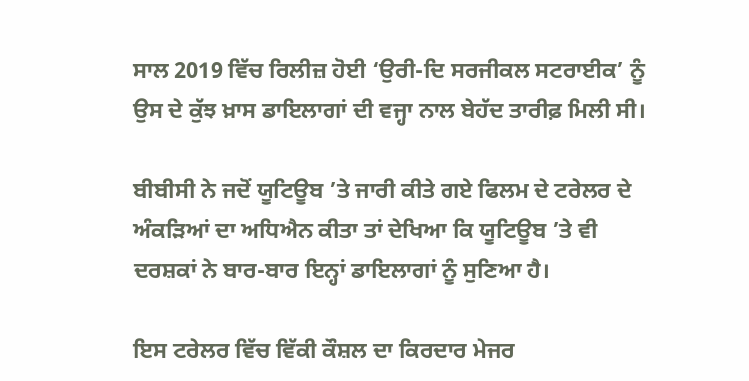ਸਾਲ 2019 ਵਿੱਚ ਰਿਲੀਜ਼ ਹੋਈ ‘ਉਰੀ-ਦਿ ਸਰਜੀਕਲ ਸਟਰਾਈਕ’ ਨੂੰ ਉਸ ਦੇ ਕੁੱਝ ਖ਼ਾਸ ਡਾਇਲਾਗਾਂ ਦੀ ਵਜ੍ਹਾ ਨਾਲ ਬੇਹੱਦ ਤਾਰੀਫ਼ ਮਿਲੀ ਸੀ।

ਬੀਬੀਸੀ ਨੇ ਜਦੋਂ ਯੂਟਿਊਬ ’ਤੇ ਜਾਰੀ ਕੀਤੇ ਗਏ ਫਿਲਮ ਦੇ ਟਰੇਲਰ ਦੇ ਅੰਕੜਿਆਂ ਦਾ ਅਧਿਐਨ ਕੀਤਾ ਤਾਂ ਦੇਖਿਆ ਕਿ ਯੂਟਿਊਬ ’ਤੇ ਵੀ ਦਰਸ਼ਕਾਂ ਨੇ ਬਾਰ-ਬਾਰ ਇਨ੍ਹਾਂ ਡਾਇਲਾਗਾਂ ਨੂੰ ਸੁਣਿਆ ਹੈ।

ਇਸ ਟਰੇਲਰ ਵਿੱਚ ਵਿੱਕੀ ਕੌਸ਼ਲ ਦਾ ਕਿਰਦਾਰ ਮੇਜਰ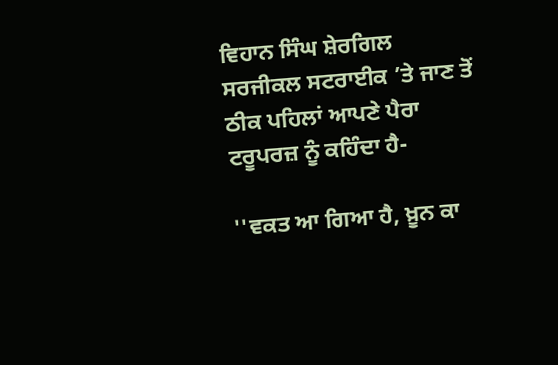ਵਿਹਾਨ ਸਿੰਘ ਸ਼ੇਰਗਿਲ ਸਰਜੀਕਲ ਸਟਰਾਈਕ ’ਤੇ ਜਾਣ ਤੋਂ ਠੀਕ ਪਹਿਲਾਂ ਆਪਣੇ ਪੈਰਾ ਟਰੂਪਰਜ਼ ਨੂੰ ਕਹਿੰਦਾ ਹੈ-

''ਵਕਤ ਆ ਗਿਆ ਹੈ, ਖ਼ੂਨ ਕਾ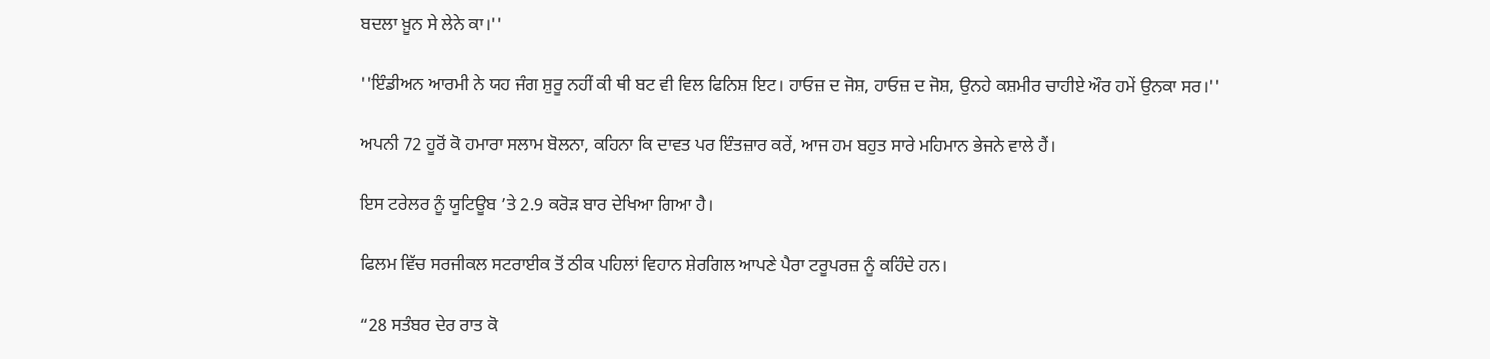ਬਦਲਾ ਖ਼ੂਨ ਸੇ ਲੇਨੇ ਕਾ।''

''ਇੰਡੀਅਨ ਆਰਮੀ ਨੇ ਯਹ ਜੰਗ ਸ਼ੁਰੂ ਨਹੀਂ ਕੀ ਥੀ ਬਟ ਵੀ ਵਿਲ ਫਿਨਿਸ਼ ਇਟ। ਹਾਓਜ਼ ਦ ਜੋਸ਼, ਹਾਓਜ਼ ਦ ਜੋਸ਼, ਉਨਹੇ ਕਸ਼ਮੀਰ ਚਾਹੀਏ ਔਰ ਹਮੇਂ ਉਨਕਾ ਸਰ।''

ਅਪਨੀ 72 ਹੂਰੋਂ ਕੋ ਹਮਾਰਾ ਸਲਾਮ ਬੋਲਨਾ, ਕਹਿਨਾ ਕਿ ਦਾਵਤ ਪਰ ਇੰਤਜ਼ਾਰ ਕਰੇਂ, ਆਜ ਹਮ ਬਹੁਤ ਸਾਰੇ ਮਹਿਮਾਨ ਭੇਜਨੇ ਵਾਲੇ ਹੈਂ।

ਇਸ ਟਰੇਲਰ ਨੂੰ ਯੂਟਿਊਬ ’ਤੇ 2.9 ਕਰੋੜ ਬਾਰ ਦੇਖਿਆ ਗਿਆ ਹੈ।

ਫਿਲਮ ਵਿੱਚ ਸਰਜੀਕਲ ਸਟਰਾਈਕ ਤੋਂ ਠੀਕ ਪਹਿਲਾਂ ਵਿਹਾਨ ਸ਼ੇਰਗਿਲ ਆਪਣੇ ਪੈਰਾ ਟਰੂਪਰਜ਼ ਨੂੰ ਕਹਿੰਦੇ ਹਨ।

“28 ਸਤੰਬਰ ਦੇਰ ਰਾਤ ਕੋ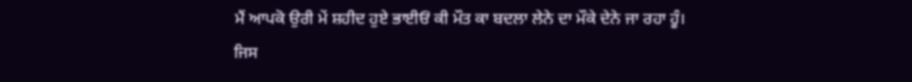ਮੈਂ ਆਪਕੋ ਉਰੀ ਮੇਂ ਸ਼ਹੀਦ ਹੁਏ ਭਾਈਓਂ ਕੀ ਮੌਤ ਕਾ ਬਦਲਾ ਲੇਨੇ ਦਾ ਮੌਕੇ ਦੇਨੇ ਜਾ ਰਹਾ ਹੂੰ। ਜਿਸ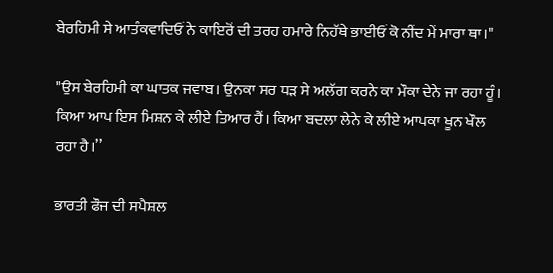ਬੇਰਹਿਮੀ ਸੇ ਆਤੰਕਵਾਦਿਓਂ ਨੇ ਕਾਇਰੋਂ ਦੀ ਤਰਹ ਹਮਾਰੇ ਨਿਹੱਥੇ ਭਾਈਓਂ ਕੋ ਨੀਂਦ ਮੇਂ ਮਾਰਾ ਥਾ।"

"ਉਸ ਬੇਰਹਿਮੀ ਕਾ ਘਾਤਕ ਜਵਾਬ। ਉਨਕਾ ਸਰ ਧੜ ਸੇ ਅਲੱਗ ਕਰਨੇ ਕਾ ਮੌਕਾ ਦੇਨੇ ਜਾ ਰਹਾ ਹੂੰ। ਕਿਆ ਆਪ ਇਸ ਮਿਸ਼ਨ ਕੇ ਲੀਏ ਤਿਆਰ ਹੈਂ। ਕਿਆ ਬਦਲਾ ਲੇਨੇ ਕੇ ਲੀਏ ਆਪਕਾ ਖੂਨ ਖੌਲ ਰਹਾ ਹੈ।’’

ਭਾਰਤੀ ਫੌਜ ਦੀ ਸਪੈਸ਼ਲ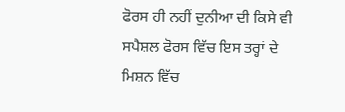ਫੋਰਸ ਹੀ ਨਹੀਂ ਦੁਨੀਆ ਦੀ ਕਿਸੇ ਵੀ ਸਪੈਸ਼ਲ ਫੋਰਸ ਵਿੱਚ ਇਸ ਤਰ੍ਹਾਂ ਦੇ ਮਿਸ਼ਨ ਵਿੱਚ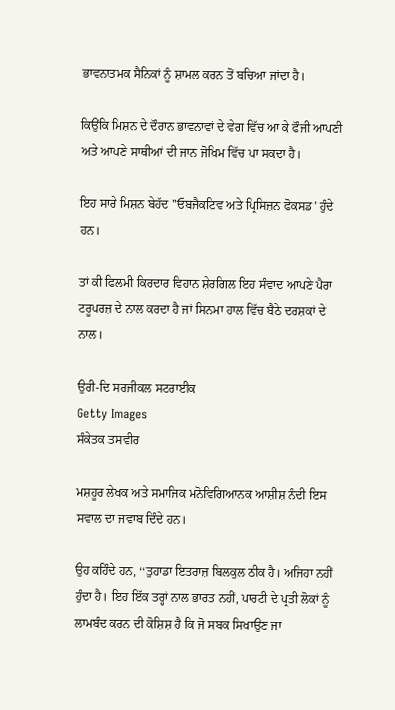ਭਾਵਨਾਤਮਕ ਸੈਨਿਕਾਂ ਨੂੰ ਸ਼ਾਮਲ ਕਰਨ ਤੋਂ ਬਚਿਆ ਜਾਂਦਾ ਹੈ।

ਕਿਉਂਕਿ ਮਿਸ਼ਨ ਦੇ ਦੌਰਾਨ ਭਾਵਨਾਵਾਂ ਦੇ ਵੇਗ ਵਿੱਚ ਆ ਕੇ ਫੌਜੀ ਆਪਣੀ ਅਤੇ ਆਪਣੇ ਸਾਥੀਆਂ ਦੀ ਜਾਨ ਜੋਖਿਮ ਵਿੱਚ ਪਾ ਸਕਦਾ ਹੈ।

ਇਹ ਸਾਰੇ ਮਿਸ਼ਨ ਬੇਹੱਦ ''ਓਬਜੈਕਟਿਵ ਅਤੇ ਪ੍ਰਿਸਿਜ਼ਨ ਫੋਕਸਡ’ ਹੁੰਦੇ ਹਨ।

ਤਾਂ ਕੀ ਫਿਲਮੀ ਕਿਰਦਾਰ ਵਿਹਾਨ ਸ਼ੇਰਗਿਲ ਇਹ ਸੰਵਾਦ ਆਪਣੇ ਪੈਰਾ ਟਰੂਪਰਜ਼ ਦੇ ਨਾਲ ਕਰਦਾ ਹੈ ਜਾਂ ਸਿਨਮਾ ਹਾਲ ਵਿੱਚ ਬੈਠੇ ਦਰਸ਼ਕਾਂ ਦੇ ਨਾਲ।

ਉਰੀ-ਦਿ ਸਰਜੀਕਲ ਸਟਰਾਈਕ
Getty Images
ਸੰਕੇਤਕ ਤਸਵੀਰ

ਮਸ਼ਹੂਰ ਲੇਖਕ ਅਤੇ ਸਮਾਜਿਕ ਮਨੋਵਿਗਿਆਨਕ ਆਸ਼ੀਸ਼ ਨੰਦੀ ਇਸ ਸਵਾਲ ਦਾ ਜਵਾਬ ਦਿੰਦੇ ਹਨ।

ਉਹ ਕਹਿੰਦੇ ਹਨ, ‘‘ਤੁਹਾਡਾ ਇਤਰਾਜ਼ ਬਿਲਕੁਲ ਠੀਕ ਹੈ। ਅਜਿਹਾ ਨਹੀਂ ਹੁੰਦਾ ਹੈ। ਇਹ ਇੱਕ ਤਰ੍ਹਾਂ ਨਾਲ ਭਾਰਤ ਨਹੀਂ, ਪਾਰਟੀ ਦੇ ਪ੍ਰਤੀ ਲੋਕਾਂ ਨੂੰ ਲਾਮਬੰਦ ਕਰਨ ਦੀ ਕੋਸ਼ਿਸ਼ ਹੈ ਕਿ ਜੋ ਸਬਕ ਸਿਖਾਉਣ ਜਾ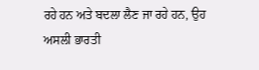ਰਹੇ ਹਨ ਅਤੇ ਬਦਲਾ ਲੈਣ ਜਾ ਰਹੇ ਹਨ, ਉਹ ਅਸਲੀ ਭਾਰਤੀ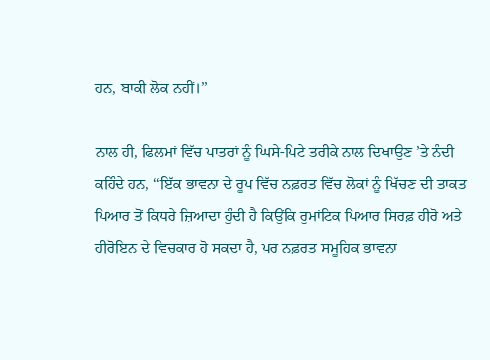ਹਨ, ਬਾਕੀ ਲੋਕ ਨਹੀਂ।’’

ਨਾਲ ਹੀ, ਫਿਲਮਾਂ ਵਿੱਚ ਪਾਤਰਾਂ ਨੂੰ ਘਿਸੇ-ਪਿਟੇ ਤਰੀਕੇ ਨਾਲ ਦਿਖਾਉਣ ’ਤੇ ਨੰਦੀ ਕਹਿੰਦੇ ਹਨ, ‘‘ਇੱਕ ਭਾਵਨਾ ਦੇ ਰੂਪ ਵਿੱਚ ਨਫ਼ਰਤ ਵਿੱਚ ਲੋਕਾਂ ਨੂੰ ਖਿੱਚਣ ਦੀ ਤਾਕਤ ਪਿਆਰ ਤੋਂ ਕਿਧਰੇ ਜ਼ਿਆਦਾ ਹੁੰਦੀ ਹੈ ਕਿਉਂਕਿ ਰੁਮਾਂਟਿਕ ਪਿਆਰ ਸਿਰਫ਼ ਹੀਰੋ ਅਤੇ ਹੀਰੋਇਨ ਦੇ ਵਿਚਕਾਰ ਹੋ ਸਕਦਾ ਹੈ, ਪਰ ਨਫ਼ਰਤ ਸਮੂਹਿਕ ਭਾਵਨਾ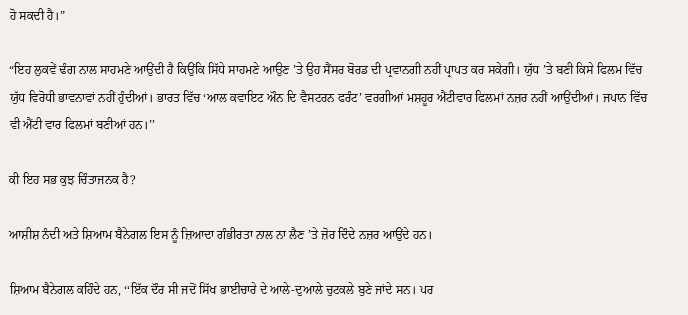ਹੋ ਸਕਦੀ ਹੈ।”

“ਇਹ ਲੁਕਵੇਂ ਢੰਗ ਨਾਲ ਸਾਹਮਣੇ ਆਉਂਦੀ ਹੈ ਕਿਉਂਕਿ ਸਿੱਧੇ ਸਾਹਮਣੇ ਆਉਣ ’ਤੇ ਉਹ ਸੈਂਸਰ ਬੋਰਡ ਦੀ ਪ੍ਰਵਾਨਗੀ ਨਹੀਂ ਪ੍ਰਾਪਤ ਕਰ ਸਕੇਗੀ। ਯੁੱਧ ’ਤੇ ਬਣੀ ਕਿਸੇ ਫਿਲਮ ਵਿੱਚ ਯੁੱਧ ਵਿਰੋਧੀ ਭਾਵਨਾਵਾਂ ਨਹੀਂ ਹੁੰਦੀਆਂ। ਭਾਰਤ ਵਿੱਚ ‘ਆਲ ਕਵਾਇਟ ਔਨ ਦਿ ਵੈਸਟਰਨ ਫਰੰਟ’ ਵਰਗੀਆਂ ਮਸ਼ਹੂਰ ਐਂਟੀਵਾਰ ਫਿਲਮਾਂ ਨਜ਼ਰ ਨਹੀਂ ਆਉਂਦੀਆਂ। ਜਪਾਨ ਵਿੱਚ ਵੀ ਐਂਟੀ ਵਾਰ ਫਿਲਮਾਂ ਬਣੀਆਂ ਹਨ।’’

ਕੀ ਇਹ ਸਭ ਕੁਝ ਚਿੰਤਾਜਨਕ ਹੈ?

ਆਸ਼ੀਸ਼ ਨੰਦੀ ਅਤੇ ਸ਼ਿਆਮ ਬੈਨੇਗਲ ਇਸ ਨੂੰ ਜ਼ਿਆਦਾ ਗੰਭੀਰਤਾ ਨਾਲ ਨਾ ਲੈਣ ’ਤੇ ਜ਼ੋਰ ਦਿੰਦੇ ਨਜ਼ਰ ਆਉਂਦੇ ਹਨ।

ਸ਼ਿਆਮ ਬੈਨੇਗਲ ਕਹਿੰਦੇ ਹਨ, ‘‘ਇੱਕ ਦੌਰ ਸੀ ਜਦੋਂ ਸਿੱਖ ਭਾਈਚਾਰੇ ਦੇ ਆਲੇ-ਦੁਆਲੇ ਚੁਟਕਲੇ ਬੁਣੇ ਜਾਂਦੇ ਸਨ। ਪਰ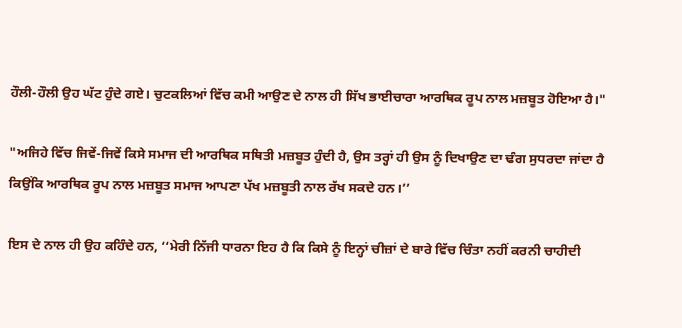ਹੌਲੀ-ਹੌਲੀ ਉਹ ਘੱਟ ਹੁੰਦੇ ਗਏ। ਚੁਟਕਲਿਆਂ ਵਿੱਚ ਕਮੀ ਆਉਣ ਦੇ ਨਾਲ ਹੀ ਸਿੱਖ ਭਾਈਚਾਰਾ ਆਰਥਿਕ ਰੂਪ ਨਾਲ ਮਜ਼ਬੂਤ ਹੋਇਆ ਹੈ।"

"ਅਜਿਹੇ ਵਿੱਚ ਜਿਵੇਂ-ਜਿਵੇਂ ਕਿਸੇ ਸਮਾਜ ਦੀ ਆਰਥਿਕ ਸਥਿਤੀ ਮਜ਼ਬੂਤ ਹੁੰਦੀ ਹੈ, ਉਸ ਤਰ੍ਹਾਂ ਹੀ ਉਸ ਨੂੰ ਦਿਖਾਉਣ ਦਾ ਢੰਗ ਸੁਧਰਦਾ ਜਾਂਦਾ ਹੈ ਕਿਉਂਕਿ ਆਰਥਿਕ ਰੂਪ ਨਾਲ ਮਜ਼ਬੂਤ ਸਮਾਜ ਆਪਣਾ ਪੱਖ ਮਜ਼ਬੂਤੀ ਨਾਲ ਰੱਖ ਸਕਦੇ ਹਨ।’’

ਇਸ ਦੇ ਨਾਲ ਹੀ ਉਹ ਕਹਿੰਦੇ ਹਨ, ‘‘ਮੇਰੀ ਨਿੱਜੀ ਧਾਰਨਾ ਇਹ ਹੈ ਕਿ ਕਿਸੇ ਨੂੰ ਇਨ੍ਹਾਂ ਚੀਜ਼ਾਂ ਦੇ ਬਾਰੇ ਵਿੱਚ ਚਿੰਤਾ ਨਹੀਂ ਕਰਨੀ ਚਾਹੀਦੀ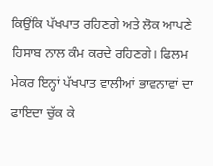ਕਿਉਂਕਿ ਪੱਖਪਾਤ ਰਹਿਣਗੇ ਅਤੇ ਲੋਕ ਆਪਣੇ ਹਿਸਾਬ ਨਾਲ ਕੰਮ ਕਰਦੇ ਰਹਿਣਗੇ। ਫਿਲਮ ਮੇਕਰ ਇਨ੍ਹਾਂ ਪੱਖਪਾਤ ਵਾਲੀਆਂ ਭਾਵਨਾਵਾਂ ਦਾ ਫਾਇਦਾ ਚੁੱਕ ਕੇ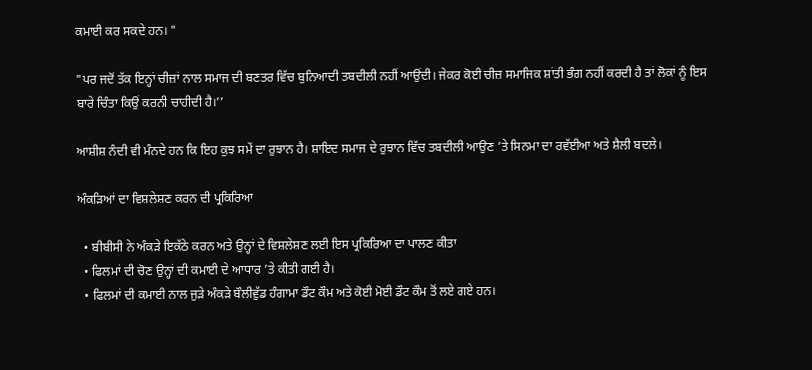ਕਮਾਈ ਕਰ ਸਕਦੇ ਹਨ। "

"ਪਰ ਜਦੋਂ ਤੱਕ ਇਨ੍ਹਾਂ ਚੀਜ਼ਾਂ ਨਾਲ ਸਮਾਜ ਦੀ ਬਣਤਰ ਵਿੱਚ ਬੁਨਿਆਦੀ ਤਬਦੀਲੀ ਨਹੀਂ ਆਉਂਦੀ। ਜੇਕਰ ਕੋਈ ਚੀਜ਼ ਸਮਾਜਿਕ ਸ਼ਾਂਤੀ ਭੰਗ ਨਹੀਂ ਕਰਦੀ ਹੈ ਤਾਂ ਲੋਕਾਂ ਨੂੰ ਇਸ ਬਾਰੇ ਚਿੰਤਾ ਕਿਉਂ ਕਰਨੀ ਚਾਹੀਦੀ ਹੈ।’’

ਆਸ਼ੀਸ਼ ਨੰਦੀ ਵੀ ਮੰਨਦੇ ਹਨ ਕਿ ਇਹ ਕੁਝ ਸਮੇਂ ਦਾ ਰੁਝਾਨ ਹੈ। ਸ਼ਾਇਦ ਸਮਾਜ ਦੇ ਰੁਝਾਨ ਵਿੱਚ ਤਬਦੀਲੀ ਆਉਣ ’ਤੇ ਸਿਨਮਾ ਦਾ ਰਵੱਈਆ ਅਤੇ ਸ਼ੈਲੀ ਬਦਲੇ।

ਅੰਕੜਿਆਂ ਦਾ ਵਿਸ਼ਲੇਸ਼ਣ ਕਰਨ ਦੀ ਪ੍ਰਕਿਰਿਆ

  • ਬੀਬੀਸੀ ਨੇ ਅੰਕੜੇ ਇਕੱਠੇ ਕਰਨ ਅਤੇ ਉਨ੍ਹਾਂ ਦੇ ਵਿਸ਼ਲੇਸ਼ਣ ਲਈ ਇਸ ਪ੍ਰਕਿਰਿਆ ਦਾ ਪਾਲਣ ਕੀਤਾ
  • ਫਿਲਮਾਂ ਦੀ ਚੋਣ ਉਨ੍ਹਾਂ ਦੀ ਕਮਾਈ ਦੇ ਆਧਾਰ ’ਤੇ ਕੀਤੀ ਗਈ ਹੈ।
  • ਫਿਲਮਾਂ ਦੀ ਕਮਾਈ ਨਾਲ ਜੁੜੇ ਅੰਕੜੇ ਬੌਲੀਵੁੱਡ ਹੰਗਾਮਾ ਡੌਟ ਕੌਮ ਅਤੇ ਕੋਈ ਮੋਈ ਡੌਟ ਕੌਮ ਤੋਂ ਲਏ ਗਏ ਹਨ।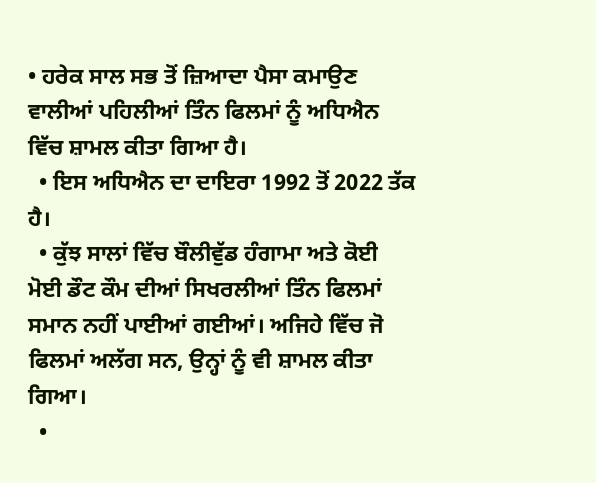• ਹਰੇਕ ਸਾਲ ਸਭ ਤੋਂ ਜ਼ਿਆਦਾ ਪੈਸਾ ਕਮਾਉਣ ਵਾਲੀਆਂ ਪਹਿਲੀਆਂ ਤਿੰਨ ਫਿਲਮਾਂ ਨੂੰ ਅਧਿਐਨ ਵਿੱਚ ਸ਼ਾਮਲ ਕੀਤਾ ਗਿਆ ਹੈ।
  • ਇਸ ਅਧਿਐਨ ਦਾ ਦਾਇਰਾ 1992 ਤੋਂ 2022 ਤੱਕ ਹੈ।
  • ਕੁੱਝ ਸਾਲਾਂ ਵਿੱਚ ਬੌਲੀਵੁੱਡ ਹੰਗਾਮਾ ਅਤੇ ਕੋਈ ਮੋਈ ਡੌਟ ਕੌਮ ਦੀਆਂ ਸਿਖਰਲੀਆਂ ਤਿੰਨ ਫਿਲਮਾਂ ਸਮਾਨ ਨਹੀਂ ਪਾਈਆਂ ਗਈਆਂ। ਅਜਿਹੇ ਵਿੱਚ ਜੋ ਫਿਲਮਾਂ ਅਲੱਗ ਸਨ, ਉਨ੍ਹਾਂ ਨੂੰ ਵੀ ਸ਼ਾਮਲ ਕੀਤਾ ਗਿਆ।
  •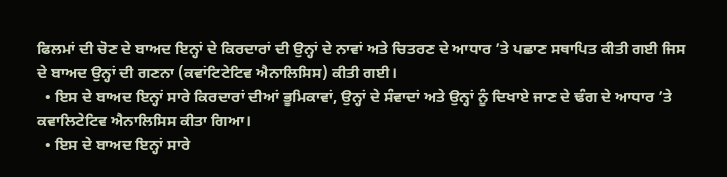ਫਿਲਮਾਂ ਦੀ ਚੋਣ ਦੇ ਬਾਅਦ ਇਨ੍ਹਾਂ ਦੇ ਕਿਰਦਾਰਾਂ ਦੀ ਉਨ੍ਹਾਂ ਦੇ ਨਾਵਾਂ ਅਤੇ ਚਿਤਰਣ ਦੇ ਆਧਾਰ ’ਤੇ ਪਛਾਣ ਸਥਾਪਿਤ ਕੀਤੀ ਗਈ ਜਿਸ ਦੇ ਬਾਅਦ ਉਨ੍ਹਾਂ ਦੀ ਗਣਨਾ (ਕਵਾਂਟਿਟੇਟਿਵ ਐਨਾਲਿਸਿਸ) ਕੀਤੀ ਗਈ।
  • ਇਸ ਦੇ ਬਾਅਦ ਇਨ੍ਹਾਂ ਸਾਰੇ ਕਿਰਦਾਰਾਂ ਦੀਆਂ ਭੂਮਿਕਾਵਾਂ, ਉਨ੍ਹਾਂ ਦੇ ਸੰਵਾਦਾਂ ਅਤੇ ਉਨ੍ਹਾਂ ਨੂੰ ਦਿਖਾਏ ਜਾਣ ਦੇ ਢੰਗ ਦੇ ਆਧਾਰ ’ਤੇ ਕਵਾਲਿਟੇਟਿਵ ਐਨਾਲਿਸਿਸ ਕੀਤਾ ਗਿਆ।
  • ਇਸ ਦੇ ਬਾਅਦ ਇਨ੍ਹਾਂ ਸਾਰੇ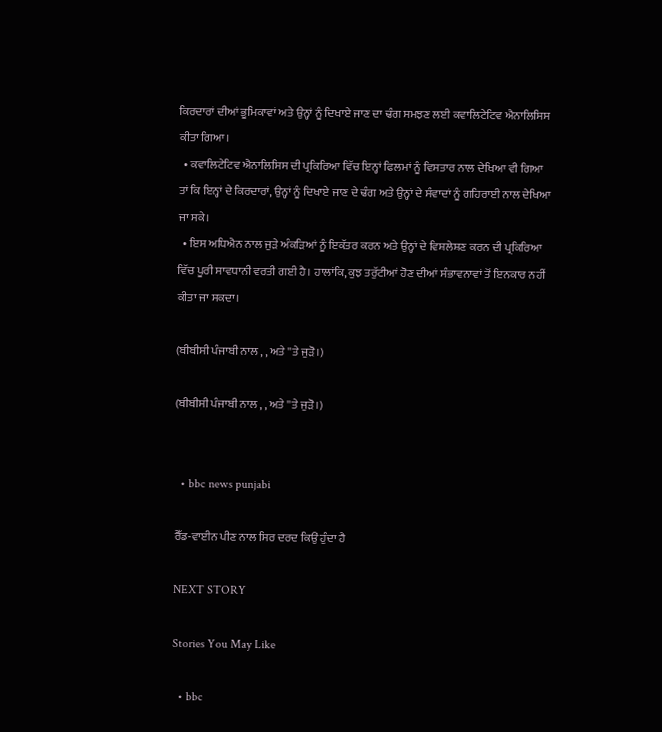ਕਿਰਦਾਰਾਂ ਦੀਆਂ ਭੂਮਿਕਾਵਾਂ ਅਤੇ ਉਨ੍ਹਾਂ ਨੂੰ ਦਿਖਾਏ ਜਾਣ ਦਾ ਢੰਗ ਸਮਝਣ ਲਈ ਕਵਾਲਿਟੇਟਿਵ ਐਨਾਲਿਸਿਸ ਕੀਤਾ ਗਿਆ।
  • ਕਵਾਲਿਟੇਟਿਵ ਐਨਾਲਿਸਿਸ ਦੀ ਪ੍ਰਕਿਰਿਆ ਵਿੱਚ ਇਨ੍ਹਾਂ ਫਿਲਮਾਂ ਨੂੰ ਵਿਸਤਾਰ ਨਾਲ ਦੇਖਿਆ ਵੀ ਗਿਆ ਤਾਂ ਕਿ ਇਨ੍ਹਾਂ ਦੇ ਕਿਰਦਾਰਾਂ, ਉਨ੍ਹਾਂ ਨੂੰ ਦਿਖਾਏ ਜਾਣ ਦੇ ਢੰਗ ਅਤੇ ਉਨ੍ਹਾਂ ਦੇ ਸੰਵਾਦਾਂ ਨੂੰ ਗਹਿਰਾਈ ਨਾਲ ਦੇਖਿਆ ਜਾ ਸਕੇ।
  • ਇਸ ਅਧਿਐਨ ਨਾਲ ਜੁੜੇ ਅੰਕੜਿਆਂ ਨੂੰ ਇਕੱਤਰ ਕਰਨ ਅਤੇ ਉਨ੍ਹਾਂ ਦੇ ਵਿਸ਼ਲੇਸ਼ਣ ਕਰਨ ਦੀ ਪ੍ਰਕਿਰਿਆ ਵਿੱਚ ਪੂਰੀ ਸਾਵਧਾਨੀ ਵਰਤੀ ਗਈ ਹੈ। ਹਾਲਾਂਕਿ, ਕੁਝ ਤਰੁੱਟੀਆਂ ਹੋਣ ਦੀਆਂ ਸੰਭਾਵਨਾਵਾਂ ਤੋਂ ਇਨਕਾਰ ਨਹੀਂ ਕੀਤਾ ਜਾ ਸਕਦਾ।

(ਬੀਬੀਸੀ ਪੰਜਾਬੀ ਨਾਲ , , ਅਤੇ ''ਤੇ ਜੁੜੋ।)

(ਬੀਬੀਸੀ ਪੰਜਾਬੀ ਨਾਲ , , ਅਤੇ ''ਤੇ ਜੁੜੋ।)


  • bbc news punjabi

ਰੈੱਡ-ਵਾਈਨ ਪੀਣ ਨਾਲ ਸਿਰ ਦਰਦ ਕਿਉਂ ਹੁੰਦਾ ਹੈ

NEXT STORY

Stories You May Like

  • bbc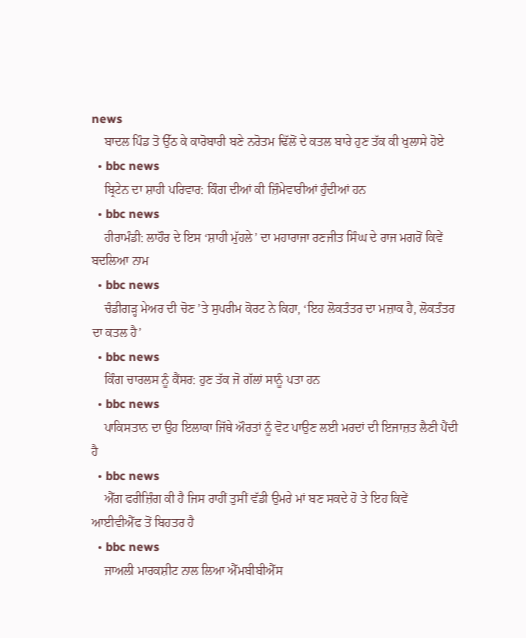news
    ਬਾਦਲ ਪਿੰਡ ਤੋ ਉੱਠ ਕੇ ਕਾਰੋਬਾਰੀ ਬਣੇ ਨਰੋਤਮ ਢਿੱਲੋਂ ਦੇ ਕਤਲ ਬਾਰੇ ਹੁਣ ਤੱਕ ਕੀ ਖੁਲਾਸੇ ਹੋਏ
  • bbc news
    ਬ੍ਰਿਟੇਨ ਦਾ ਸ਼ਾਹੀ ਪਰਿਵਾਰ: ਕਿੰਗ ਦੀਆਂ ਕੀ ਜ਼ਿੰਮੇਵਾਰੀਆਂ ਹੁੰਦੀਆਂ ਹਨ
  • bbc news
    ਹੀਰਾਮੰਡੀ: ਲਾਹੌਰ ਦੇ ਇਸ ‘ਸ਼ਾਹੀ ਮੁੱਹਲੇ’ ਦਾ ਮਹਾਰਾਜਾ ਰਣਜੀਤ ਸਿੰਘ ਦੇ ਰਾਜ ਮਗਰੋਂ ਕਿਵੇਂ ਬਦਲਿਆ ਨਾਮ
  • bbc news
    ਚੰਡੀਗੜ੍ਹ ਮੇਅਰ ਦੀ ਚੋਣ ’ਤੇ ਸੁਪਰੀਮ ਕੋਰਟ ਨੇ ਕਿਹਾ, ‘ਇਹ ਲੋਕਤੰਤਰ ਦਾ ਮਜ਼ਾਕ ਹੈ, ਲੋਕਤੰਤਰ ਦਾ ਕਤਲ ਹੈ’
  • bbc news
    ਕਿੰਗ ਚਾਰਲਸ ਨੂੰ ਕੈਂਸਰ: ਹੁਣ ਤੱਕ ਜੋ ਗੱਲਾਂ ਸਾਨੂੰ ਪਤਾ ਹਨ
  • bbc news
    ਪਾਕਿਸਤਾਨ ਦਾ ਉਹ ਇਲਾਕਾ ਜਿੱਥੇ ਔਰਤਾਂ ਨੂੰ ਵੋਟ ਪਾਉਣ ਲਈ ਮਰਦਾਂ ਦੀ ਇਜਾਜ਼ਤ ਲੈਣੀ ਪੈਂਦੀ ਹੈ
  • bbc news
    ਐੱਗ ਫਰੀਜ਼ਿੰਗ ਕੀ ਹੈ ਜਿਸ ਰਾਹੀਂ ਤੁਸੀਂ ਵੱਡੀ ਉਮਰੇ ਮਾਂ ਬਣ ਸਕਦੇ ਹੋ ਤੇ ਇਹ ਕਿਵੇਂ ਆਈਵੀਐੱਫ ਤੋਂ ਬਿਹਤਰ ਹੈ
  • bbc news
    ਜਾਅਲੀ ਮਾਰਕਸ਼ੀਟ ਨਾਲ ਲਿਆ ਐੱਮਬੀਬੀਐੱਸ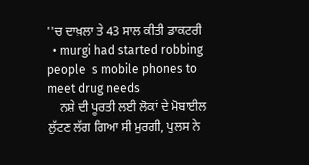''ਚ ਦਾਖ਼ਲਾ ਤੇ 43 ਸਾਲ ਕੀਤੀ ਡਾਕਟਰੀ
  • murgi had started robbing people  s mobile phones to meet drug needs
    ਨਸ਼ੇ ਦੀ ਪੂਰਤੀ ਲਈ ਲੋਕਾਂ ਦੇ ਮੋਬਾਈਲ ਲੁੱਟਣ ਲੱਗ ਗਿਆ ਸੀ ਮੁਰਗੀ, ਪੁਲਸ ਨੇ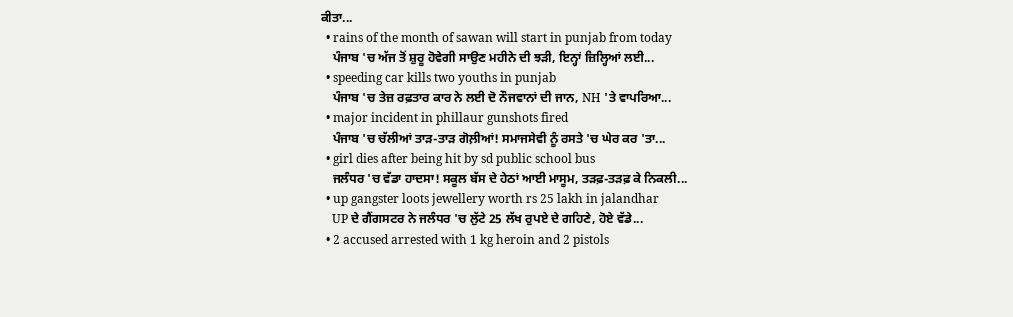ਕੀਤਾ...
  • rains of the month of sawan will start in punjab from today
    ਪੰਜਾਬ 'ਚ ਅੱਜ ਤੋਂ ਸ਼ੁਰੂ ਹੋਵੇਗੀ ਸਾਉਣ ਮਹੀਨੇ ਦੀ ਝੜੀ, ਇਨ੍ਹਾਂ ਜ਼ਿਲ੍ਹਿਆਂ ਲਈ...
  • speeding car kills two youths in punjab
    ਪੰਜਾਬ 'ਚ ਤੇਜ਼ ਰਫ਼ਤਾਰ ਕਾਰ ਨੇ ਲਈ ਦੋ ਨੌਜਵਾਨਾਂ ਦੀ ਜਾਨ, NH 'ਤੇ ਵਾਪਰਿਆ...
  • major incident in phillaur gunshots fired
    ਪੰਜਾਬ 'ਚ ਚੱਲੀਆਂ ਤਾੜ-ਤਾੜ ਗੋਲ਼ੀਆਂ! ਸਮਾਜਸੇਵੀ ਨੂੰ ਰਸਤੇ 'ਚ ਘੇਰ ਕਰ 'ਤਾ...
  • girl dies after being hit by sd public school bus
    ਜਲੰਧਰ 'ਚ ਵੱਡਾ ਹਾਦਸਾ! ਸਕੂਲ ਬੱਸ ਦੇ ਹੇਠਾਂ ਆਈ ਮਾਸੂਮ, ਤੜਫ਼-ਤੜਫ਼ ਕੇ ਨਿਕਲੀ...
  • up gangster loots jewellery worth rs 25 lakh in jalandhar
    UP ਦੇ ਗੈਂਗਸਟਰ ਨੇ ਜਲੰਧਰ 'ਚ ਲੁੱਟੇ 25 ਲੱਖ ਰੁਪਏ ਦੇ ਗਹਿਣੇ, ਹੋਏ ਵੱਡੇ...
  • 2 accused arrested with 1 kg heroin and 2 pistols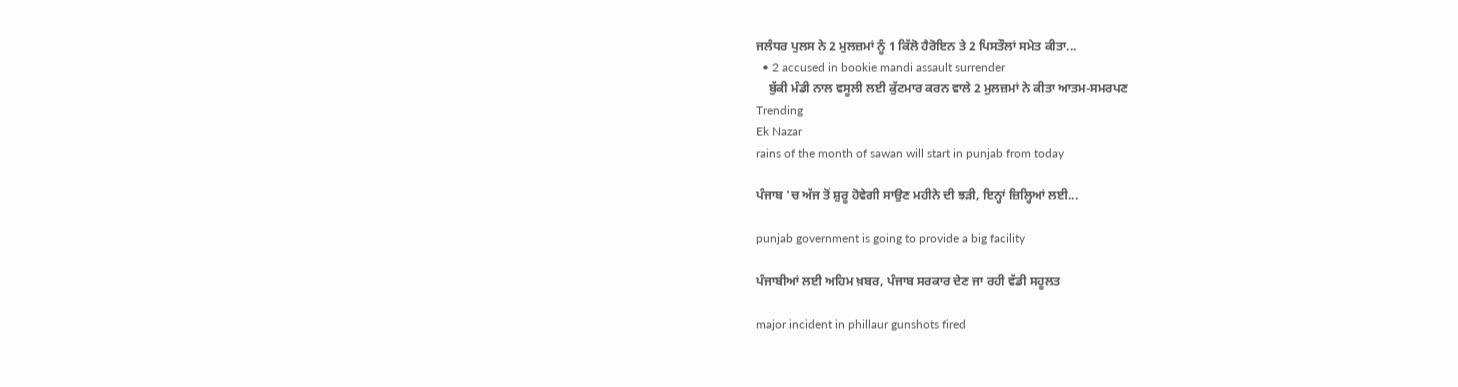ਜਲੰਧਰ ਪੁਲਸ ਨੇ 2 ਮੁਲਜ਼ਮਾਂ ਨੂੰ 1 ਕਿੱਲੋ ਹੈਰੋਇਨ ਤੇ 2 ਪਿਸਤੌਲਾਂ ਸਮੇਤ ਕੀਤਾ...
  • 2 accused in bookie mandi assault surrender
    ਬੁੱਕੀ ਮੰਡੀ ਨਾਲ ਵਸੂਲੀ ਲਈ ਕੁੱਟਮਾਰ ਕਰਨ ਵਾਲੇ 2 ਮੁਲਜ਼ਮਾਂ ਨੇ ਕੀਤਾ ਆਤਮ-ਸਮਰਪਣ
Trending
Ek Nazar
rains of the month of sawan will start in punjab from today

ਪੰਜਾਬ 'ਚ ਅੱਜ ਤੋਂ ਸ਼ੁਰੂ ਹੋਵੇਗੀ ਸਾਉਣ ਮਹੀਨੇ ਦੀ ਝੜੀ, ਇਨ੍ਹਾਂ ਜ਼ਿਲ੍ਹਿਆਂ ਲਈ...

punjab government is going to provide a big facility

ਪੰਜਾਬੀਆਂ ਲਈ ਅਹਿਮ ਖ਼ਬਰ, ਪੰਜਾਬ ਸਰਕਾਰ ਦੇਣ ਜਾ ਰਹੀ ਵੱਡੀ ਸਹੂਲਤ

major incident in phillaur gunshots fired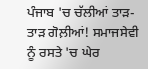ਪੰਜਾਬ 'ਚ ਚੱਲੀਆਂ ਤਾੜ-ਤਾੜ ਗੋਲ਼ੀਆਂ! ਸਮਾਜਸੇਵੀ ਨੂੰ ਰਸਤੇ 'ਚ ਘੇਰ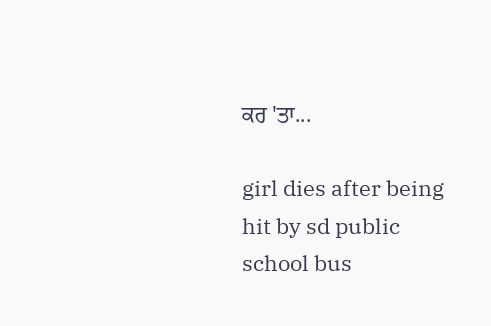ਕਰ 'ਤਾ...

girl dies after being hit by sd public school bus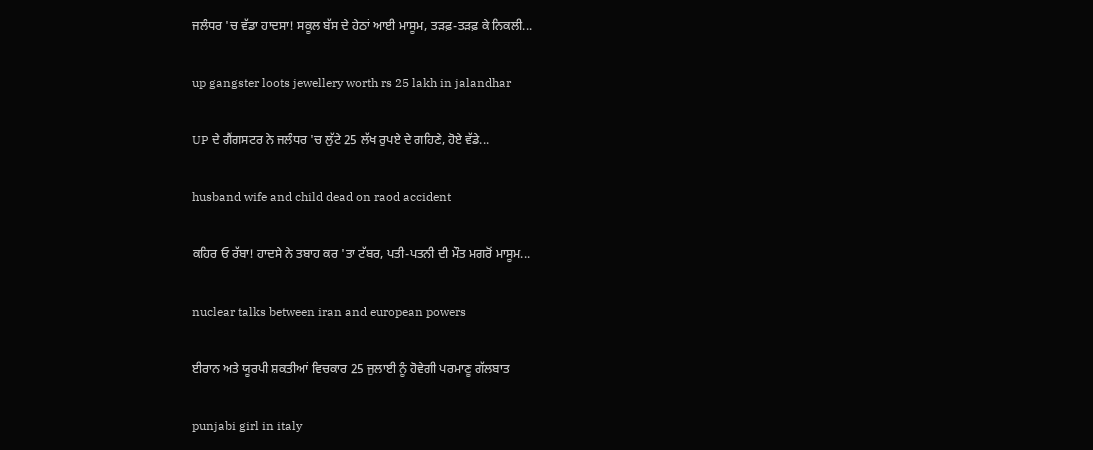ਜਲੰਧਰ 'ਚ ਵੱਡਾ ਹਾਦਸਾ! ਸਕੂਲ ਬੱਸ ਦੇ ਹੇਠਾਂ ਆਈ ਮਾਸੂਮ, ਤੜਫ਼-ਤੜਫ਼ ਕੇ ਨਿਕਲੀ...

up gangster loots jewellery worth rs 25 lakh in jalandhar

UP ਦੇ ਗੈਂਗਸਟਰ ਨੇ ਜਲੰਧਰ 'ਚ ਲੁੱਟੇ 25 ਲੱਖ ਰੁਪਏ ਦੇ ਗਹਿਣੇ, ਹੋਏ ਵੱਡੇ...

husband wife and child dead on raod accident

ਕਹਿਰ ਓ ਰੱਬਾ! ਹਾਦਸੇ ਨੇ ਤਬਾਹ ਕਰ 'ਤਾ ਟੱਬਰ, ਪਤੀ-ਪਤਨੀ ਦੀ ਮੌਤ ਮਗਰੋਂ ਮਾਸੂਮ...

nuclear talks between iran and european powers

ਈਰਾਨ ਅਤੇ ਯੂਰਪੀ ਸ਼ਕਤੀਆਂ ਵਿਚਕਾਰ 25 ਜੁਲਾਈ ਨੂੰ ਹੋਵੇਗੀ ਪਰਮਾਣੂ ਗੱਲਬਾਤ

punjabi girl in italy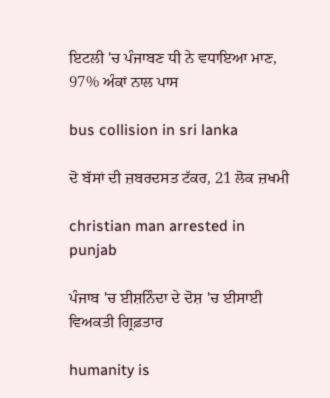ਇਟਲੀ 'ਚ ਪੰਜਾਬਣ ਧੀ ਨੇ ਵਧਾਇਆ ਮਾਣ, 97% ਅੰਕਾਂ ਨਾਲ ਪਾਸ

bus collision in sri lanka

ਦੋ ਬੱਸਾਂ ਦੀ ਜ਼ਬਰਦਸਤ ਟੱਕਰ, 21 ਲੋਕ ਜ਼ਖਮੀ

christian man arrested in punjab

ਪੰਜਾਬ 'ਚ ਈਸ਼ਨਿੰਦਾ ਦੇ ਦੋਸ਼ 'ਚ ਈਸਾਈ ਵਿਅਕਤੀ ਗ੍ਰਿਫ਼ਤਾਰ

humanity is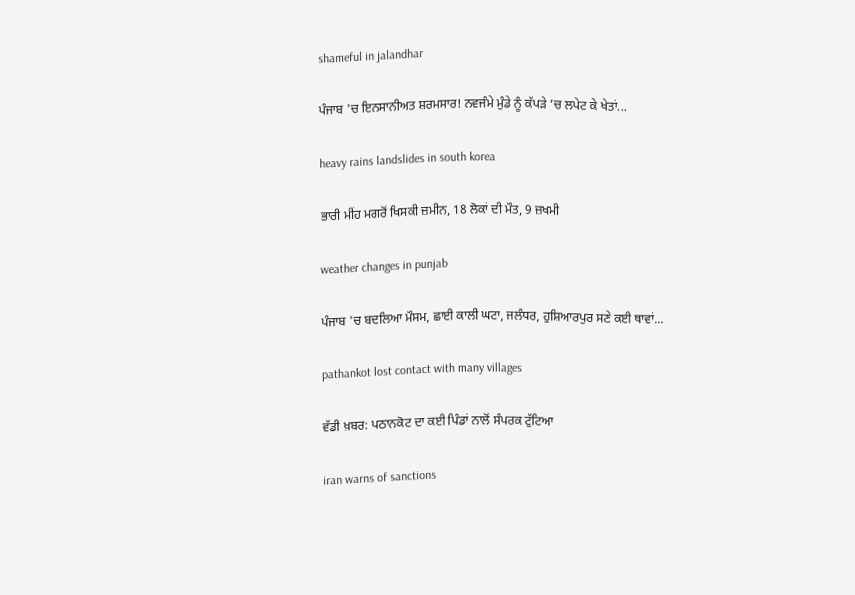shameful in jalandhar

ਪੰਜਾਬ 'ਚ ਇਨਸਾਨੀਅਤ ਸ਼ਰਮਸਾਰ! ਨਵਜੰਮੇ ਮੁੰਡੇ ਨੂੰ ਕੱਪੜੇ ’ਚ ਲਪੇਟ ਕੇ ਖੇਤਾਂ...

heavy rains landslides in south korea

ਭਾਰੀ ਮੀਂਹ ਮਗਰੋਂ ਖਿਸਕੀ ਜ਼ਮੀਨ, 18 ਲੋਕਾਂ ਦੀ ਮੌਤ, 9 ਜ਼ਖਮੀ

weather changes in punjab

ਪੰਜਾਬ 'ਚ ਬਦਲਿਆ ਮੌਸਮ, ਛਾਈ ਕਾਲੀ ਘਟਾ, ਜਲੰਧਰ, ਹੁਸ਼ਿਆਰਪੁਰ ਸਣੇ ਕਈ ਥਾਵਾਂ...

pathankot lost contact with many villages

ਵੱਡੀ ਖ਼ਬਰ: ਪਠਾਨਕੋਟ ਦਾ ਕਈ ਪਿੰਡਾਂ ਨਾਲੋਂ ਸੰਪਰਕ ਟੁੱਟਿਆ

iran warns of sanctions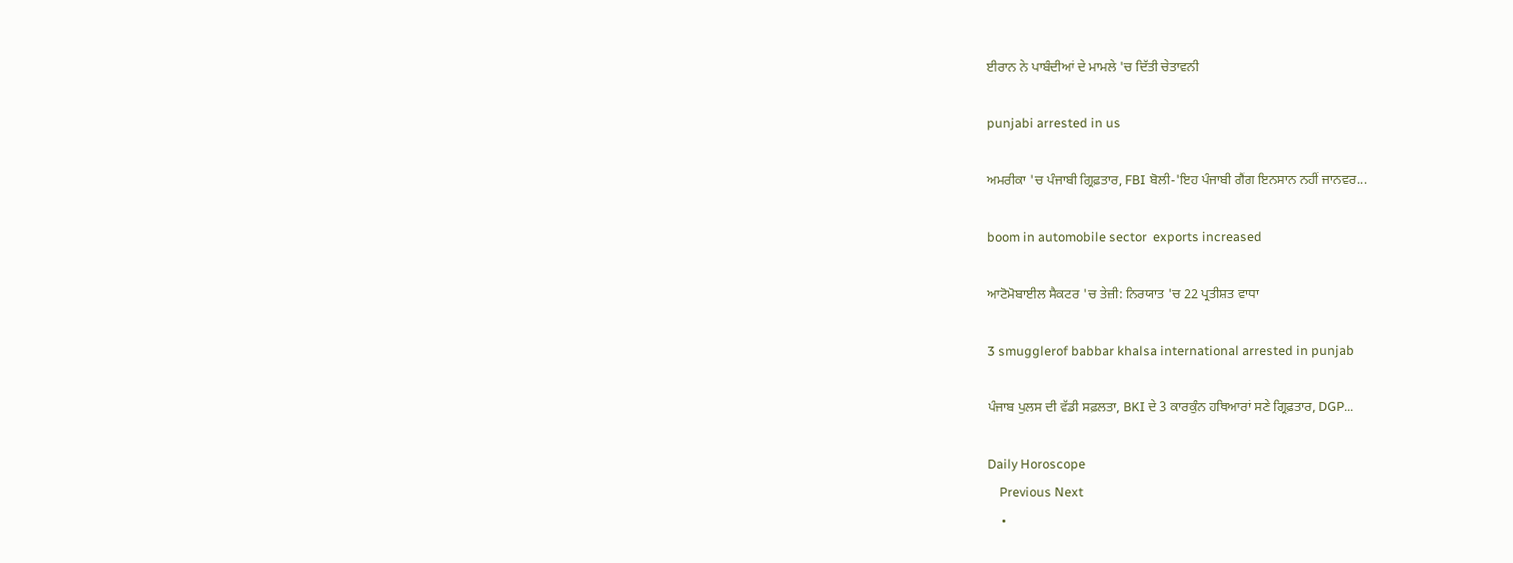ਈਰਾਨ ਨੇ ਪਾਬੰਦੀਆਂ ਦੇ ਮਾਮਲੇ 'ਚ ਦਿੱਤੀ ਚੇਤਾਵਨੀ

punjabi arrested in us

ਅਮਰੀਕਾ 'ਚ ਪੰਜਾਬੀ ਗ੍ਰਿਫ਼ਤਾਰ, FBI ਬੋਲੀ-'ਇਹ ਪੰਜਾਬੀ ਗੈਂਗ ਇਨਸਾਨ ਨਹੀਂ ਜਾਨਵਰ...

boom in automobile sector  exports increased

ਆਟੋਮੋਬਾਈਲ ਸੈਕਟਰ 'ਚ ਤੇਜ਼ੀ: ਨਿਰਯਾਤ 'ਚ 22 ਪ੍ਰਤੀਸ਼ਤ ਵਾਧਾ

3 smugglerof babbar khalsa international arrested in punjab

ਪੰਜਾਬ ਪੁਲਸ ਦੀ ਵੱਡੀ ਸਫ਼ਲਤਾ, BKI ਦੇ 3 ਕਾਰਕੁੰਨ ਹਥਿਆਰਾਂ ਸਣੇ ਗ੍ਰਿਫ਼ਤਾਰ, DGP...

Daily Horoscope
    Previous Next
    •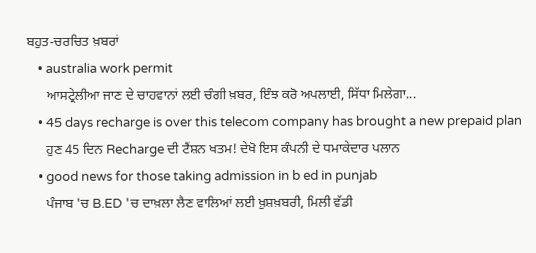ਬਹੁਤ-ਚਰਚਿਤ ਖ਼ਬਰਾਂ
    • australia work permit
      ਆਸਟ੍ਰੇਲੀਆ ਜਾਣ ਦੇ ਚਾਹਵਾਨਾਂ ਲਈ ਚੰਗੀ ਖ਼ਬਰ, ਇੰਝ ਕਰੋ ਅਪਲਾਈ, ਸਿੱਧਾ ਮਿਲੇਗਾ...
    • 45 days recharge is over this telecom company has brought a new prepaid plan
      ਹੁਣ 45 ਦਿਨ Recharge ਦੀ ਟੈਂਸ਼ਨ ਖਤਮ! ਦੇਖੋ ਇਸ ਕੰਪਨੀ ਦੇ ਧਮਾਕੇਦਾਰ ਪਲਾਨ
    • good news for those taking admission in b ed in punjab
      ਪੰਜਾਬ 'ਚ B.ED 'ਚ ਦਾਖ਼ਲਾ ਲੈਣ ਵਾਲਿਆਂ ਲਈ ਖ਼ੁਸ਼ਖ਼ਬਰੀ, ਮਿਲੀ ਵੱਡੀ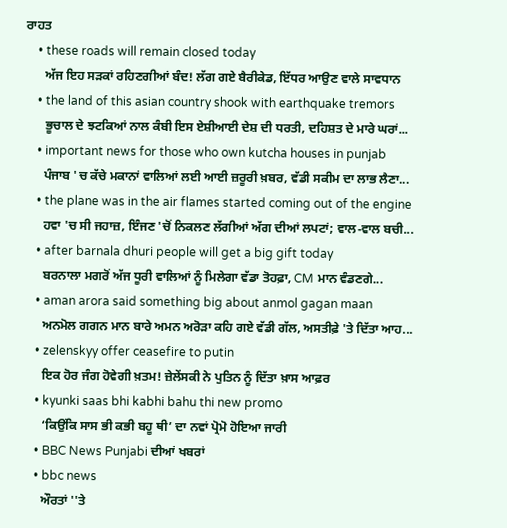ਰਾਹਤ
    • these roads will remain closed today
      ਅੱਜ ਇਹ ਸੜਕਾਂ ਰਹਿਣਗੀਆਂ ਬੰਦ! ਲੱਗ ਗਏ ਬੈਰੀਕੇਡ, ਇੱਧਰ ਆਉਣ ਵਾਲੇ ਸਾਵਧਾਨ
    • the land of this asian country shook with earthquake tremors
      ਭੂਚਾਲ ਦੇ ਝਟਕਿਆਂ ਨਾਲ ਕੰਬੀ ਇਸ ਏਸ਼ੀਆਈ ਦੇਸ਼ ਦੀ ਧਰਤੀ, ਦਹਿਸ਼ਤ ਦੇ ਮਾਰੇ ਘਰਾਂ...
    • important news for those who own kutcha houses in punjab
      ਪੰਜਾਬ 'ਚ ਕੱਚੇ ਮਕਾਨਾਂ ਵਾਲਿਆਂ ਲਈ ਆਈ ਜ਼ਰੂਰੀ ਖ਼ਬਰ, ਵੱਡੀ ਸਕੀਮ ਦਾ ਲਾਭ ਲੈਣਾ...
    • the plane was in the air flames started coming out of the engine
      ਹਵਾ 'ਚ ਸੀ ਜਹਾਜ਼, ਇੰਜਣ 'ਚੋਂ ਨਿਕਲਣ ਲੱਗੀਆਂ ਅੱਗ ਦੀਆਂ ਲਪਟਾਂ; ਵਾਲ-ਵਾਲ ਬਚੀ...
    • after barnala dhuri people will get a big gift today
      ਬਰਨਾਲਾ ਮਗਰੋਂ ਅੱਜ ਧੂਰੀ ਵਾਲਿਆਂ ਨੂੰ ਮਿਲੇਗਾ ਵੱਡਾ ਤੋਹਫ਼ਾ, CM ਮਾਨ ਵੰਡਣਗੇ...
    • aman arora said something big about anmol gagan maan
      ਅਨਮੋਲ ਗਗਨ ਮਾਨ ਬਾਰੇ ਅਮਨ ਅਰੋੜਾ ਕਹਿ ਗਏ ਵੱਡੀ ਗੱਲ, ਅਸਤੀਫ਼ੇ 'ਤੇ ਦਿੱਤਾ ਆਹ...
    • zelenskyy offer ceasefire to putin
      ਇਕ ਹੋਰ ਜੰਗ ਹੋਵੇਗੀ ਖ਼ਤਮ! ਜ਼ੇਲੇਂਸਕੀ ਨੇ ਪੁਤਿਨ ਨੂੰ ਦਿੱਤਾ ਖ਼ਾਸ ਆਫ਼ਰ
    • kyunki saas bhi kabhi bahu thi new promo
      ‘ਕਿਉਂਕਿ ਸਾਸ ਭੀ ਕਭੀ ਬਹੂ ਥੀ’ ਦਾ ਨਵਾਂ ਪ੍ਰੋਮੋ ਹੋਇਆ ਜਾਰੀ
    • BBC News Punjabi ਦੀਆਂ ਖਬਰਾਂ
    • bbc news
      ਔਰਤਾਂ ''ਤੇ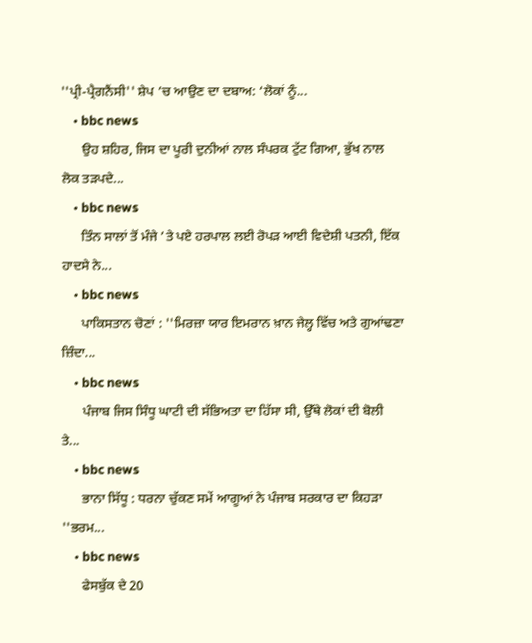''ਪ੍ਰੀ-ਪ੍ਰੈਗਨੈਂਸੀ'' ਸ਼ੇਪ ’ਚ ਆਉਣ ਦਾ ਦਬਾਅ: ‘ਲੋਕਾਂ ਨੂੰ...
    • bbc news
      ਉਹ ਸ਼ਹਿਰ, ਜਿਸ ਦਾ ਪੂਰੀ ਦੁਨੀਆਂ ਨਾਲ ਸੰਪਰਕ ਟੁੱਟ ਗਿਆ, ਭੁੱਖ ਨਾਲ ਲੋਕ ਤੜਪਦੇ...
    • bbc news
      ਤਿੰਨ ਸਾਲਾਂ ਤੋਂ ਮੰਜੇ ’ਤੇ ਪਏ ਹਰਪਾਲ ਲਈ ਰੋਪੜ ਆਈ ਵਿਦੇਸ਼ੀ ਪਤਨੀ, ਇੱਕ ਹਾਦਸੇ ਨੇ...
    • bbc news
      ਪਾਕਿਸਤਾਨ ਚੋਣਾਂ : ''ਮਿਰਜ਼ਾ ਯਾਰ ਇਮਰਾਨ ਖ਼ਾਨ ਜੇਲ੍ਹ ਵਿੱਚ ਅਤੇ ਗੁਆਂਢਣਾ ਜ਼ਿੰਦਾ...
    • bbc news
      ਪੰਜਾਬ ਜਿਸ ਸਿੰਧੂ ਘਾਟੀ ਦੀ ਸੱਭਿਅਤਾ ਦਾ ਹਿੱਸਾ ਸੀ, ਉੱਥੇ ਲੋਕਾਂ ਦੀ ਬੋਲੀ ਤੇ...
    • bbc news
      ਭਾਨਾ ਸਿੱਧੂ : ਧਰਨਾ ਚੁੱਕਣ ਸਮੇਂ ਆਗੂਆਂ ਨੇ ਪੰਜਾਬ ਸਰਕਾਰ ਦਾ ਕਿਹੜਾ ''ਭਰਮ...
    • bbc news
      ਫੇਸਬੁੱਕ ਦੇ 20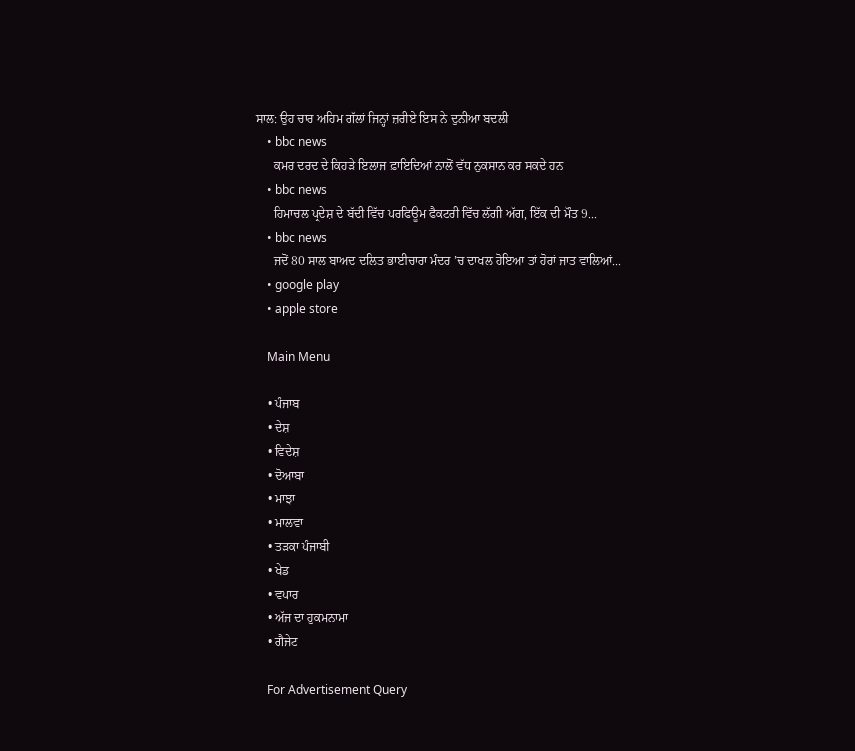ਸਾਲ: ਉਹ ਚਾਰ ਅਹਿਮ ਗੱਲਾਂ ਜਿਨ੍ਹਾਂ ਜ਼ਰੀਏ ਇਸ ਨੇ ਦੁਨੀਆ ਬਦਲੀ
    • bbc news
      ਕਮਰ ਦਰਦ ਦੇ ਕਿਹੜੇ ਇਲਾਜ ਫ਼ਾਇਦਿਆਂ ਨਾਲੋਂ ਵੱਧ ਨੁਕਸਾਨ ਕਰ ਸਕਦੇ ਹਨ
    • bbc news
      ਹਿਮਾਚਲ ਪ੍ਰਦੇਸ਼ ਦੇ ਬੱਦੀ ਵਿੱਚ ਪਰਫਿਊਮ ਫੈਕਟਰੀ ਵਿੱਚ ਲੱਗੀ ਅੱਗ, ਇੱਕ ਦੀ ਮੌਤ 9...
    • bbc news
      ਜਦੋਂ 80 ਸਾਲ ਬਾਅਦ ਦਲਿਤ ਭਾਈਚਾਰਾ ਮੰਦਰ ’ਚ ਦਾਖਲ ਹੋਇਆ ਤਾਂ ਹੋਰਾਂ ਜਾਤ ਵਾਲਿਆਂ...
    • google play
    • apple store

    Main Menu

    • ਪੰਜਾਬ
    • ਦੇਸ਼
    • ਵਿਦੇਸ਼
    • ਦੋਆਬਾ
    • ਮਾਝਾ
    • ਮਾਲਵਾ
    • ਤੜਕਾ ਪੰਜਾਬੀ
    • ਖੇਡ
    • ਵਪਾਰ
    • ਅੱਜ ਦਾ ਹੁਕਮਨਾਮਾ
    • ਗੈਜੇਟ

    For Advertisement Query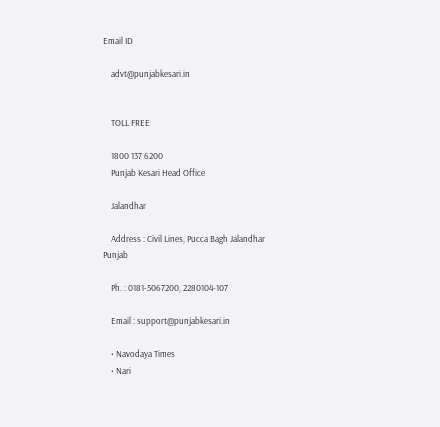Email ID

    advt@punjabkesari.in


    TOLL FREE

    1800 137 6200
    Punjab Kesari Head Office

    Jalandhar

    Address : Civil Lines, Pucca Bagh Jalandhar Punjab

    Ph. : 0181-5067200, 2280104-107

    Email : support@punjabkesari.in

    • Navodaya Times
    • Nari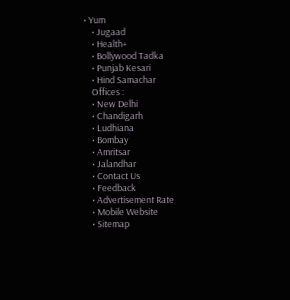• Yum
    • Jugaad
    • Health+
    • Bollywood Tadka
    • Punjab Kesari
    • Hind Samachar
    Offices :
    • New Delhi
    • Chandigarh
    • Ludhiana
    • Bombay
    • Amritsar
    • Jalandhar
    • Contact Us
    • Feedback
    • Advertisement Rate
    • Mobile Website
    • Sitemap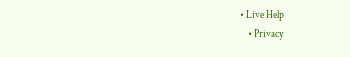• Live Help
    • Privacy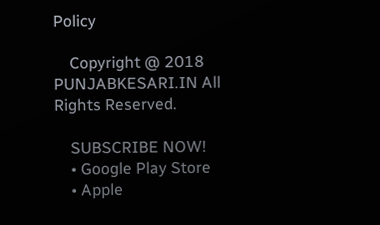Policy

    Copyright @ 2018 PUNJABKESARI.IN All Rights Reserved.

    SUBSCRIBE NOW!
    • Google Play Store
    • Apple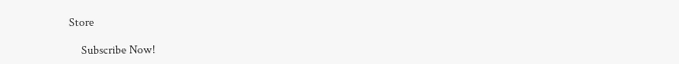Store

    Subscribe Now!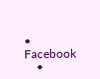• Facebook
    •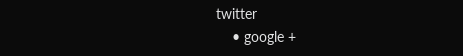twitter
    • google +